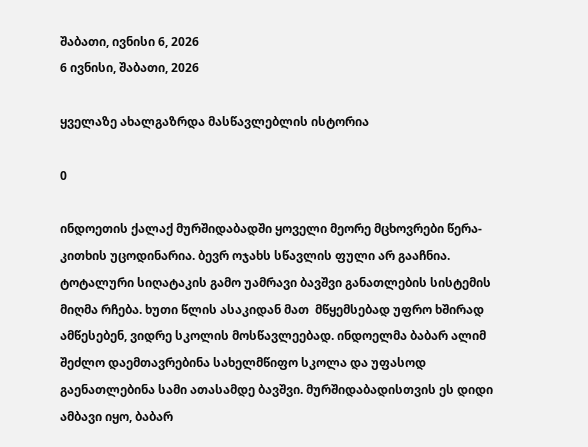შაბათი, ივნისი 6, 2026
6 ივნისი, შაბათი, 2026

ყველაზე ახალგაზრდა მასწავლებლის ისტორია

0

ინდოეთის ქალაქ მურშიდაბადში ყოველი მეორე მცხოვრები წერა-კითხის უცოდინარია. ბევრ ოჯახს სწავლის ფული არ გააჩნია. ტოტალური სიღატაკის გამო უამრავი ბავშვი განათლების სისტემის მიღმა რჩება. ხუთი წლის ასაკიდან მათ  მწყემსებად უფრო ხშირად ამწესებენ, ვიდრე სკოლის მოსწავლეებად. ინდოელმა ბაბარ ალიმ შეძლო დაემთავრებინა სახელმწიფო სკოლა და უფასოდ გაენათლებინა სამი ათასამდე ბავშვი. მურშიდაბადისთვის ეს დიდი ამბავი იყო, ბაბარ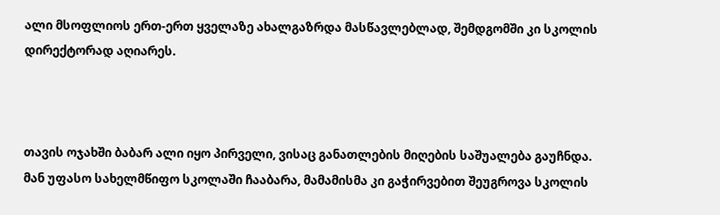ალი მსოფლიოს ერთ-ერთ ყველაზე ახალგაზრდა მასწავლებლად, შემდგომში კი სკოლის დირექტორად აღიარეს.



თავის ოჯახში ბაბარ ალი იყო პირველი, ვისაც განათლების მიღების საშუალება გაუჩნდა. მან უფასო სახელმწიფო სკოლაში ჩააბარა, მამამისმა კი გაჭირვებით შეუგროვა სკოლის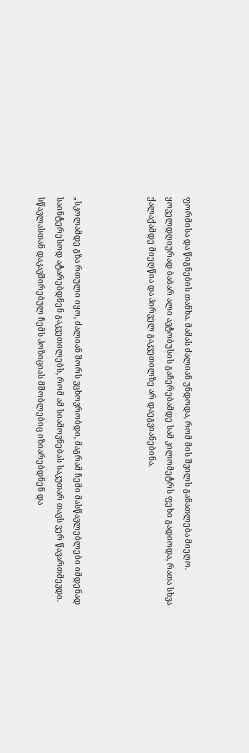ფორმისა და წიგნების თანხა. მამას ძალიან უნდოდა, რომ მის შვილს განათლება მიეღო. ყოველდღიურად ბაბარ ალი ავტობუსის გაჩერებამდე სამ კილომეტრს ფეხი გადიოდა, რათა სხვა ქალაქამდე მიეღწია და პირველ გაკვეთილზე არ დაეგვიანებინა.



„სკოლამდე გზა რთული იყო, ძალიან შორს ვცხოვრობდი, მაგრამ ჩემი მასწავლებლები იმდენად საინტერესოდ ატარებდნენ გაკვეთილებს, რომ ამ სიამოვნებას საკუთარ თავს ვერ წავართმევდი. სწავლასთან დაკავშირებულ ჩემს პოზიციას მშობლებიც იზიარებდნენ და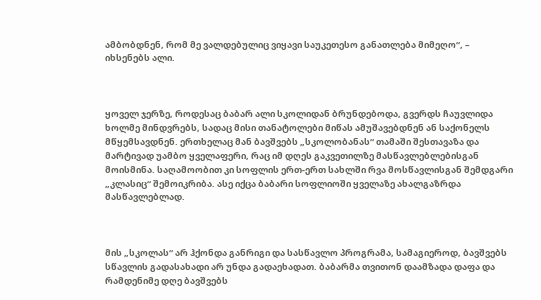ამბობდნენ, რომ მე ვალდებულიც ვიყავი საუკეთესო განათლება მიმეღო“, – იხსენებს ალი.



ყოველ ჯერზე, როდესაც ბაბარ ალი სკოლიდან ბრუნდებოდა, გვერდს ჩაუვლიდა ხოლმე მინდვრებს, სადაც მისი თანატოლები მიწას ამუშავებდნენ ან საქონელს მწყემსავდნენ. ერთხელაც მან ბავშვებს „სკოლობანას“ თამაში შესთავაზა და მარტივად უამბო ყველაფერი, რაც იმ დღეს გაკვეთილზე მასწავლებლებისგან მოისმინა. საღამოობით კი სოფლის ერთ-ერთ სახლში რვა მოსწავლისგან შემდგარი „კლასიც“ შემოიკრიბა. ასე იქცა ბაბარი სოფლიოში ყველაზე ახალგაზრდა მასწავლებლად.



მის „სკოლას“ არ ჰქონდა განრიგი და სასწავლო პროგრამა, სამაგიეროდ, ბავშვებს სწავლის გადასახადი არ უნდა გადაეხადათ. ბაბარმა თვითონ დაამზადა დაფა და რამდენიმე დღე ბავშვებს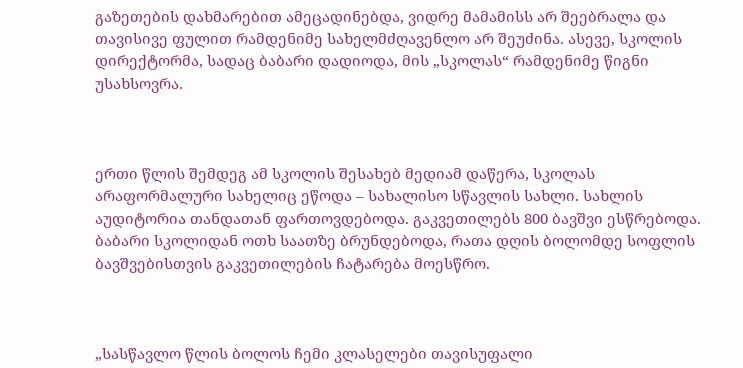გაზეთების დახმარებით ამეცადინებდა, ვიდრე მამამისს არ შეებრალა და თავისივე ფულით რამდენიმე სახელმძღავენლო არ შეუძინა. ასევე, სკოლის დირექტორმა, სადაც ბაბარი დადიოდა, მის „სკოლას“ რამდენიმე წიგნი უსახსოვრა.



ერთი წლის შემდეგ ამ სკოლის შესახებ მედიამ დაწერა, სკოლას არაფორმალური სახელიც ეწოდა – სახალისო სწავლის სახლი. სახლის აუდიტორია თანდათან ფართოვდებოდა. გაკვეთილებს 800 ბავშვი ესწრებოდა. ბაბარი სკოლიდან ოთხ საათზე ბრუნდებოდა, რათა დღის ბოლომდე სოფლის ბავშვებისთვის გაკვეთილების ჩატარება მოესწრო.



„სასწავლო წლის ბოლოს ჩემი კლასელები თავისუფალი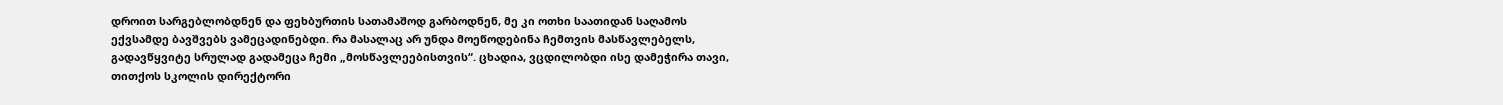დროით სარგებლობდნენ და ფეხბურთის სათამაშოდ გარბოდნენ, მე კი ოთხი საათიდან საღამოს ექვსამდე ბავშვებს ვამეცადინებდი. რა მასალაც არ უნდა მოეწოდებინა ჩემთვის მასწავლებელს, გადავწყვიტე სრულად გადამეცა ჩემი „მოსწავლეებისთვის“. ცხადია, ვცდილობდი ისე დამეჭირა თავი, თითქოს სკოლის დირექტორი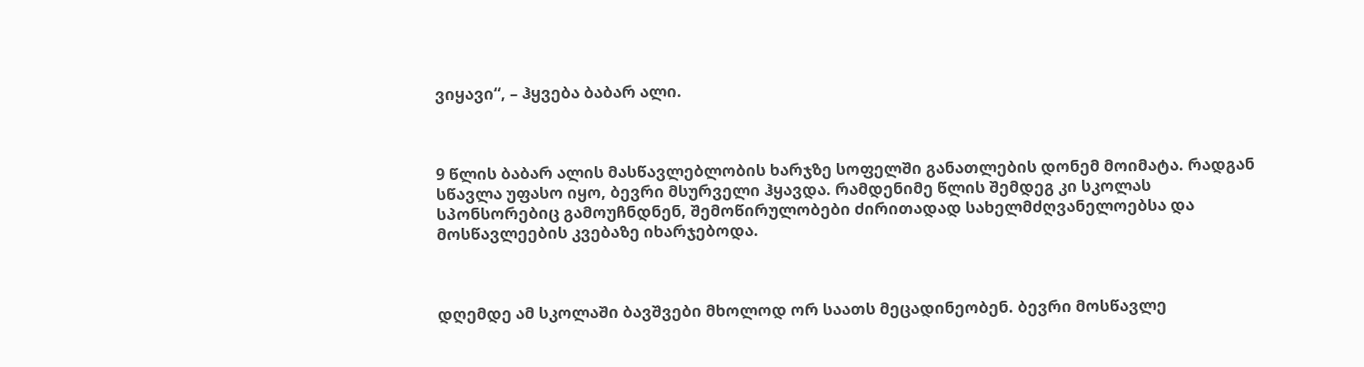ვიყავი“, – ჰყვება ბაბარ ალი.



9 წლის ბაბარ ალის მასწავლებლობის ხარჯზე სოფელში განათლების დონემ მოიმატა. რადგან სწავლა უფასო იყო, ბევრი მსურველი ჰყავდა. რამდენიმე წლის შემდეგ კი სკოლას სპონსორებიც გამოუჩნდნენ, შემოწირულობები ძირითადად სახელმძღვანელოებსა და მოსწავლეების კვებაზე იხარჯებოდა.



დღემდე ამ სკოლაში ბავშვები მხოლოდ ორ საათს მეცადინეობენ. ბევრი მოსწავლე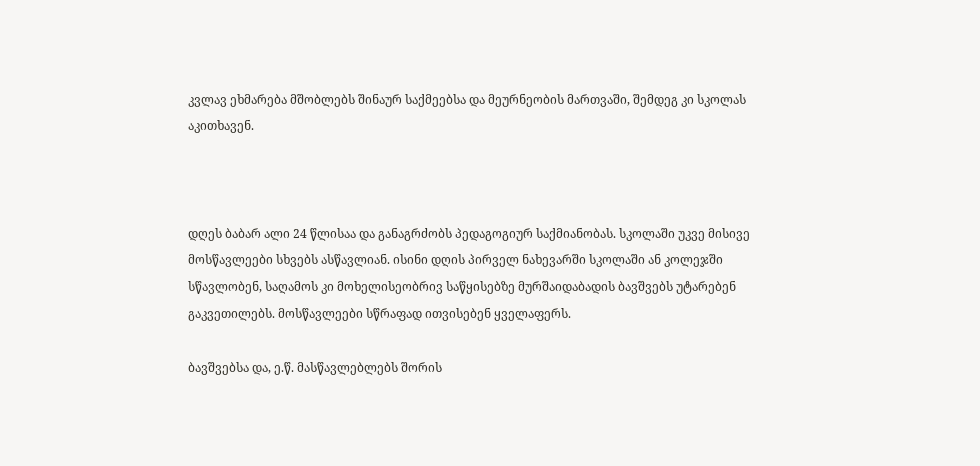კვლავ ეხმარება მშობლებს შინაურ საქმეებსა და მეურნეობის მართვაში, შემდეგ კი სკოლას აკითხავენ.



დღეს ბაბარ ალი 24 წლისაა და განაგრძობს პედაგოგიურ საქმიანობას. სკოლაში უკვე მისივე მოსწავლეები სხვებს ასწავლიან. ისინი დღის პირველ ნახევარში სკოლაში ან კოლეჯში სწავლობენ, საღამოს კი მოხელისეობრივ საწყისებზე მურშაიდაბადის ბავშვებს უტარებენ გაკვეთილებს. მოსწავლეები სწრაფად ითვისებენ ყველაფერს.

ბავშვებსა და, ე.წ. მასწავლებლებს შორის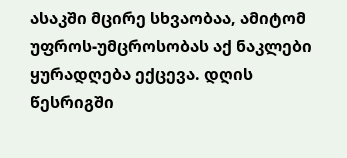ასაკში მცირე სხვაობაა, ამიტომ უფროს-უმცროსობას აქ ნაკლები ყურადღება ექცევა. დღის წესრიგში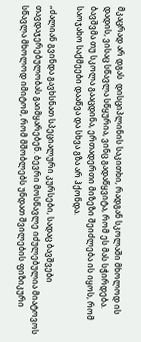მკაცრად არ დგას  დისციპლინის საკითხი, რადგან სკოლაში მხოლოდ ის დადის, ვისაც სწავლა სწყურია, ვინც გადაწყვიტა, რომ ეს მას სჭირდება. ბავშვმა თუ სკოლა გააცდინა, ერთადერთი მიზეზი შეიძლება ის იყოს, რომ საოჯახო საქმეები დააწვა და სხვა გზა არ ჰქონდა.

„ძალიან გვინდა გავხსნათ სპეციალური კურსები, სადაც ბავშვები თავდაჯერებულობას გაიმყარებენ. ბევრი მოსწავლე იძულებულია მიატოვოს სწავლა მხოლოდ იმიტომ, რომ მშობლებს უნდათ შვილების ფიზიკური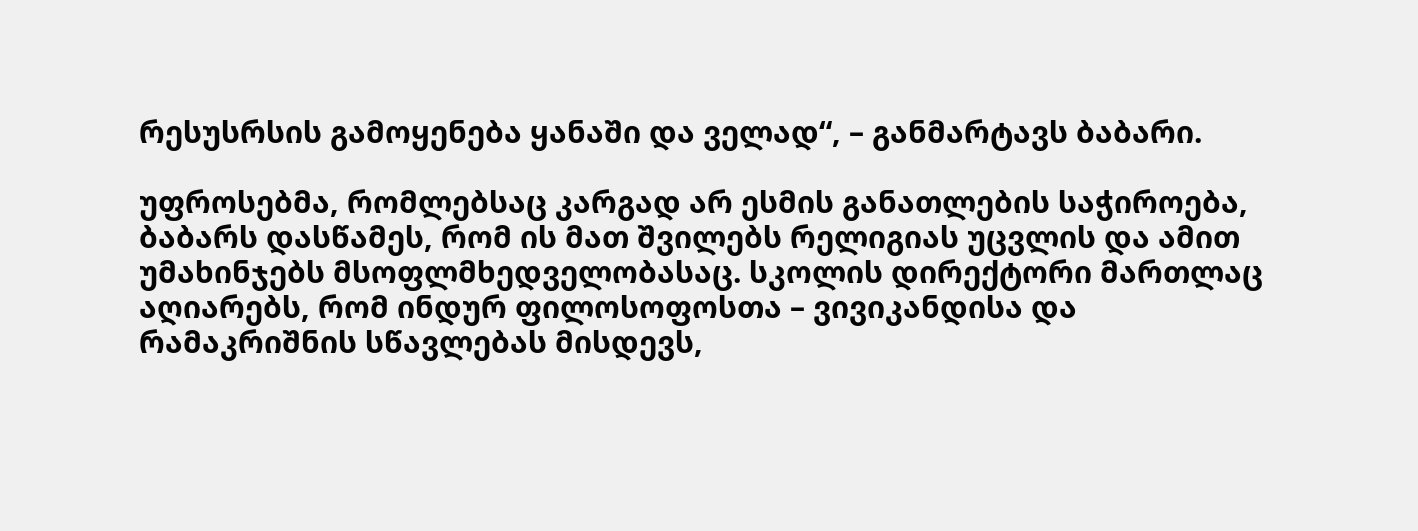რესუსრსის გამოყენება ყანაში და ველად“, – განმარტავს ბაბარი.

უფროსებმა, რომლებსაც კარგად არ ესმის განათლების საჭიროება, ბაბარს დასწამეს, რომ ის მათ შვილებს რელიგიას უცვლის და ამით უმახინჯებს მსოფლმხედველობასაც. სკოლის დირექტორი მართლაც აღიარებს, რომ ინდურ ფილოსოფოსთა – ვივიკანდისა და რამაკრიშნის სწავლებას მისდევს,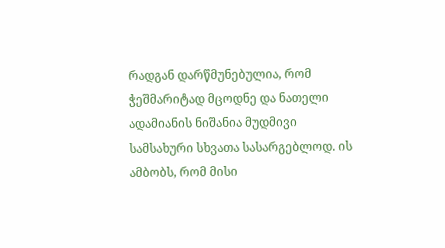რადგან დარწმუნებულია, რომ ჭეშმარიტად მცოდნე და ნათელი ადამიანის ნიშანია მუდმივი სამსახური სხვათა სასარგებლოდ. ის ამბობს, რომ მისი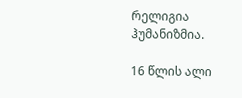რელიგია ჰუმანიზმია.

16 წლის ალი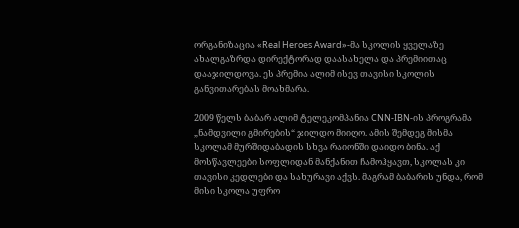ორგანიზაცია «Real Heroes Award»-მა სკოლის ყველაზე ახალგაზრდა დირექტორად დაასახელა და პრემიითაც დააჯილდოვა. ეს პრემია ალიმ ისევ თავისი სკოლის განვითარებას მოახმარა.

2009 წელს ბაბარ ალიმ ტელეკომპანია CNN-IBN-ის პროგრამა „ნამდვილი გმირების“ ჯილდო მიიღო. ამის შემდეგ მისმა სკოლამ მურშიდაბადის სხვა რაიონში დაიდო ბინა. აქ მოსწავლეები სოფლიდან მანქანით ჩამოჰყავთ, სკოლას კი თავისი კედლები და სახურავი აქვს. მაგრამ ბაბარის უნდა, რომ მისი სკოლა უფრო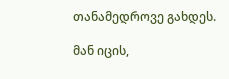თანამედროვე გახდეს.

მან იცის,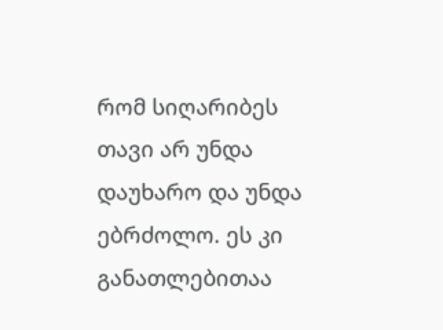რომ სიღარიბეს თავი არ უნდა დაუხარო და უნდა ებრძოლო. ეს კი განათლებითაა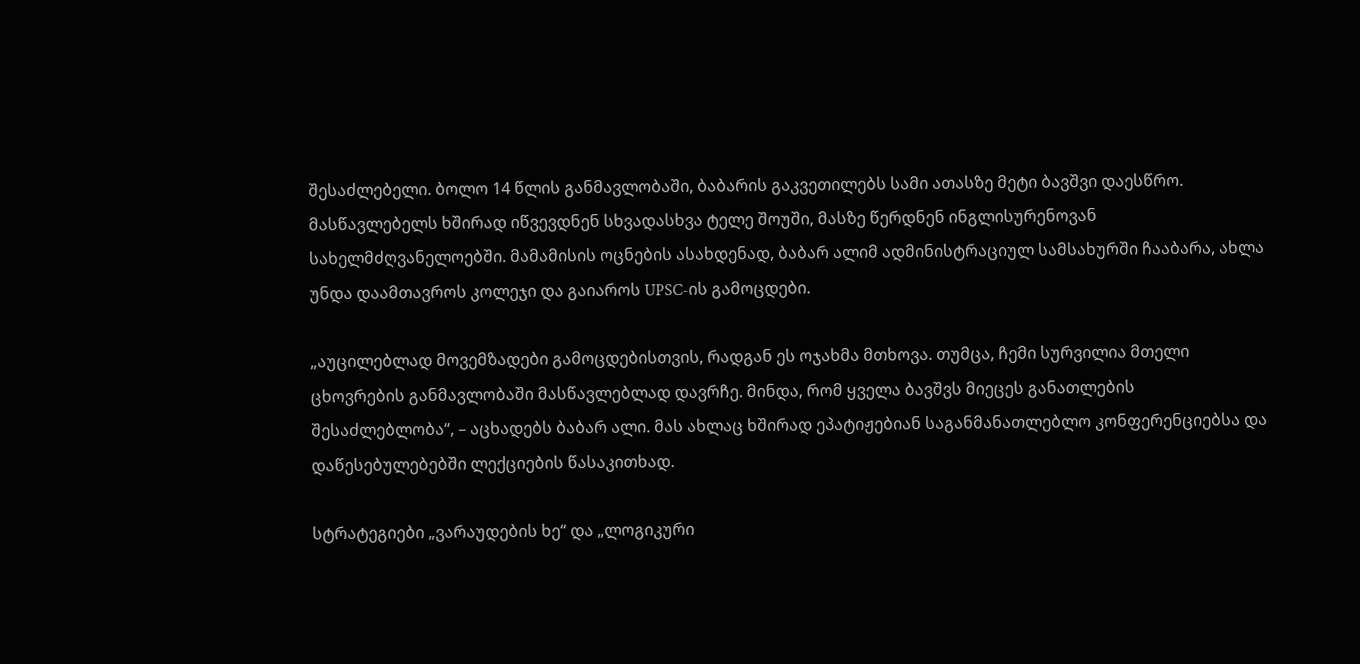შესაძლებელი. ბოლო 14 წლის განმავლობაში, ბაბარის გაკვეთილებს სამი ათასზე მეტი ბავშვი დაესწრო. მასწავლებელს ხშირად იწვევდნენ სხვადასხვა ტელე შოუში, მასზე წერდნენ ინგლისურენოვან სახელმძღვანელოებში. მამამისის ოცნების ასახდენად, ბაბარ ალიმ ადმინისტრაციულ სამსახურში ჩააბარა, ახლა უნდა დაამთავროს კოლეჯი და გაიაროს UPSC-ის გამოცდები.

„აუცილებლად მოვემზადები გამოცდებისთვის, რადგან ეს ოჯახმა მთხოვა. თუმცა, ჩემი სურვილია მთელი ცხოვრების განმავლობაში მასწავლებლად დავრჩე. მინდა, რომ ყველა ბავშვს მიეცეს განათლების შესაძლებლობა“, – აცხადებს ბაბარ ალი. მას ახლაც ხშირად ეპატიჟებიან საგანმანათლებლო კონფერენციებსა და დაწესებულებებში ლექციების წასაკითხად.

სტრატეგიები „ვარაუდების ხე“ და „ლოგიკური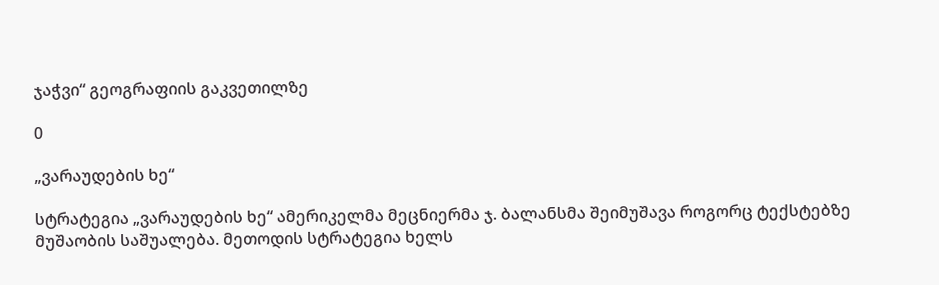ჯაჭვი“ გეოგრაფიის გაკვეთილზე

0

„ვარაუდების ხე“

სტრატეგია „ვარაუდების ხე“ ამერიკელმა მეცნიერმა ჯ. ბალანსმა შეიმუშავა როგორც ტექსტებზე მუშაობის საშუალება. მეთოდის სტრატეგია ხელს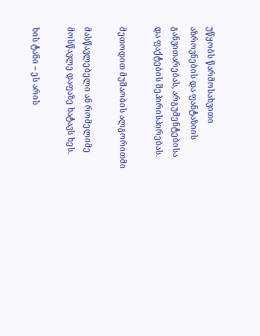უწყობს წარმოსახვითი აზროვნების და ფანტაზიის განვითარებას, არგუმენტებისა და ფაქტების შეპირისპირებას.

მეთოდით მუშაობის ალგორითმი

მასწავლებელი ან რომელიმე მოსწავლე დაფაზე ხატავს ხეს.

ხის ტანი – ეს არის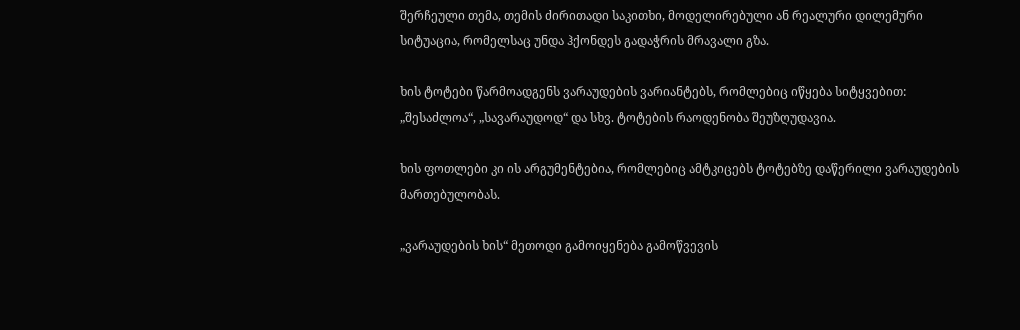შერჩეული თემა, თემის ძირითადი საკითხი, მოდელირებული ან რეალური დილემური სიტუაცია, რომელსაც უნდა ჰქონდეს გადაჭრის მრავალი გზა.

ხის ტოტები წარმოადგენს ვარაუდების ვარიანტებს, რომლებიც იწყება სიტყვებით: „შესაძლოა“, „სავარაუდოდ“ და სხვ. ტოტების რაოდენობა შეუზღუდავია.

ხის ფოთლები კი ის არგუმენტებია, რომლებიც ამტკიცებს ტოტებზე დაწერილი ვარაუდების მართებულობას.

„ვარაუდების ხის“ მეთოდი გამოიყენება გამოწვევის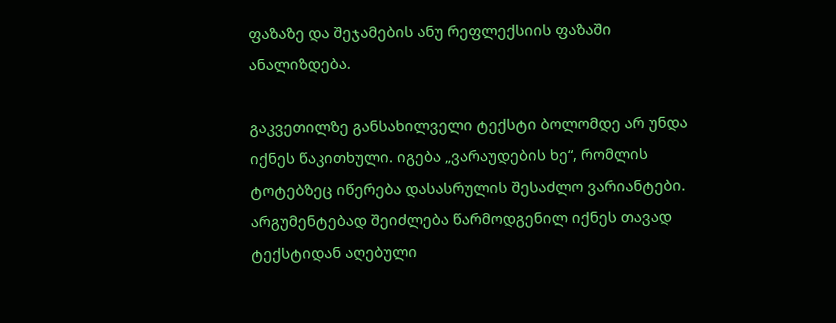ფაზაზე და შეჯამების ანუ რეფლექსიის ფაზაში ანალიზდება.

გაკვეთილზე განსახილველი ტექსტი ბოლომდე არ უნდა იქნეს წაკითხული. იგება „ვარაუდების ხე“, რომლის ტოტებზეც იწერება დასასრულის შესაძლო ვარიანტები. არგუმენტებად შეიძლება წარმოდგენილ იქნეს თავად ტექსტიდან აღებული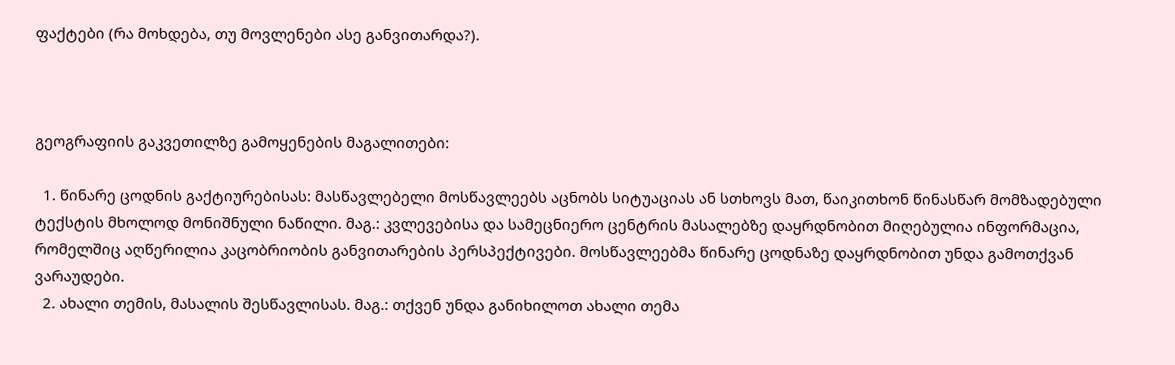ფაქტები (რა მოხდება, თუ მოვლენები ასე განვითარდა?).



გეოგრაფიის გაკვეთილზე გამოყენების მაგალითები:

  1. წინარე ცოდნის გაქტიურებისას: მასწავლებელი მოსწავლეებს აცნობს სიტუაციას ან სთხოვს მათ, წაიკითხონ წინასწარ მომზადებული ტექსტის მხოლოდ მონიშნული ნაწილი. მაგ.: კვლევებისა და სამეცნიერო ცენტრის მასალებზე დაყრდნობით მიღებულია ინფორმაცია, რომელშიც აღწერილია კაცობრიობის განვითარების პერსპექტივები. მოსწავლეებმა წინარე ცოდნაზე დაყრდნობით უნდა გამოთქვან ვარაუდები.
  2. ახალი თემის, მასალის შესწავლისას. მაგ.: თქვენ უნდა განიხილოთ ახალი თემა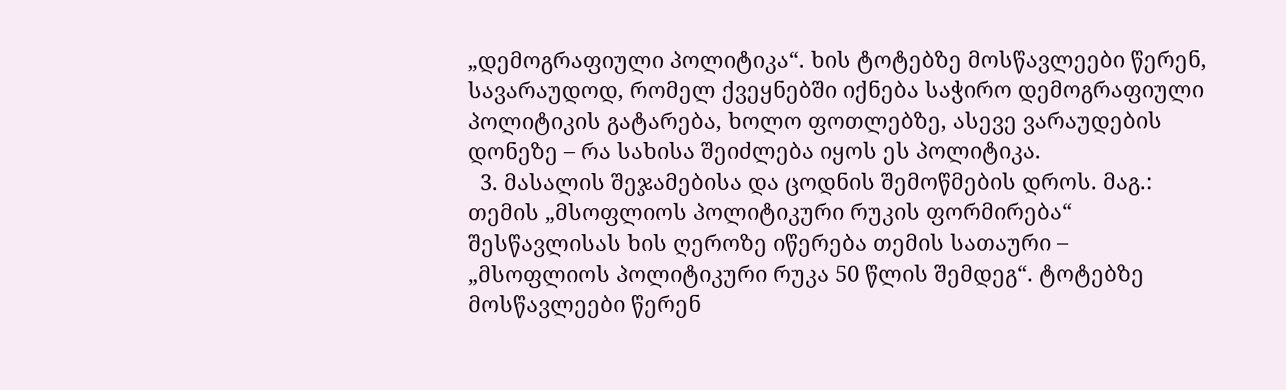„დემოგრაფიული პოლიტიკა“. ხის ტოტებზე მოსწავლეები წერენ, სავარაუდოდ, რომელ ქვეყნებში იქნება საჭირო დემოგრაფიული პოლიტიკის გატარება, ხოლო ფოთლებზე, ასევე ვარაუდების დონეზე – რა სახისა შეიძლება იყოს ეს პოლიტიკა.
  3. მასალის შეჯამებისა და ცოდნის შემოწმების დროს. მაგ.: თემის „მსოფლიოს პოლიტიკური რუკის ფორმირება“ შესწავლისას ხის ღეროზე იწერება თემის სათაური – „მსოფლიოს პოლიტიკური რუკა 50 წლის შემდეგ“. ტოტებზე მოსწავლეები წერენ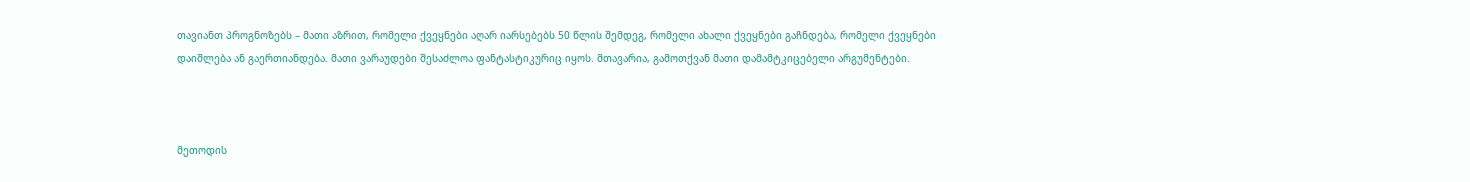თავიანთ პროგნოზებს – მათი აზრით, რომელი ქვეყნები აღარ იარსებებს 50 წლის შემდეგ, რომელი ახალი ქვეყნები გაჩნდება, რომელი ქვეყნები დაიშლება ან გაერთიანდება. მათი ვარაუდები შესაძლოა ფანტასტიკურიც იყოს. მთავარია, გამოთქვან მათი დამამტკიცებელი არგუმენტები.



მეთოდის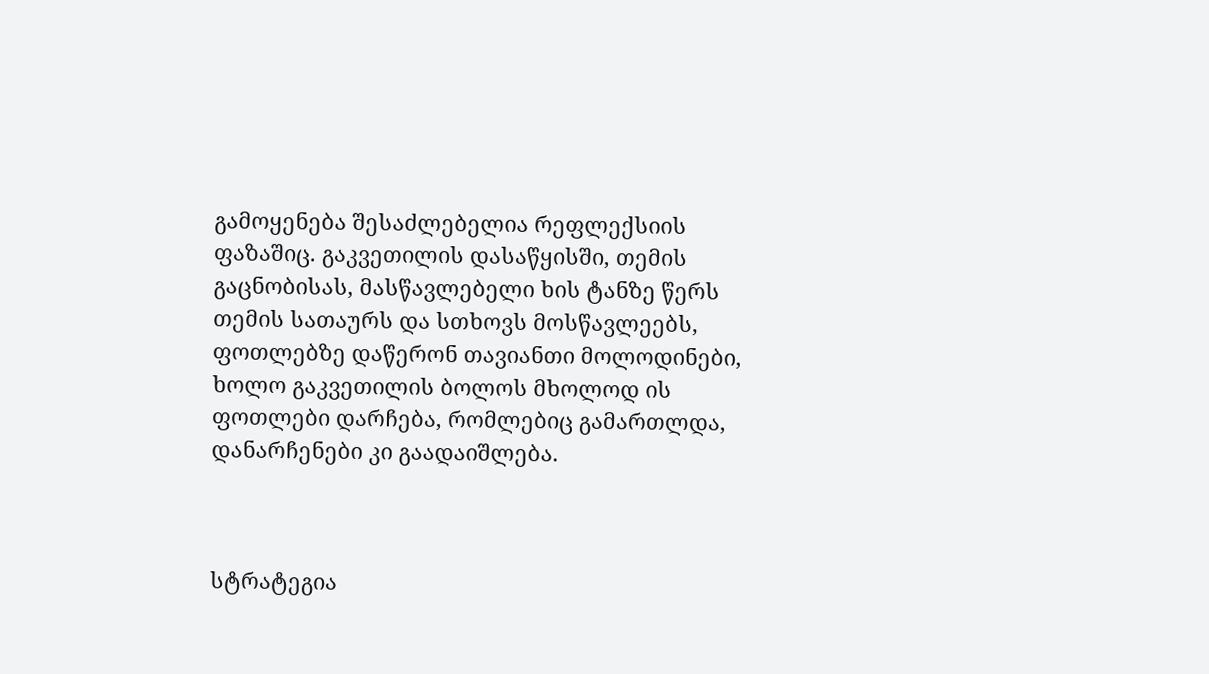გამოყენება შესაძლებელია რეფლექსიის ფაზაშიც. გაკვეთილის დასაწყისში, თემის გაცნობისას, მასწავლებელი ხის ტანზე წერს თემის სათაურს და სთხოვს მოსწავლეებს, ფოთლებზე დაწერონ თავიანთი მოლოდინები, ხოლო გაკვეთილის ბოლოს მხოლოდ ის ფოთლები დარჩება, რომლებიც გამართლდა, დანარჩენები კი გაადაიშლება.



სტრატეგია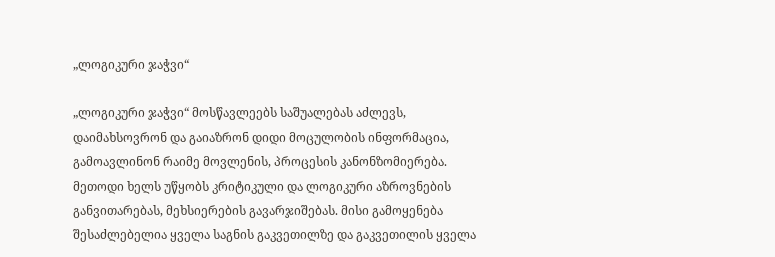„ლოგიკური ჯაჭვი“

„ლოგიკური ჯაჭვი“ მოსწავლეებს საშუალებას აძლევს, დაიმახსოვრონ და გაიაზრონ დიდი მოცულობის ინფორმაცია, გამოავლინონ რაიმე მოვლენის, პროცესის კანონზომიერება. მეთოდი ხელს უწყობს კრიტიკული და ლოგიკური აზროვნების განვითარებას, მეხსიერების გავარჯიშებას. მისი გამოყენება შესაძლებელია ყველა საგნის გაკვეთილზე და გაკვეთილის ყველა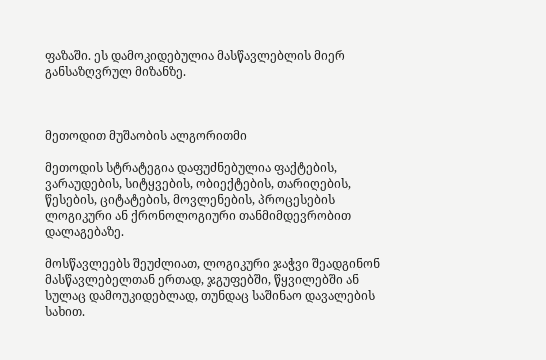ფაზაში. ეს დამოკიდებულია მასწავლებლის მიერ განსაზღვრულ მიზანზე.



მეთოდით მუშაობის ალგორითმი

მეთოდის სტრატეგია დაფუძნებულია ფაქტების, ვარაუდების, სიტყვების, ობიექტების, თარიღების, წესების, ციტატების, მოვლენების, პროცესების ლოგიკური ან ქრონოლოგიური თანმიმდევრობით დალაგებაზე.

მოსწავლეებს შეუძლიათ, ლოგიკური ჯაჭვი შეადგინონ მასწავლებელთან ერთად, ჯგუფებში, წყვილებში ან სულაც დამოუკიდებლად, თუნდაც საშინაო დავალების სახით.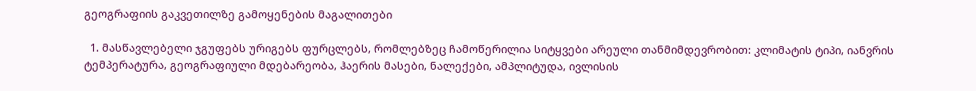გეოგრაფიის გაკვეთილზე გამოყენების მაგალითები

  1. მასწავლებელი ჯგუფებს ურიგებს ფურცლებს, რომლებზეც ჩამოწერილია სიტყვები არეული თანმიმდევრობით: კლიმატის ტიპი, იანვრის ტემპერატურა, გეოგრაფიული მდებარეობა, ჰაერის მასები, ნალექები, ამპლიტუდა, ივლისის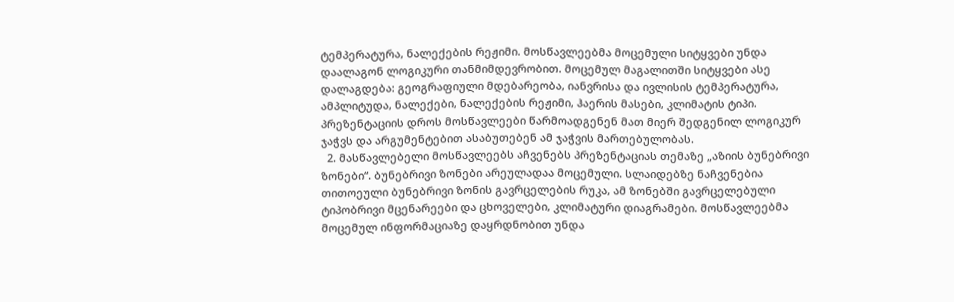ტემპერატურა, ნალექების რეჟიმი. მოსწავლეებმა მოცემული სიტყვები უნდა დაალაგონ ლოგიკური თანმიმდევრობით. მოცემულ მაგალითში სიტყვები ასე დალაგდება: გეოგრაფიული მდებარეობა, იანვრისა და ივლისის ტემპერატურა, ამპლიტუდა, ნალექები, ნალექების რეჟიმი, ჰაერის მასები, კლიმატის ტიპი. პრეზენტაციის დროს მოსწავლეები წარმოადგენენ მათ მიერ შედგენილ ლოგიკურ ჯაჭვს და არგუმენტებით ასაბუთებენ ამ ჯაჭვის მართებულობას.
  2. მასწავლებელი მოსწავლეებს აჩვენებს პრეზენტაციას თემაზე „აზიის ბუნებრივი ზონები“. ბუნებრივი ზონები არეულადაა მოცემული. სლაიდებზე ნაჩვენებია თითოეული ბუნებრივი ზონის გავრცელების რუკა, ამ ზონებში გავრცელებული ტიპობრივი მცენარეები და ცხოველები, კლიმატური დიაგრამები. მოსწავლეებმა მოცემულ ინფორმაციაზე დაყრდნობით უნდა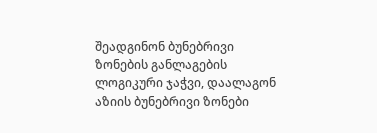შეადგინონ ბუნებრივი ზონების განლაგების ლოგიკური ჯაჭვი, დაალაგონ აზიის ბუნებრივი ზონები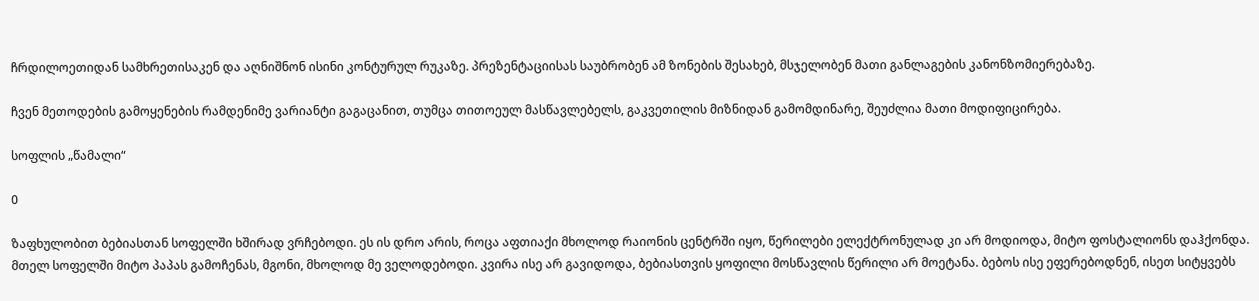ჩრდილოეთიდან სამხრეთისაკენ და აღნიშნონ ისინი კონტურულ რუკაზე. პრეზენტაციისას საუბრობენ ამ ზონების შესახებ, მსჯელობენ მათი განლაგების კანონზომიერებაზე.

ჩვენ მეთოდების გამოყენების რამდენიმე ვარიანტი გაგაცანით, თუმცა თითოეულ მასწავლებელს, გაკვეთილის მიზნიდან გამომდინარე, შეუძლია მათი მოდიფიცირება.

სოფლის „წამალი“

0

ზაფხულობით ბებიასთან სოფელში ხშირად ვრჩებოდი. ეს ის დრო არის, როცა აფთიაქი მხოლოდ რაიონის ცენტრში იყო, წერილები ელექტრონულად კი არ მოდიოდა, მიტო ფოსტალიონს დაჰქონდა. მთელ სოფელში მიტო პაპას გამოჩენას, მგონი, მხოლოდ მე ველოდებოდი. კვირა ისე არ გავიდოდა, ბებიასთვის ყოფილი მოსწავლის წერილი არ მოეტანა. ბებოს ისე ეფერებოდნენ, ისეთ სიტყვებს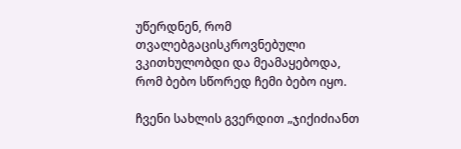უწერდნენ, რომ თვალებგაცისკროვნებული ვკითხულობდი და მეამაყებოდა, რომ ბებო სწორედ ჩემი ბებო იყო.

ჩვენი სახლის გვერდით „ჯიქიძიანთ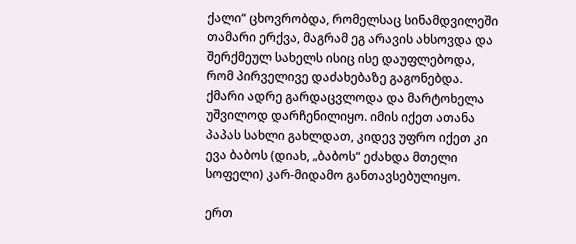ქალი“ ცხოვრობდა, რომელსაც სინამდვილეში თამარი ერქვა, მაგრამ ეგ არავის ახსოვდა და შერქმეულ სახელს ისიც ისე დაუფლებოდა, რომ პირველივე დაძახებაზე გაგონებდა. ქმარი ადრე გარდაცვლოდა და მარტოხელა უშვილოდ დარჩენილიყო. იმის იქეთ ათანა პაპას სახლი გახლდათ, კიდევ უფრო იქეთ კი ევა ბაბოს (დიახ, „ბაბოს“ ეძახდა მთელი სოფელი) კარ-მიდამო განთავსებულიყო.

ერთ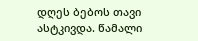დღეს ბებოს თავი ასტკივდა. წამალი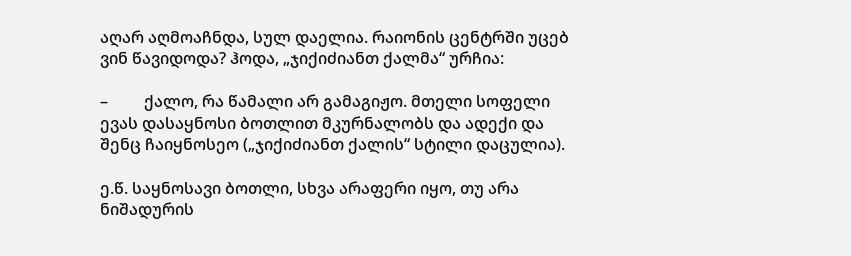აღარ აღმოაჩნდა, სულ დაელია. რაიონის ცენტრში უცებ ვინ წავიდოდა? ჰოდა, „ჯიქიძიანთ ქალმა“ ურჩია:

–         ქალო, რა წამალი არ გამაგიჟო. მთელი სოფელი ევას დასაყნოსი ბოთლით მკურნალობს და ადექი და შენც ჩაიყნოსეო („ჯიქიძიანთ ქალის“ სტილი დაცულია).

ე.წ. საყნოსავი ბოთლი, სხვა არაფერი იყო, თუ არა ნიშადურის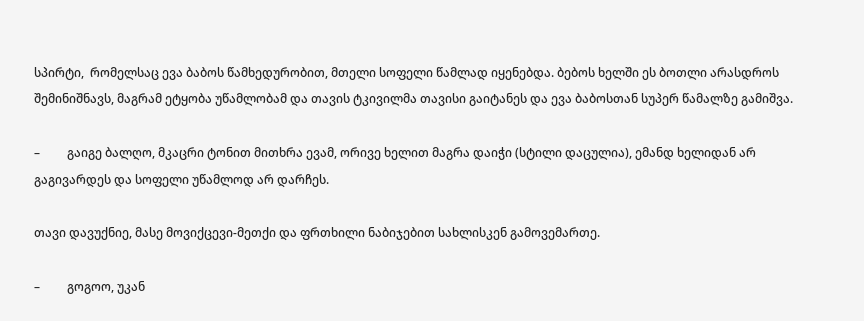სპირტი,  რომელსაც ევა ბაბოს წამხედურობით, მთელი სოფელი წამლად იყენებდა. ბებოს ხელში ეს ბოთლი არასდროს შემინიშნავს, მაგრამ ეტყობა უწამლობამ და თავის ტკივილმა თავისი გაიტანეს და ევა ბაბოსთან სუპერ წამალზე გამიშვა.

–         გაიგე ბალღო, მკაცრი ტონით მითხრა ევამ, ორივე ხელით მაგრა დაიჭი (სტილი დაცულია), ემანდ ხელიდან არ გაგივარდეს და სოფელი უწამლოდ არ დარჩეს.

თავი დავუქნიე, მასე მოვიქცევი-მეთქი და ფრთხილი ნაბიჯებით სახლისკენ გამოვემართე.

–         გოგოო, უკან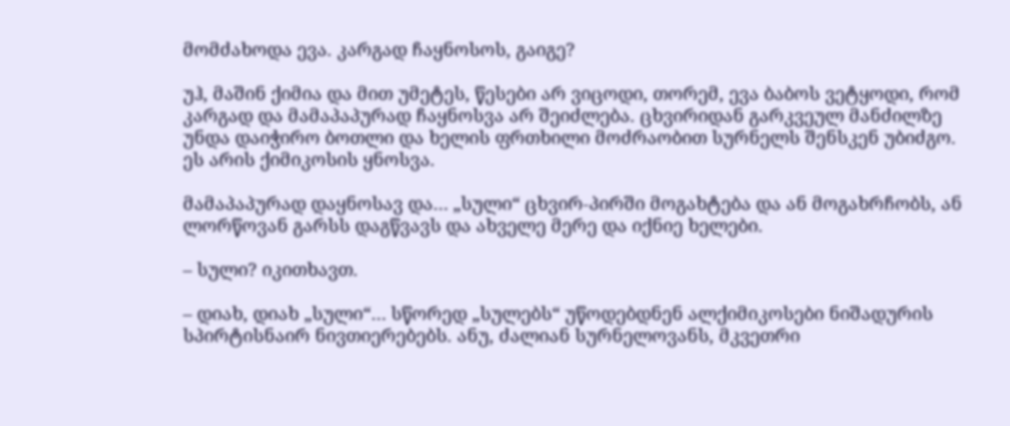მომძახოდა ევა. კარგად ჩაყნოსოს, გაიგე?

უჰ, მაშინ ქიმია და მით უმეტეს, წესები არ ვიცოდი, თორემ, ევა ბაბოს ვეტყოდი, რომ კარგად და მამაპაპურად ჩაყნოსვა არ შეიძლება. ცხვირიდან გარკვეულ მანძილზე უნდა დაიჭირო ბოთლი და ხელის ფრთხილი მოძრაობით სურნელს შენსკენ უბიძგო. ეს არის ქიმიკოსის ყნოსვა.

მამაპაპურად დაყნოსავ და… „სული“ ცხვირ-პირში მოგახტება და ან მოგახრჩობს, ან ლორწოვან გარსს დაგწვავს და ახველე მერე და იქნიე ხელები.

– სული? იკითხავთ.

– დიახ, დიახ „სული“… სწორედ „სულებს“ უწოდებდნენ ალქიმიკოსები ნიშადურის სპირტისნაირ ნივთიერებებს. ანუ, ძალიან სურნელოვანს, მკვეთრი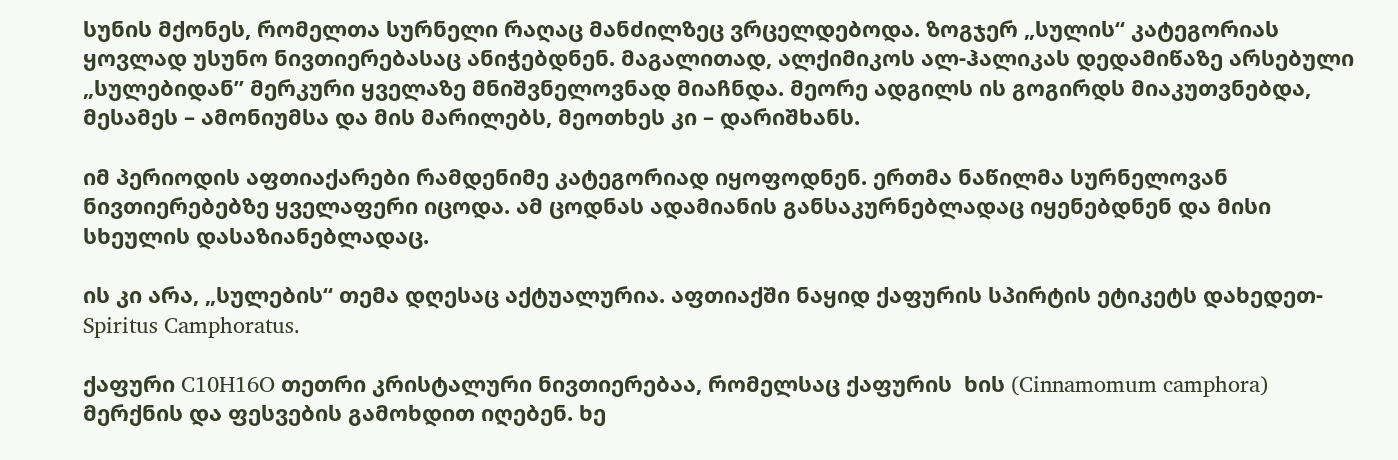სუნის მქონეს, რომელთა სურნელი რაღაც მანძილზეც ვრცელდებოდა. ზოგჯერ „სულის“ კატეგორიას ყოვლად უსუნო ნივთიერებასაც ანიჭებდნენ. მაგალითად, ალქიმიკოს ალ-ჰალიკას დედამიწაზე არსებული „სულებიდან” მერკური ყველაზე მნიშვნელოვნად მიაჩნდა. მეორე ადგილს ის გოგირდს მიაკუთვნებდა, მესამეს – ამონიუმსა და მის მარილებს, მეოთხეს კი – დარიშხანს.

იმ პერიოდის აფთიაქარები რამდენიმე კატეგორიად იყოფოდნენ. ერთმა ნაწილმა სურნელოვან ნივთიერებებზე ყველაფერი იცოდა. ამ ცოდნას ადამიანის განსაკურნებლადაც იყენებდნენ და მისი სხეულის დასაზიანებლადაც.

ის კი არა, „სულების“ თემა დღესაც აქტუალურია. აფთიაქში ნაყიდ ქაფურის სპირტის ეტიკეტს დახედეთ-Spiritus Camphoratus.

ქაფური C10H16O თეთრი კრისტალური ნივთიერებაა, რომელსაც ქაფურის  ხის (Cinnamomum camphora) მერქნის და ფესვების გამოხდით იღებენ. ხე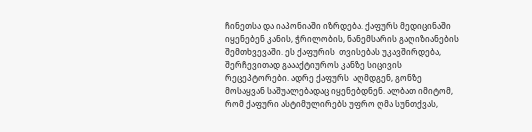ჩინეთსა და იაპონიაში იზრდება. ქაფურს მედიცინაში იყენებენ კანის, ჭრილობის, ნანემსარის გაღიზიანების შემთხვევაში. ეს ქაფურის  თვისებას უკავშირდება, შერჩევითად გაააქტიუროს კანზე სიცივის რეცეპტორები. ადრე ქაფურს  აღმდგენ, გონზე მოსაყვან საშუალებადაც იყენებდნენ. ალბათ იმიტომ, რომ ქაფური ასტიმულირებს უფრო ღმა სუნთქვას,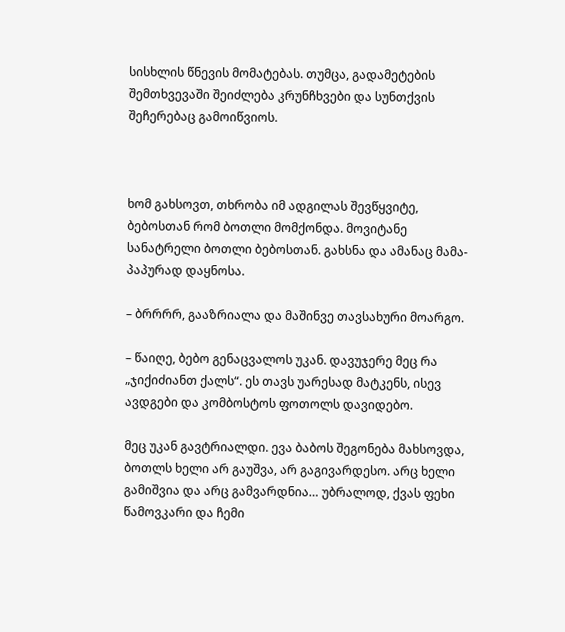სისხლის წნევის მომატებას. თუმცა, გადამეტების შემთხვევაში შეიძლება კრუნჩხვები და სუნთქვის შეჩერებაც გამოიწვიოს.



ხომ გახსოვთ, თხრობა იმ ადგილას შევწყვიტე, ბებოსთან რომ ბოთლი მომქონდა. მოვიტანე სანატრელი ბოთლი ბებოსთან. გახსნა და ამანაც მამა-პაპურად დაყნოსა.

– ბრრრრ, გააზრიალა და მაშინვე თავსახური მოარგო.

– წაიღე, ბებო გენაცვალოს უკან. დავუჯერე მეც რა „ჯიქიძიანთ ქალს“. ეს თავს უარესად მატკენს, ისევ ავდგები და კომბოსტოს ფოთოლს დავიდებო.

მეც უკან გავტრიალდი. ევა ბაბოს შეგონება მახსოვდა, ბოთლს ხელი არ გაუშვა, არ გაგივარდესო. არც ხელი გამიშვია და არც გამვარდნია… უბრალოდ, ქვას ფეხი წამოვკარი და ჩემი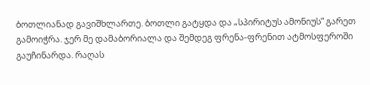ბოთლიანად გავიშხლართე. ბოთლი გატყდა და „სპირიტუს ამონიუს“ გარეთ გამოიჭრა. ჯერ მე დამაბორიალა და შემდეგ ფრენა-ფრენით ატმოსფეროში გაუჩინარდა. რაღას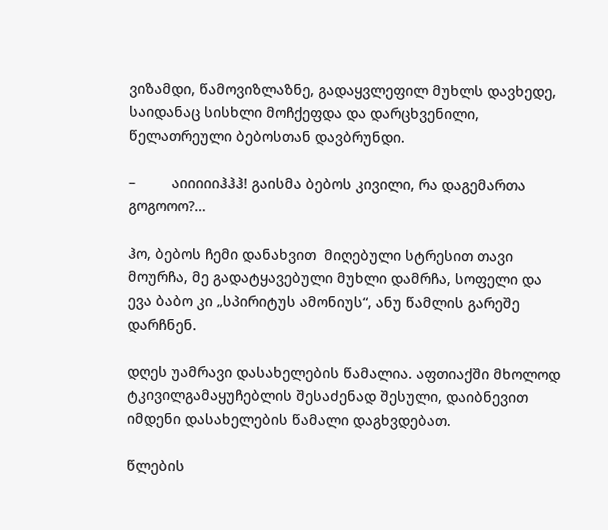ვიზამდი, წამოვიზლაზნე, გადაყვლეფილ მუხლს დავხედე, საიდანაც სისხლი მოჩქეფდა და დარცხვენილი, წელათრეული ბებოსთან დავბრუნდი.

–         აიიიიიჰჰჰ! გაისმა ბებოს კივილი, რა დაგემართა გოგოოო?…

ჰო, ბებოს ჩემი დანახვით  მიღებული სტრესით თავი მოურჩა, მე გადატყავებული მუხლი დამრჩა, სოფელი და ევა ბაბო კი „სპირიტუს ამონიუს“, ანუ წამლის გარეშე დარჩნენ.

დღეს უამრავი დასახელების წამალია. აფთიაქში მხოლოდ ტკივილგამაყუჩებლის შესაძენად შესული, დაიბნევით იმდენი დასახელების წამალი დაგხვდებათ.

წლების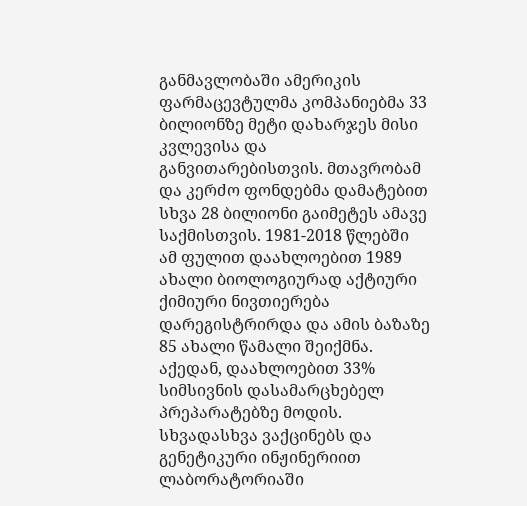განმავლობაში ამერიკის ფარმაცევტულმა კომპანიებმა 33 ბილიონზე მეტი დახარჯეს მისი კვლევისა და განვითარებისთვის. მთავრობამ და კერძო ფონდებმა დამატებით სხვა 28 ბილიონი გაიმეტეს ამავე საქმისთვის. 1981-2018 წლებში ამ ფულით დაახლოებით 1989 ახალი ბიოლოგიურად აქტიური ქიმიური ნივთიერება დარეგისტრირდა და ამის ბაზაზე 85 ახალი წამალი შეიქმნა. აქედან, დაახლოებით 33% სიმსივნის დასამარცხებელ პრეპარატებზე მოდის. სხვადასხვა ვაქცინებს და გენეტიკური ინჟინერიით ლაბორატორიაში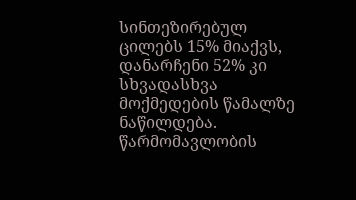სინთეზირებულ ცილებს 15% მიაქვს, დანარჩენი 52% კი სხვადასხვა მოქმედების წამალზე ნაწილდება. წარმომავლობის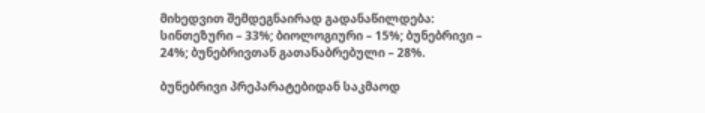მიხედვით შემდეგნაირად გადანაწილდება: სინთეზური – 33%; ბიოლოგიური – 15%; ბუნებრივი – 24%; ბუნებრივთან გათანაბრებული – 28%.

ბუნებრივი პრეპარატებიდან საკმაოდ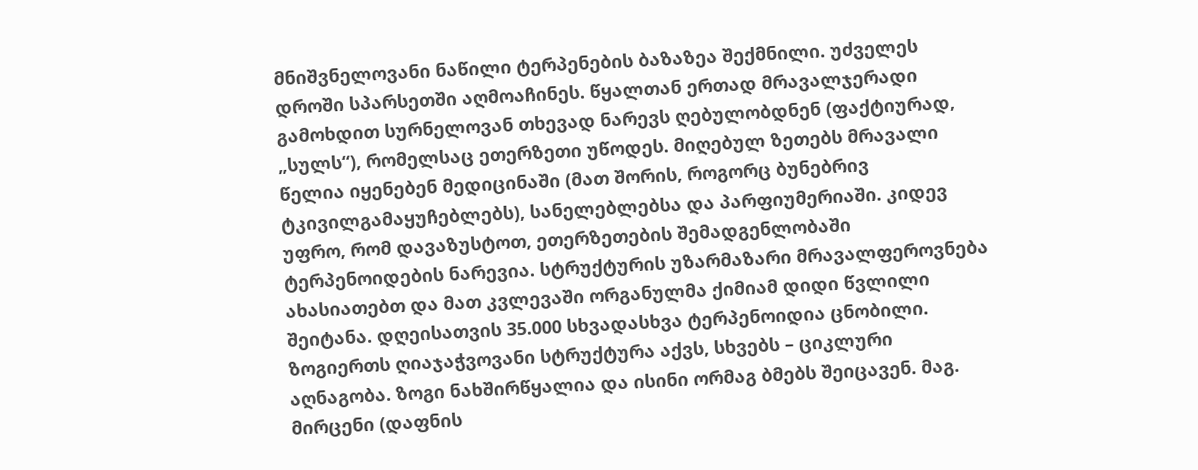მნიშვნელოვანი ნაწილი ტერპენების ბაზაზეა შექმნილი. უძველეს დროში სპარსეთში აღმოაჩინეს. წყალთან ერთად მრავალჯერადი გამოხდით სურნელოვან თხევად ნარევს ღებულობდნენ (ფაქტიურად, „სულს“), რომელსაც ეთერზეთი უწოდეს. მიღებულ ზეთებს მრავალი წელია იყენებენ მედიცინაში (მათ შორის, როგორც ბუნებრივ ტკივილგამაყუჩებლებს), სანელებლებსა და პარფიუმერიაში. კიდევ უფრო, რომ დავაზუსტოთ, ეთერზეთების შემადგენლობაში ტერპენოიდების ნარევია. სტრუქტურის უზარმაზარი მრავალფეროვნება ახასიათებთ და მათ კვლევაში ორგანულმა ქიმიამ დიდი წვლილი შეიტანა. დღეისათვის 35.000 სხვადასხვა ტერპენოიდია ცნობილი. ზოგიერთს ღიაჯაჭვოვანი სტრუქტურა აქვს, სხვებს – ციკლური აღნაგობა. ზოგი ნახშირწყალია და ისინი ორმაგ ბმებს შეიცავენ. მაგ. მირცენი (დაფნის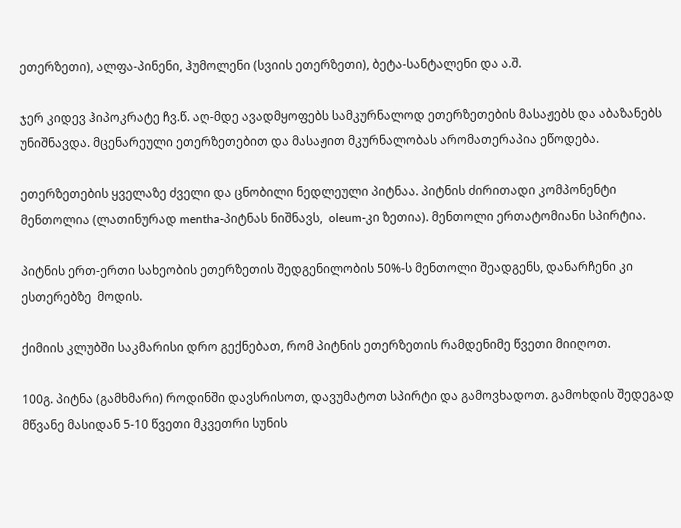ეთერზეთი), ალფა-პინენი, ჰუმოლენი (სვიის ეთერზეთი), ბეტა-სანტალენი და ა.შ.

ჯერ კიდევ ჰიპოკრატე ჩვ.წ. აღ-მდე ავადმყოფებს სამკურნალოდ ეთერზეთების მასაჟებს და აბაზანებს უნიშნავდა. მცენარეული ეთერზეთებით და მასაჟით მკურნალობას არომათერაპია ეწოდება.

ეთერზეთების ყველაზე ძველი და ცნობილი ნედლეული პიტნაა. პიტნის ძირითადი კომპონენტი მენთოლია (ლათინურად mentha-პიტნას ნიშნავს,  oleum-კი ზეთია). მენთოლი ერთატომიანი სპირტია.

პიტნის ერთ-ერთი სახეობის ეთერზეთის შედგენილობის 50%-ს მენთოლი შეადგენს, დანარჩენი კი ესთერებზე  მოდის.

ქიმიის კლუბში საკმარისი დრო გექნებათ, რომ პიტნის ეთერზეთის რამდენიმე წვეთი მიიღოთ.

100გ. პიტნა (გამხმარი) როდინში დავსრისოთ, დავუმატოთ სპირტი და გამოვხადოთ. გამოხდის შედეგად მწვანე მასიდან 5-10 წვეთი მკვეთრი სუნის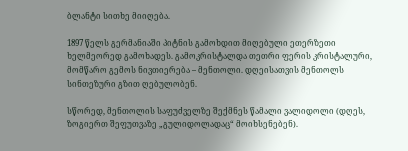ბლანტი სითხე მიიღება.

1897 წელს გერმანიაში პიტნის გამოხდით მიღებული ეთერზეთი ხელმეორედ გამოხადეს. გამოკრისტალდა თეთრი ფერის კრისტალური, მომწარო გემოს ნივთიერება – მენთოლი. დღეისათვის მენთოლს სინთეზური გზით ღებულობენ.

სწორედ, მენთოლის საფუძველზე შექმნეს წამალი ვალიდოლი (დღეს, ზოგიერთ შეფუთვაზე „გულიდოლადაც“ მოიხსენებენ).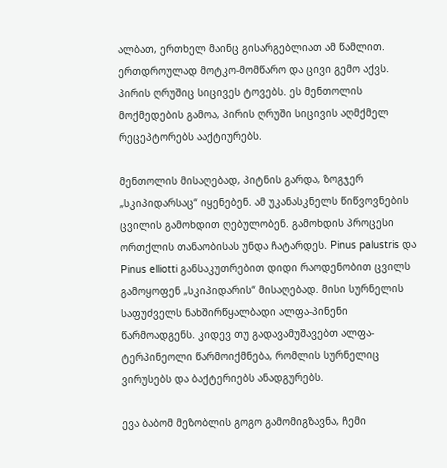ალბათ, ერთხელ მაინც გისარგებლიათ ამ წამლით. ერთდროულად მოტკო-მომწარო და ცივი გემო აქვს. პირის ღრუშიც სიცივეს ტოვებს. ეს მენთოლის მოქმედების გამოა, პირის ღრუში სიცივის აღმქმელ რეცეპტორებს ააქტიურებს.

მენთოლის მისაღებად, პიტნის გარდა, ზოგჯერ „სკიპიდარსაც“ იყენებენ. ამ უკანასკნელს წიწვოვნების ცვილის გამოხდით ღებულობენ. გამოხდის პროცესი ორთქლის თანაობისას უნდა ჩატარდეს. Pinus palustris და Pinus elliotti განსაკუთრებით დიდი რაოდენობით ცვილს გამოყოფენ „სკიპიდარის“ მისაღებად. მისი სურნელის საფუძველს ნახშირწყალბადი ალფა-პინენი წარმოადგენს. კიდევ თუ გადავამუშავებთ ალფა-ტერპინეოლი წარმოიქმნება, რომლის სურნელიც ვირუსებს და ბაქტერიებს ანადგურებს.

ევა ბაბომ მეზობლის გოგო გამომიგზავნა, ჩემი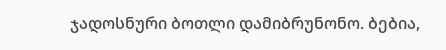ჯადოსნური ბოთლი დამიბრუნონო. ბებია,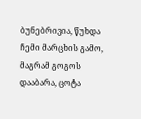ბუნებრივია, წუხდა ჩემი მარცხის გამო, მაგრამ გოგოს დააბარა, ცოტა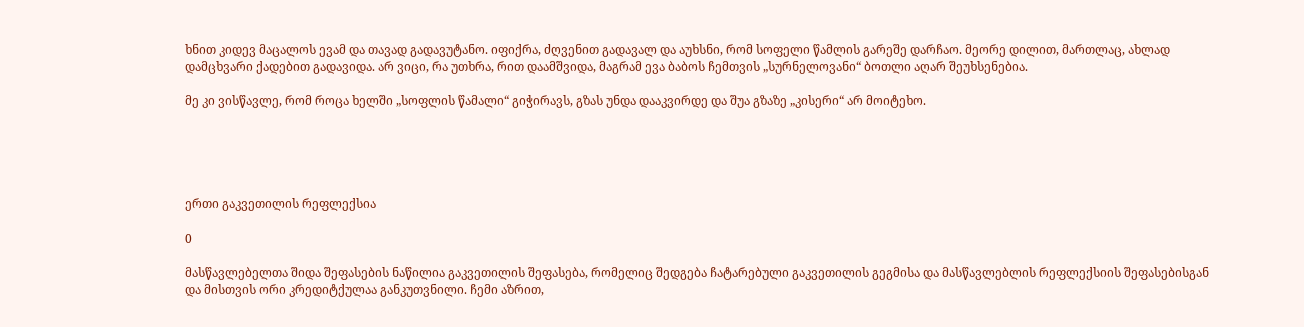ხნით კიდევ მაცალოს ევამ და თავად გადავუტანო. იფიქრა, ძღვენით გადავალ და აუხსნი, რომ სოფელი წამლის გარეშე დარჩაო. მეორე დილით, მართლაც, ახლად დამცხვარი ქადებით გადავიდა. არ ვიცი, რა უთხრა, რით დაამშვიდა, მაგრამ ევა ბაბოს ჩემთვის „სურნელოვანი“ ბოთლი აღარ შეუხსენებია.

მე კი ვისწავლე, რომ როცა ხელში „სოფლის წამალი“ გიჭირავს, გზას უნდა დააკვირდე და შუა გზაზე „კისერი“ არ მოიტეხო.





ერთი გაკვეთილის რეფლექსია

0

მასწავლებელთა შიდა შეფასების ნაწილია გაკვეთილის შეფასება, რომელიც შედგება ჩატარებული გაკვეთილის გეგმისა და მასწავლებლის რეფლექსიის შეფასებისგან და მისთვის ორი კრედიტქულაა განკუთვნილი. ჩემი აზრით,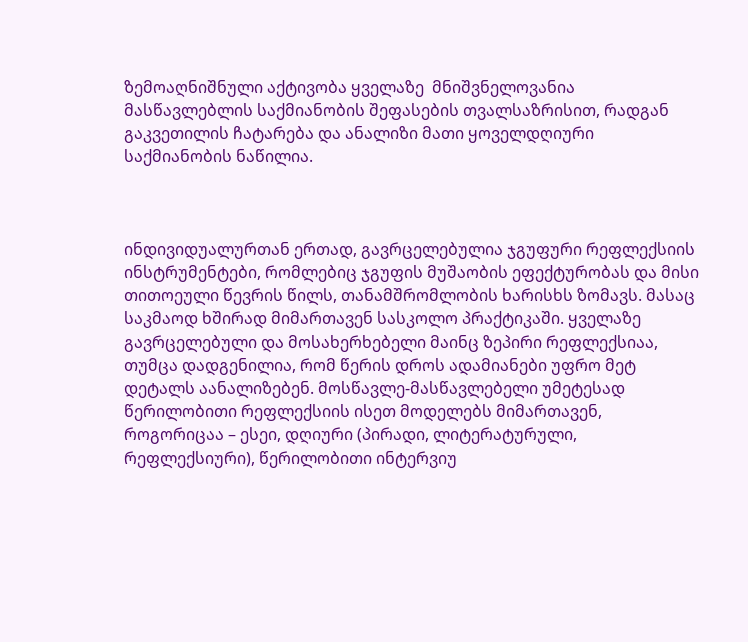ზემოაღნიშნული აქტივობა ყველაზე  მნიშვნელოვანია მასწავლებლის საქმიანობის შეფასების თვალსაზრისით, რადგან გაკვეთილის ჩატარება და ანალიზი მათი ყოველდღიური საქმიანობის ნაწილია.



ინდივიდუალურთან ერთად, გავრცელებულია ჯგუფური რეფლექსიის ინსტრუმენტები, რომლებიც ჯგუფის მუშაობის ეფექტურობას და მისი თითოეული წევრის წილს, თანამშრომლობის ხარისხს ზომავს. მასაც საკმაოდ ხშირად მიმართავენ სასკოლო პრაქტიკაში. ყველაზე  გავრცელებული და მოსახერხებელი მაინც ზეპირი რეფლექსიაა, თუმცა დადგენილია, რომ წერის დროს ადამიანები უფრო მეტ დეტალს აანალიზებენ. მოსწავლე-მასწავლებელი უმეტესად წერილობითი რეფლექსიის ისეთ მოდელებს მიმართავენ, როგორიცაა – ესეი, დღიური (პირადი, ლიტერატურული, რეფლექსიური), წერილობითი ინტერვიუ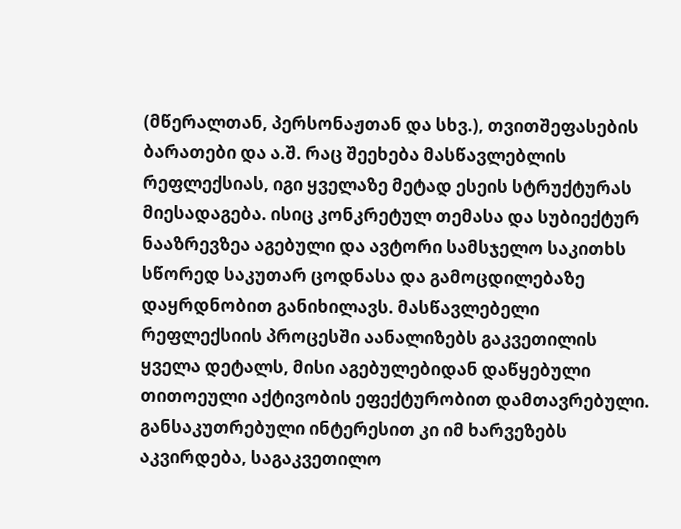(მწერალთან, პერსონაჟთან და სხვ.), თვითშეფასების ბარათები და ა.შ. რაც შეეხება მასწავლებლის რეფლექსიას, იგი ყველაზე მეტად ესეის სტრუქტურას მიესადაგება. ისიც კონკრეტულ თემასა და სუბიექტურ ნააზრევზეა აგებული და ავტორი სამსჯელო საკითხს სწორედ საკუთარ ცოდნასა და გამოცდილებაზე დაყრდნობით განიხილავს. მასწავლებელი რეფლექსიის პროცესში აანალიზებს გაკვეთილის ყველა დეტალს, მისი აგებულებიდან დაწყებული თითოეული აქტივობის ეფექტურობით დამთავრებული. განსაკუთრებული ინტერესით კი იმ ხარვეზებს აკვირდება, საგაკვეთილო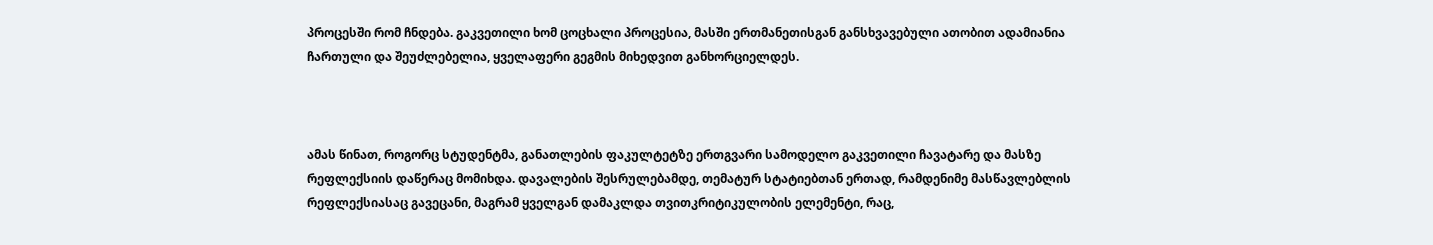პროცესში რომ ჩნდება. გაკვეთილი ხომ ცოცხალი პროცესია, მასში ერთმანეთისგან განსხვავებული ათობით ადამიანია ჩართული და შეუძლებელია, ყველაფერი გეგმის მიხედვით განხორციელდეს.



ამას წინათ, როგორც სტუდენტმა, განათლების ფაკულტეტზე ერთგვარი სამოდელო გაკვეთილი ჩავატარე და მასზე რეფლექსიის დაწერაც მომიხდა. დავალების შესრულებამდე, თემატურ სტატიებთან ერთად, რამდენიმე მასწავლებლის რეფლექსიასაც გავეცანი, მაგრამ ყველგან დამაკლდა თვითკრიტიკულობის ელემენტი, რაც,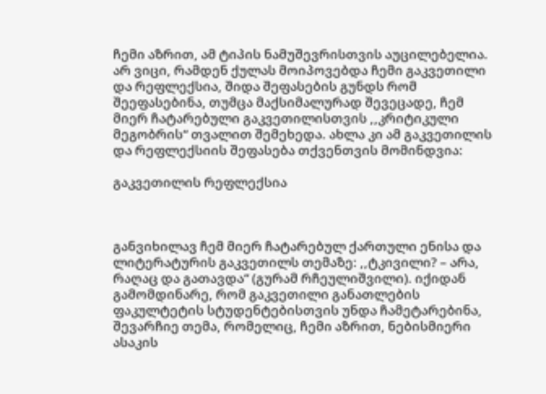ჩემი აზრით, ამ ტიპის ნამუშევრისთვის აუცილებელია. არ ვიცი, რამდენ ქულას მოიპოვებდა ჩემი გაკვეთილი და რეფლექსია, შიდა შეფასების გუნდს რომ შეეფასებინა, თუმცა მაქსიმალურად შევეცადე, ჩემ მიერ ჩატარებული გაკვეთილისთვის ,,კრიტიკული მეგობრის“ თვალით შემეხედა. ახლა კი ამ გაკვეთილის და რეფლექსიის შეფასება თქვენთვის მომინდვია:

გაკვეთილის რეფლექსია



განვიხილავ ჩემ მიერ ჩატარებულ ქართული ენისა და ლიტერატურის გაკვეთილს თემაზე: ,,ტკივილი? – არა, რაღაც და გათავდა“ (გურამ რჩეულიშვილი). იქიდან გამომდინარე, რომ გაკვეთილი განათლების ფაკულტეტის სტუდენტებისთვის უნდა ჩამეტარებინა, შევარჩიე თემა, რომელიც, ჩემი აზრით, ნებისმიერი ასაკის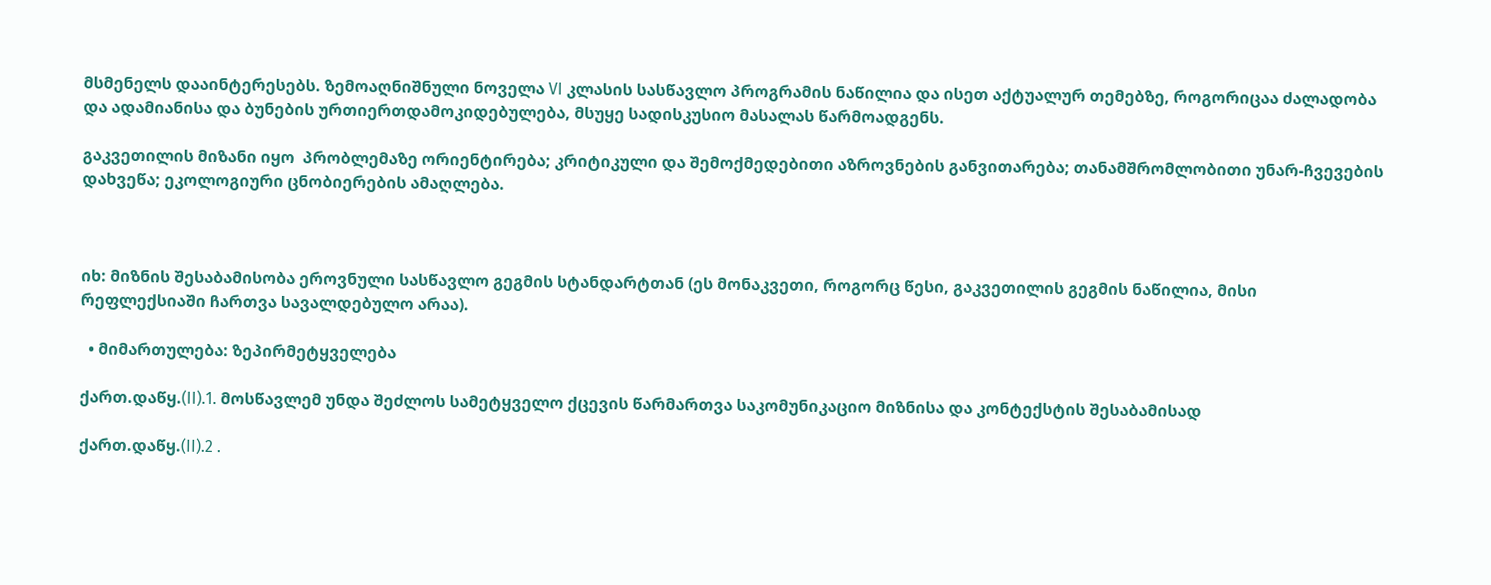მსმენელს დააინტერესებს. ზემოაღნიშნული ნოველა VI კლასის სასწავლო პროგრამის ნაწილია და ისეთ აქტუალურ თემებზე, როგორიცაა ძალადობა და ადამიანისა და ბუნების ურთიერთდამოკიდებულება, მსუყე სადისკუსიო მასალას წარმოადგენს.

გაკვეთილის მიზანი იყო  პრობლემაზე ორიენტირება; კრიტიკული და შემოქმედებითი აზროვნების განვითარება; თანამშრომლობითი უნარ-ჩვევების დახვეწა; ეკოლოგიური ცნობიერების ამაღლება.



იხ: მიზნის შესაბამისობა ეროვნული სასწავლო გეგმის სტანდარტთან (ეს მონაკვეთი, როგორც წესი, გაკვეთილის გეგმის ნაწილია, მისი რეფლექსიაში ჩართვა სავალდებულო არაა).

  • მიმართულება: ზეპირმეტყველება

ქართ.დაწყ.(II).1. მოსწავლემ უნდა შეძლოს სამეტყველო ქცევის წარმართვა საკომუნიკაციო მიზნისა და კონტექსტის შესაბამისად

ქართ.დაწყ.(II).2 .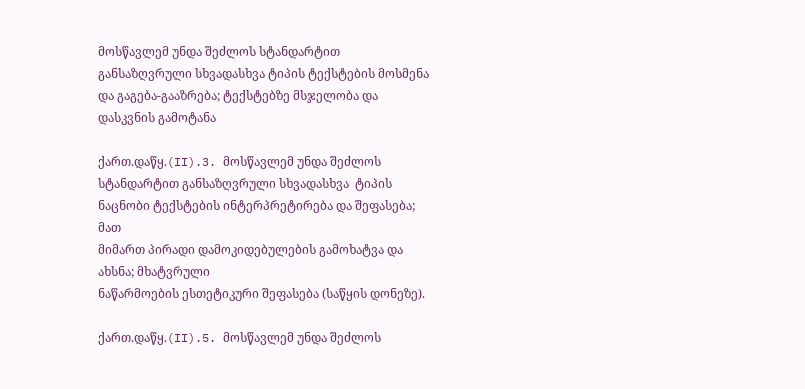მოსწავლემ უნდა შეძლოს სტანდარტით განსაზღვრული სხვადასხვა ტიპის ტექსტების მოსმენა და გაგება-გააზრება; ტექსტებზე მსჯელობა და დასკვნის გამოტანა

ქართ.დაწყ.(II).3. მოსწავლემ უნდა შეძლოს სტანდარტით განსაზღვრული სხვადასხვა  ტიპის ნაცნობი ტექსტების ინტერპრეტირება და შეფასება; მათ
მიმართ პირადი დამოკიდებულების გამოხატვა და ახსნა; მხატვრული
ნაწარმოების ესთეტიკური შეფასება (საწყის დონეზე).

ქართ.დაწყ.(II).5. მოსწავლემ უნდა შეძლოს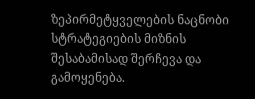ზეპირმეტყველების ნაცნობი
სტრატეგიების მიზნის შესაბამისად შერჩევა და გამოყენება.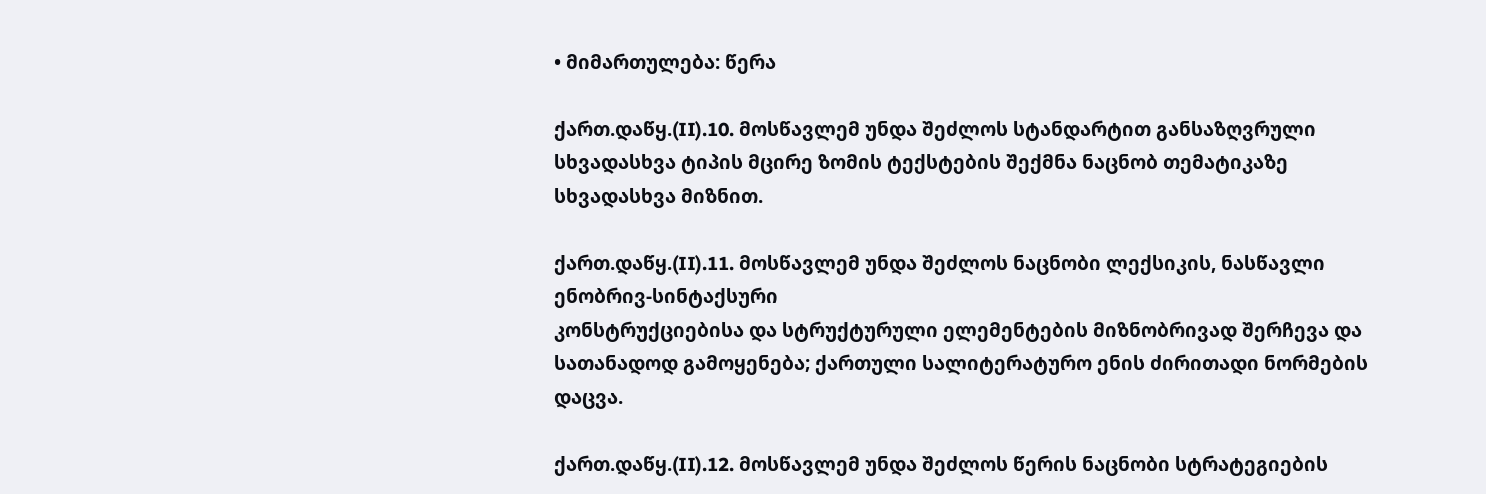• მიმართულება: წერა

ქართ.დაწყ.(II).10. მოსწავლემ უნდა შეძლოს სტანდარტით განსაზღვრული სხვადასხვა ტიპის მცირე ზომის ტექსტების შექმნა ნაცნობ თემატიკაზე სხვადასხვა მიზნით.

ქართ.დაწყ.(II).11. მოსწავლემ უნდა შეძლოს ნაცნობი ლექსიკის, ნასწავლი
ენობრივ-სინტაქსური
კონსტრუქციებისა და სტრუქტურული ელემენტების მიზნობრივად შერჩევა და სათანადოდ გამოყენება; ქართული სალიტერატურო ენის ძირითადი ნორმების დაცვა.

ქართ.დაწყ.(II).12. მოსწავლემ უნდა შეძლოს წერის ნაცნობი სტრატეგიების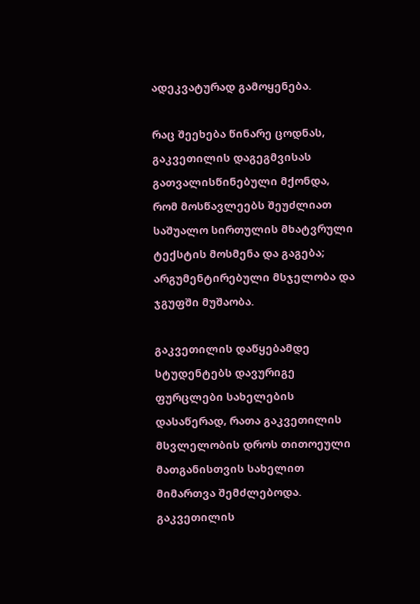ადეკვატურად გამოყენება.

რაც შეეხება წინარე ცოდნას,  გაკვეთილის დაგეგმვისას გათვალისწინებული მქონდა, რომ მოსწავლეებს შეუძლიათ საშუალო სირთულის მხატვრული ტექსტის მოსმენა და გაგება; არგუმენტირებული მსჯელობა და ჯგუფში მუშაობა.

გაკვეთილის დაწყებამდე სტუდენტებს დავურიგე ფურცლები სახელების დასაწერად, რათა გაკვეთილის მსვლელობის დროს თითოეული მათგანისთვის სახელით მიმართვა შემძლებოდა. გაკვეთილის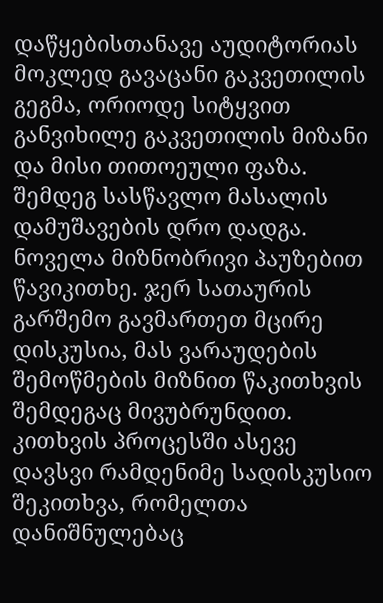დაწყებისთანავე აუდიტორიას მოკლედ გავაცანი გაკვეთილის გეგმა, ორიოდე სიტყვით განვიხილე გაკვეთილის მიზანი და მისი თითოეული ფაზა. შემდეგ სასწავლო მასალის დამუშავების დრო დადგა. ნოველა მიზნობრივი პაუზებით წავიკითხე. ჯერ სათაურის გარშემო გავმართეთ მცირე დისკუსია, მას ვარაუდების შემოწმების მიზნით წაკითხვის შემდეგაც მივუბრუნდით. კითხვის პროცესში ასევე დავსვი რამდენიმე სადისკუსიო შეკითხვა, რომელთა დანიშნულებაც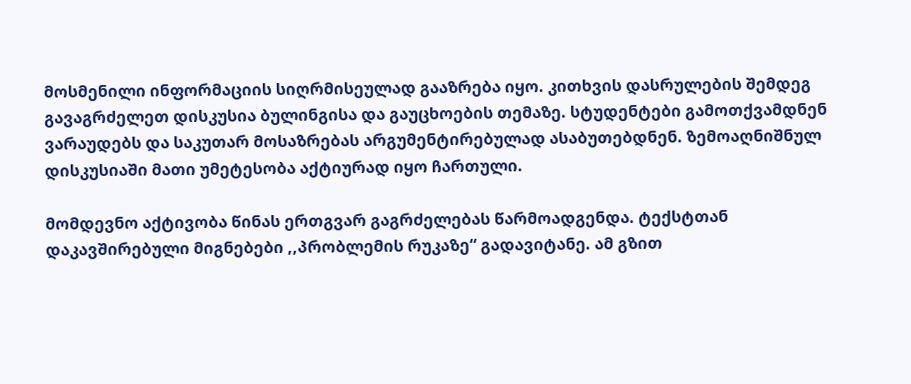მოსმენილი ინფორმაციის სიღრმისეულად გააზრება იყო. კითხვის დასრულების შემდეგ გავაგრძელეთ დისკუსია ბულინგისა და გაუცხოების თემაზე. სტუდენტები გამოთქვამდნენ ვარაუდებს და საკუთარ მოსაზრებას არგუმენტირებულად ასაბუთებდნენ. ზემოაღნიშნულ დისკუსიაში მათი უმეტესობა აქტიურად იყო ჩართული.

მომდევნო აქტივობა წინას ერთგვარ გაგრძელებას წარმოადგენდა. ტექსტთან დაკავშირებული მიგნებები ,,პრობლემის რუკაზე“ გადავიტანე. ამ გზით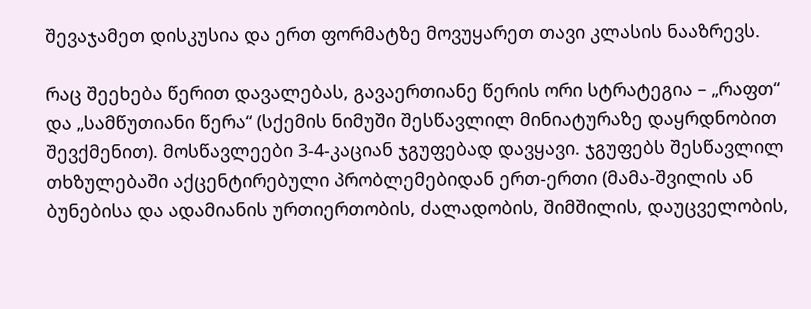შევაჯამეთ დისკუსია და ერთ ფორმატზე მოვუყარეთ თავი კლასის ნააზრევს.

რაც შეეხება წერით დავალებას, გავაერთიანე წერის ორი სტრატეგია – „რაფთ“ და „სამწუთიანი წერა“ (სქემის ნიმუში შესწავლილ მინიატურაზე დაყრდნობით შევქმენით). მოსწავლეები 3-4-კაციან ჯგუფებად დავყავი. ჯგუფებს შესწავლილ თხზულებაში აქცენტირებული პრობლემებიდან ერთ-ერთი (მამა-შვილის ან ბუნებისა და ადამიანის ურთიერთობის, ძალადობის, შიმშილის, დაუცველობის,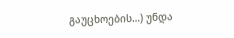გაუცხოების…) უნდა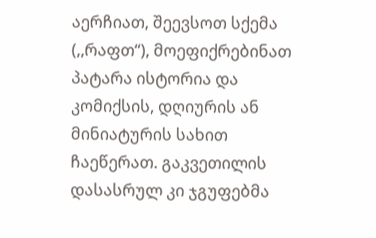აერჩიათ, შეევსოთ სქემა (,,რაფთ“), მოეფიქრებინათ პატარა ისტორია და კომიქსის, დღიურის ან მინიატურის სახით ჩაეწერათ. გაკვეთილის დასასრულ კი ჯგუფებმა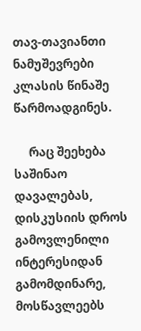თავ-თავიანთი ნამუშევრები კლასის წინაშე წარმოადგინეს.

     რაც შეეხება საშინაო დავალებას, დისკუსიის დროს გამოვლენილი ინტერესიდან გამომდინარე, მოსწავლეებს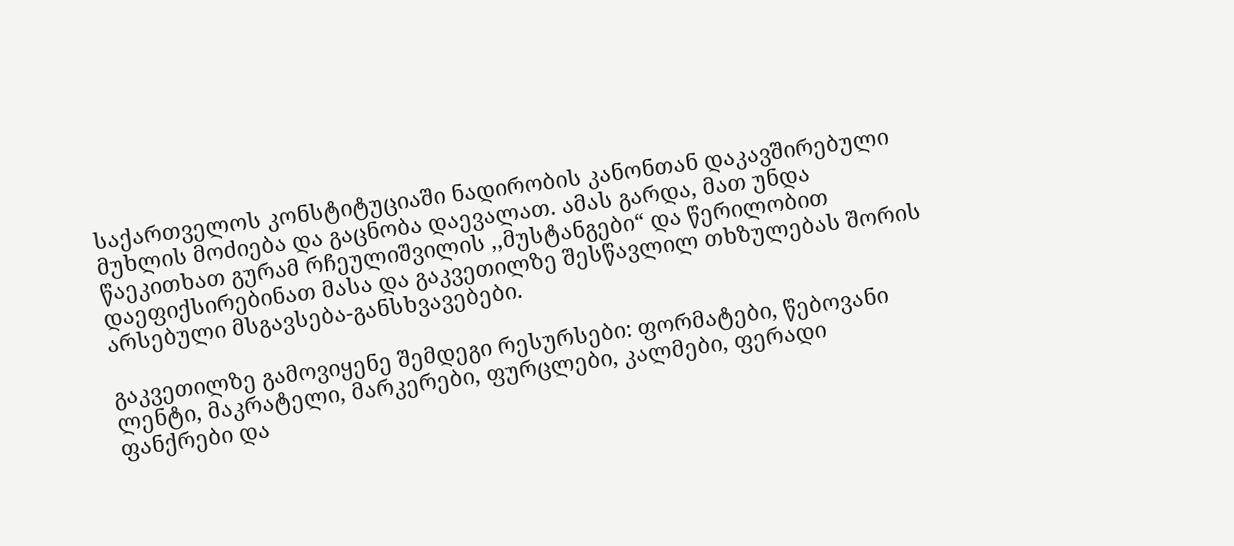საქართველოს კონსტიტუციაში ნადირობის კანონთან დაკავშირებული მუხლის მოძიება და გაცნობა დაევალათ. ამას გარდა, მათ უნდა წაეკითხათ გურამ რჩეულიშვილის ,,მუსტანგები“ და წერილობით დაეფიქსირებინათ მასა და გაკვეთილზე შესწავლილ თხზულებას შორის არსებული მსგავსება-განსხვავებები.

გაკვეთილზე გამოვიყენე შემდეგი რესურსები: ფორმატები, წებოვანი ლენტი, მაკრატელი, მარკერები, ფურცლები, კალმები, ფერადი ფანქრები და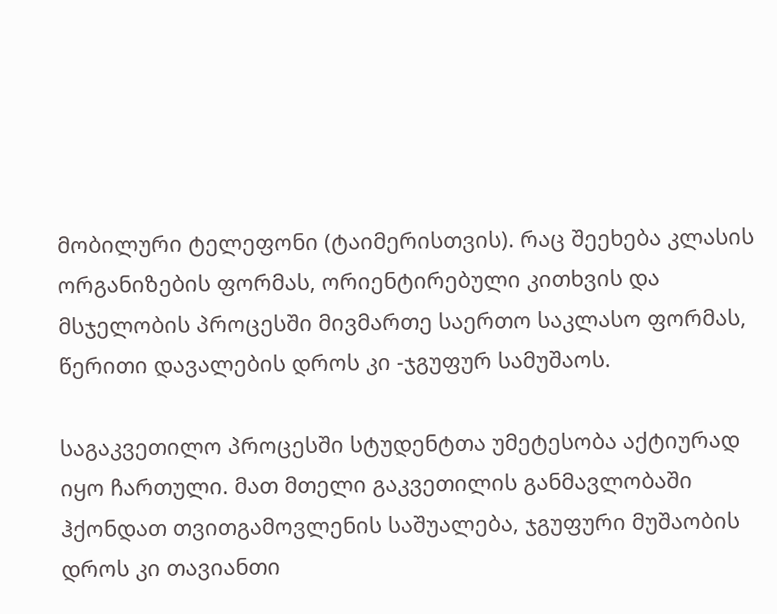მობილური ტელეფონი (ტაიმერისთვის). რაც შეეხება კლასის ორგანიზების ფორმას, ორიენტირებული კითხვის და მსჯელობის პროცესში მივმართე საერთო საკლასო ფორმას, წერითი დავალების დროს კი -ჯგუფურ სამუშაოს.

საგაკვეთილო პროცესში სტუდენტთა უმეტესობა აქტიურად იყო ჩართული. მათ მთელი გაკვეთილის განმავლობაში ჰქონდათ თვითგამოვლენის საშუალება, ჯგუფური მუშაობის დროს კი თავიანთი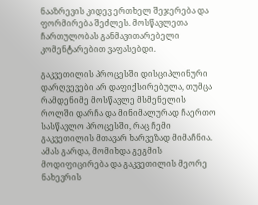ნააზრევის კიდევ ერთხელ შეჯერება და ფორმირება შეძლეს. მოსწავლეთა ჩართულობას განმავითარებელი კომენტარებით ვაფასებდი.

გაკვეთილის პროცესში დისციპლინური დარღვევები არ დაფიქსირებულა, თუმცა რამდენიმე მოსწავლე მსმენელის როლში დარჩა და მინიმალურად ჩაერთო სასწავლო პროცესში, რაც ჩემი გაკვეთილის მთავარ ხარვეზად მიმაჩნია. ამას გარდა, მომიხდა გეგმის მოდიფიცირება და გაკვეთილის მეორე ნახევრის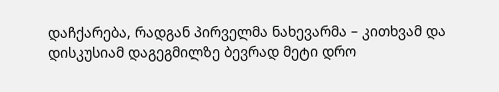დაჩქარება, რადგან პირველმა ნახევარმა – კითხვამ და დისკუსიამ დაგეგმილზე ბევრად მეტი დრო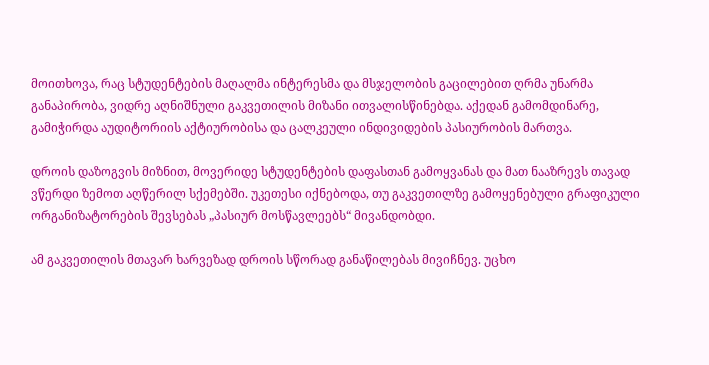მოითხოვა, რაც სტუდენტების მაღალმა ინტერესმა და მსჯელობის გაცილებით ღრმა უნარმა განაპირობა, ვიდრე აღნიშნული გაკვეთილის მიზანი ითვალისწინებდა. აქედან გამომდინარე, გამიჭირდა აუდიტორიის აქტიურობისა და ცალკეული ინდივიდების პასიურობის მართვა.

დროის დაზოგვის მიზნით, მოვერიდე სტუდენტების დაფასთან გამოყვანას და მათ ნააზრევს თავად ვწერდი ზემოთ აღწერილ სქემებში. უკეთესი იქნებოდა, თუ გაკვეთილზე გამოყენებული გრაფიკული ორგანიზატორების შევსებას „პასიურ მოსწავლეებს“ მივანდობდი.

ამ გაკვეთილის მთავარ ხარვეზად დროის სწორად განაწილებას მივიჩნევ. უცხო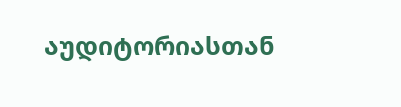აუდიტორიასთან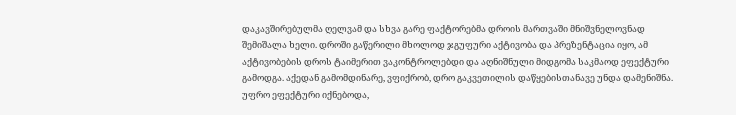დაკავშირებულმა ღელვამ და სხვა გარე ფაქტორებმა დროის მართვაში მნიშვნელოვნად შემიშალა ხელი. დროში გაწერილი მხოლოდ ჯგუფური აქტივობა და პრეზენტაცია იყო, ამ აქტივობების დროს ტაიმერით ვაკონტროლებდი და აღნიშნული მიდგომა საკმაოდ ეფექტური გამოდგა. აქედან გამომდინარე, ვფიქრობ, დრო გაკვეთილის დაწყებისთანავე უნდა დამენიშნა. უფრო ეფექტური იქნებოდა,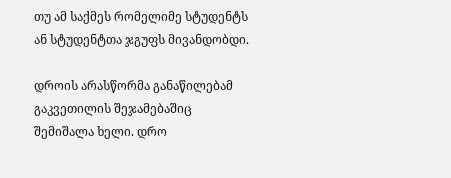თუ ამ საქმეს რომელიმე სტუდენტს ან სტუდენტთა ჯგუფს მივანდობდი.

დროის არასწორმა განაწილებამ გაკვეთილის შეჯამებაშიც შემიშალა ხელი. დრო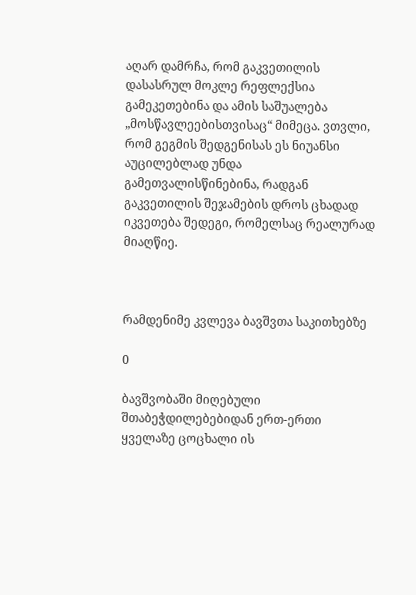აღარ დამრჩა, რომ გაკვეთილის დასასრულ მოკლე რეფლექსია გამეკეთებინა და ამის საშუალება „მოსწავლეებისთვისაც“ მიმეცა. ვთვლი, რომ გეგმის შედგენისას ეს ნიუანსი აუცილებლად უნდა გამეთვალისწინებინა, რადგან გაკვეთილის შეჯამების დროს ცხადად იკვეთება შედეგი, რომელსაც რეალურად მიაღწიე.



რამდენიმე კვლევა ბავშვთა საკითხებზე

0

ბავშვობაში მიღებული შთაბეჭდილებებიდან ერთ-ერთი ყველაზე ცოცხალი ის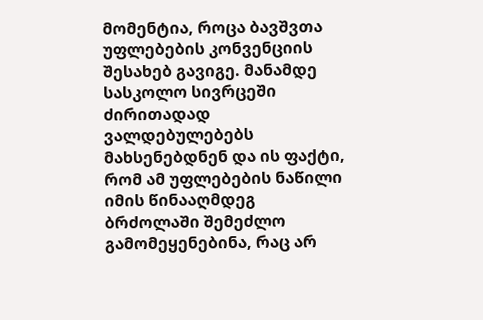მომენტია, როცა ბავშვთა უფლებების კონვენციის შესახებ გავიგე. მანამდე სასკოლო სივრცეში ძირითადად ვალდებულებებს მახსენებდნენ და ის ფაქტი, რომ ამ უფლებების ნაწილი იმის წინააღმდეგ ბრძოლაში შემეძლო გამომეყენებინა, რაც არ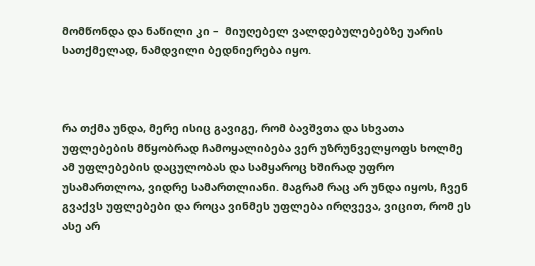მომწონდა და ნაწილი კი –  მიუღებელ ვალდებულებებზე უარის სათქმელად, ნამდვილი ბედნიერება იყო.



რა თქმა უნდა, მერე ისიც გავიგე, რომ ბავშვთა და სხვათა უფლებების მწყობრად ჩამოყალიბება ვერ უზრუნველყოფს ხოლმე ამ უფლებების დაცულობას და სამყაროც ხშირად უფრო უსამართლოა, ვიდრე სამართლიანი. მაგრამ რაც არ უნდა იყოს, ჩვენ გვაქვს უფლებები და როცა ვინმეს უფლება ირღვევა, ვიცით, რომ ეს ასე არ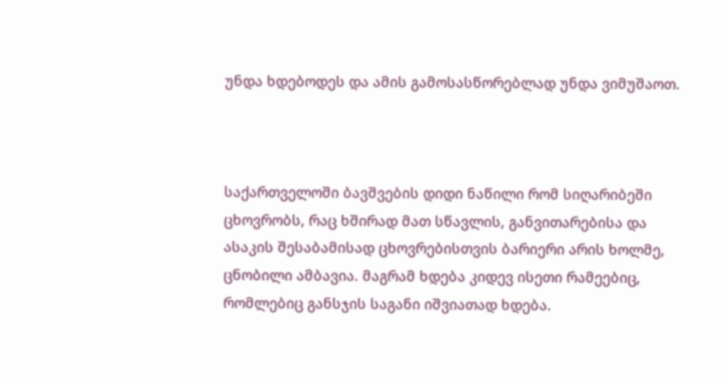უნდა ხდებოდეს და ამის გამოსასწორებლად უნდა ვიმუშაოთ.



საქართველოში ბავშვების დიდი ნაწილი რომ სიღარიბეში ცხოვრობს, რაც ხშირად მათ სწავლის, განვითარებისა და ასაკის შესაბამისად ცხოვრებისთვის ბარიერი არის ხოლმე, ცნობილი ამბავია. მაგრამ ხდება კიდევ ისეთი რამეებიც, რომლებიც განსჯის საგანი იშვიათად ხდება.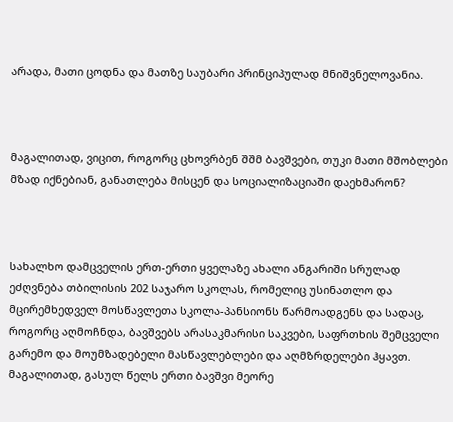არადა, მათი ცოდნა და მათზე საუბარი პრინციპულად მნიშვნელოვანია.



მაგალითად, ვიცით, როგორც ცხოვრბენ შშმ ბავშვები, თუკი მათი მშობლები მზად იქნებიან, განათლება მისცენ და სოციალიზაციაში დაეხმარონ?



სახალხო დამცველის ერთ-ერთი ყველაზე ახალი ანგარიში სრულად ეძღვნება თბილისის 202 საჯარო სკოლას, რომელიც უსინათლო და მცირემხედველ მოსწავლეთა სკოლა-პანსიონს წარმოადგენს და სადაც, როგორც აღმოჩნდა, ბავშვებს არასაკმარისი საკვები, საფრთხის შემცველი გარემო და მოუმზადებელი მასწავლებლები და აღმზრდელები ჰყავთ. მაგალითად, გასულ წელს ერთი ბავშვი მეორე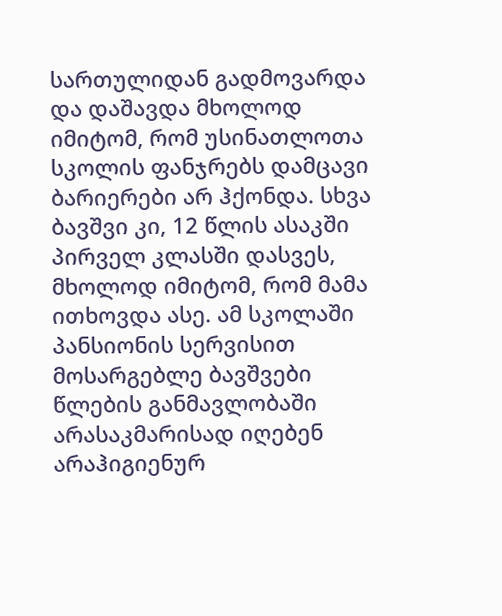სართულიდან გადმოვარდა და დაშავდა მხოლოდ იმიტომ, რომ უსინათლოთა სკოლის ფანჯრებს დამცავი ბარიერები არ ჰქონდა. სხვა ბავშვი კი, 12 წლის ასაკში პირველ კლასში დასვეს, მხოლოდ იმიტომ, რომ მამა ითხოვდა ასე. ამ სკოლაში პანსიონის სერვისით მოსარგებლე ბავშვები წლების განმავლობაში არასაკმარისად იღებენ არაჰიგიენურ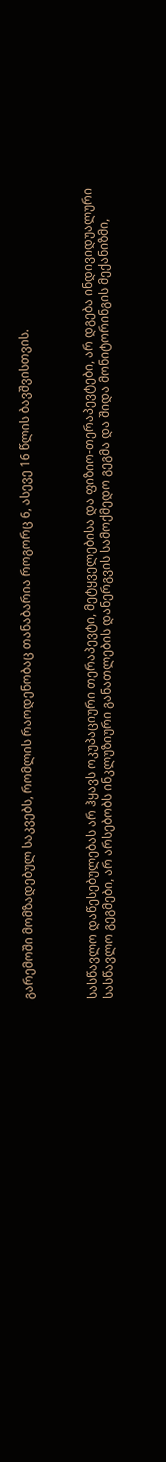გარემოში მომზადებულ საკვებს, რომლის რაოდენობაც თანაბარია როგორც 6, ასევე 16 წლის ბავშვისთვის.



სასწავლო დაწესებულებას არ ჰყავს ოკუპაციური თერაპევტი, მეტყველებისა და ფიზიო-თერაპევტები, არ დგება ინდივიდუალური სასწავლო გეგმები, არ არსებობს ინკლუზიური განათლების დანერგვის სამოქმედო გეგმა და შიდა მონიტორინგის მექანიზმი,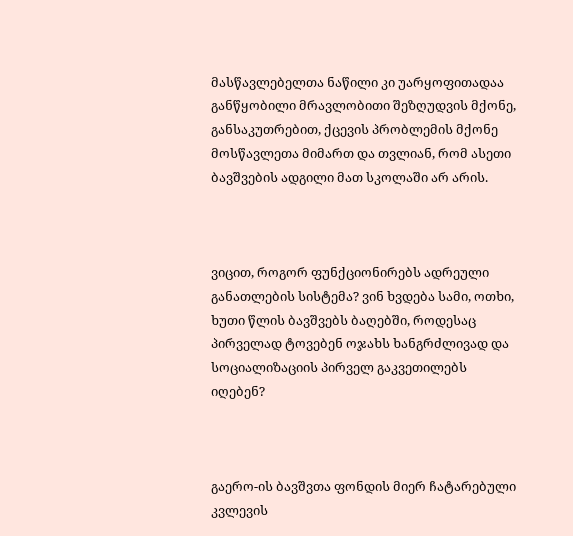მასწავლებელთა ნაწილი კი უარყოფითადაა განწყობილი მრავლობითი შეზღუდვის მქონე, განსაკუთრებით, ქცევის პრობლემის მქონე მოსწავლეთა მიმართ და თვლიან, რომ ასეთი ბავშვების ადგილი მათ სკოლაში არ არის.



ვიცით, როგორ ფუნქციონირებს ადრეული განათლების სისტემა? ვინ ხვდება სამი, ოთხი, ხუთი წლის ბავშვებს ბაღებში, როდესაც პირველად ტოვებენ ოჯახს ხანგრძლივად და სოციალიზაციის პირველ გაკვეთილებს იღებენ?



გაერო-ის ბავშვთა ფონდის მიერ ჩატარებული კვლევის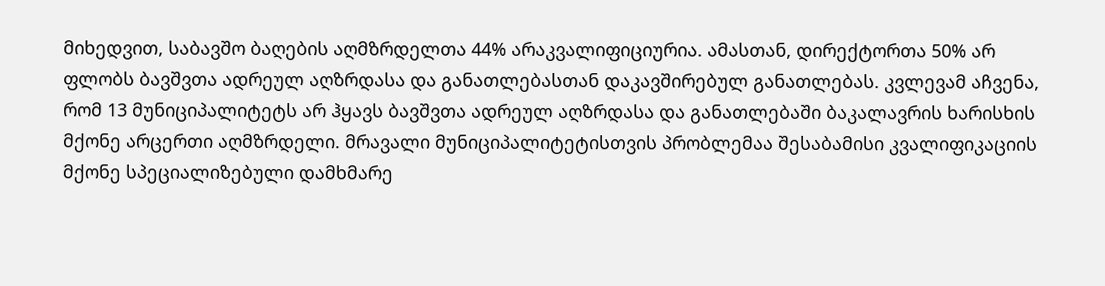მიხედვით, საბავშო ბაღების აღმზრდელთა 44% არაკვალიფიციურია. ამასთან, დირექტორთა 50% არ ფლობს ბავშვთა ადრეულ აღზრდასა და განათლებასთან დაკავშირებულ განათლებას. კვლევამ აჩვენა, რომ 13 მუნიციპალიტეტს არ ჰყავს ბავშვთა ადრეულ აღზრდასა და განათლებაში ბაკალავრის ხარისხის მქონე არცერთი აღმზრდელი. მრავალი მუნიციპალიტეტისთვის პრობლემაა შესაბამისი კვალიფიკაციის მქონე სპეციალიზებული დამხმარე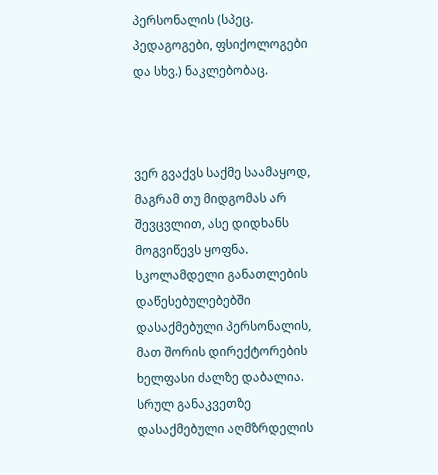პერსონალის (სპეც. პედაგოგები, ფსიქოლოგები და სხვ.) ნაკლებობაც.



ვერ გვაქვს საქმე საამაყოდ, მაგრამ თუ მიდგომას არ შევცვლით, ასე დიდხანს მოგვიწევს ყოფნა.  სკოლამდელი განათლების დაწესებულებებში დასაქმებული პერსონალის, მათ შორის დირექტორების ხელფასი ძალზე დაბალია. სრულ განაკვეთზე დასაქმებული აღმზრდელის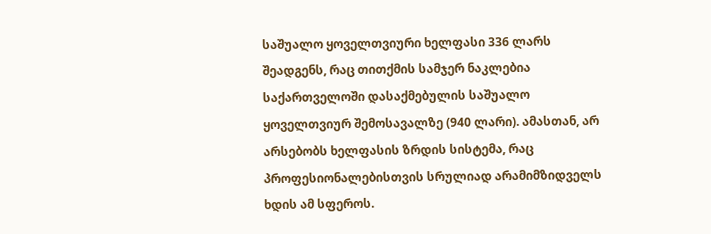საშუალო ყოველთვიური ხელფასი 336 ლარს შეადგენს, რაც თითქმის სამჯერ ნაკლებია საქართველოში დასაქმებულის საშუალო ყოველთვიურ შემოსავალზე (940 ლარი). ამასთან, არ არსებობს ხელფასის ზრდის სისტემა, რაც პროფესიონალებისთვის სრულიად არამიმზიდველს ხდის ამ სფეროს.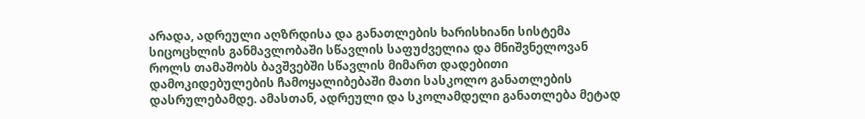არადა, ადრეული აღზრდისა და განათლების ხარისხიანი სისტემა სიცოცხლის განმავლობაში სწავლის საფუძველია და მნიშვნელოვან როლს თამაშობს ბავშვებში სწავლის მიმართ დადებითი დამოკიდებულების ჩამოყალიბებაში მათი სასკოლო განათლების დასრულებამდე. ამასთან, ადრეული და სკოლამდელი განათლება მეტად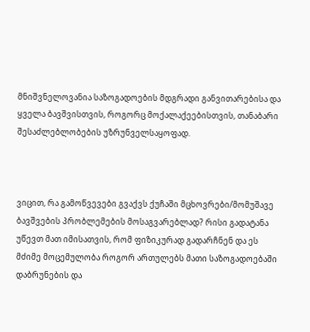მნიშვნელოვანია საზოგადოების მდგრადი განვითარებისა და ყველა ბავშვისთვის, როგორც მოქალაქეებისთვის, თანაბარი შესაძლებლობების უზრუნველსაყოფად.



ვიცით, რა გამოწვევები გვაქვს ქუჩაში მცხოვრები/მომუშავე ბავშვების პრობლემების მოსაგვარებლად? რისი გადატანა უწევთ მათ იმისათვის, რომ ფიზიკურად გადარჩნენ და ეს მძიმე მოცემულობა როგორ ართულებს მათი საზოგადოებაში დაბრუნების და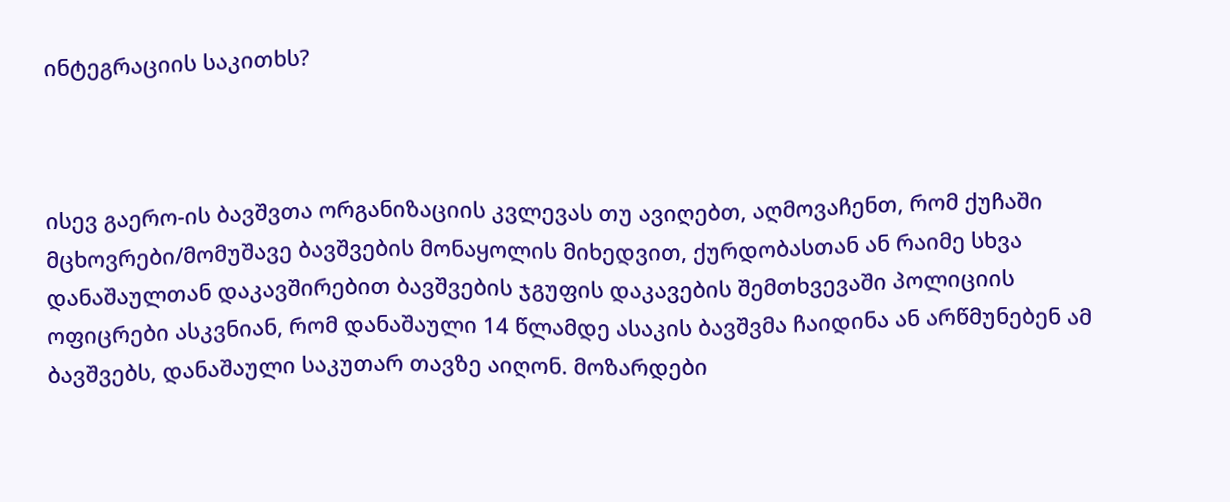ინტეგრაციის საკითხს?



ისევ გაერო-ის ბავშვთა ორგანიზაციის კვლევას თუ ავიღებთ, აღმოვაჩენთ, რომ ქუჩაში მცხოვრები/მომუშავე ბავშვების მონაყოლის მიხედვით, ქურდობასთან ან რაიმე სხვა დანაშაულთან დაკავშირებით ბავშვების ჯგუფის დაკავების შემთხვევაში პოლიციის ოფიცრები ასკვნიან, რომ დანაშაული 14 წლამდე ასაკის ბავშვმა ჩაიდინა ან არწმუნებენ ამ ბავშვებს, დანაშაული საკუთარ თავზე აიღონ. მოზარდები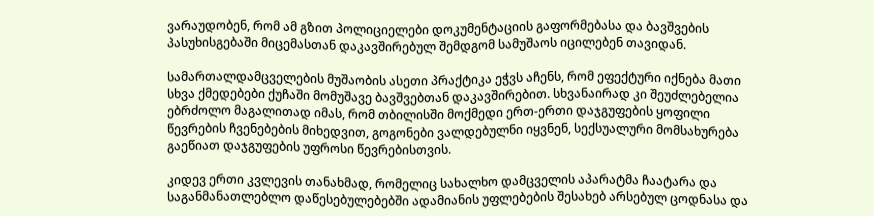ვარაუდობენ, რომ ამ გზით პოლიციელები დოკუმენტაციის გაფორმებასა და ბავშვების პასუხისგებაში მიცემასთან დაკავშირებულ შემდგომ სამუშაოს იცილებენ თავიდან.

სამართალდამცველების მუშაობის ასეთი პრაქტიკა ეჭვს აჩენს, რომ ეფექტური იქნება მათი სხვა ქმედებები ქუჩაში მომუშავე ბავშვებთან დაკავშირებით. სხვანაირად კი შეუძლებელია ებრძოლო მაგალითად იმას, რომ თბილისში მოქმედი ერთ-ერთი დაჯგუფების ყოფილი წევრების ჩვენებების მიხედვით, გოგონები ვალდებულნი იყვნენ, სექსუალური მომსახურება გაეწიათ დაჯგუფების უფროსი წევრებისთვის.

კიდევ ერთი კვლევის თანახმად, რომელიც სახალხო დამცველის აპარატმა ჩაატარა და საგანმანათლებლო დაწესებულებებში ადამიანის უფლებების შესახებ არსებულ ცოდნასა და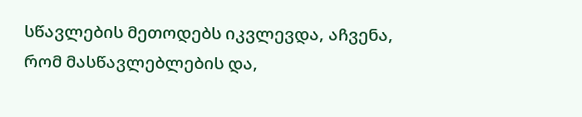სწავლების მეთოდებს იკვლევდა, აჩვენა, რომ მასწავლებლების და,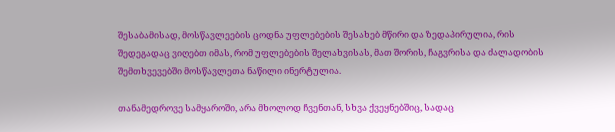შესაბამისად, მოსწავლეების ცოდნა უფლებების შესახებ მწირი და ზედაპირულია, რის შედეგადაც ვიღებთ იმას, რომ უფლებების შელახვისას, მათ შორის, ჩაგვრისა და ძალადობის შემთხვევებში მოსწავლეთა ნაწილი ინერტულია.

თანამედროვე სამყაროში, არა მხოლოდ ჩვენთან, სხვა ქვეყნებშიც, სადაც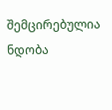შემცირებულია ნდობა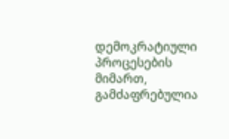დემოკრატიული პროცესების მიმართ, გამძაფრებულია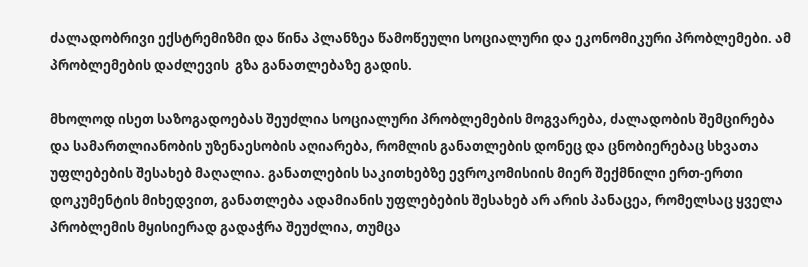ძალადობრივი ექსტრემიზმი და წინა პლანზეა წამოწეული სოციალური და ეკონომიკური პრობლემები. ამ პრობლემების დაძლევის  გზა განათლებაზე გადის.

მხოლოდ ისეთ საზოგადოებას შეუძლია სოციალური პრობლემების მოგვარება, ძალადობის შემცირება და სამართლიანობის უზენაესობის აღიარება, რომლის განათლების დონეც და ცნობიერებაც სხვათა უფლებების შესახებ მაღალია. განათლების საკითხებზე ევროკომისიის მიერ შექმნილი ერთ-ერთი დოკუმენტის მიხედვით, განათლება ადამიანის უფლებების შესახებ არ არის პანაცეა, რომელსაც ყველა პრობლემის მყისიერად გადაჭრა შეუძლია, თუმცა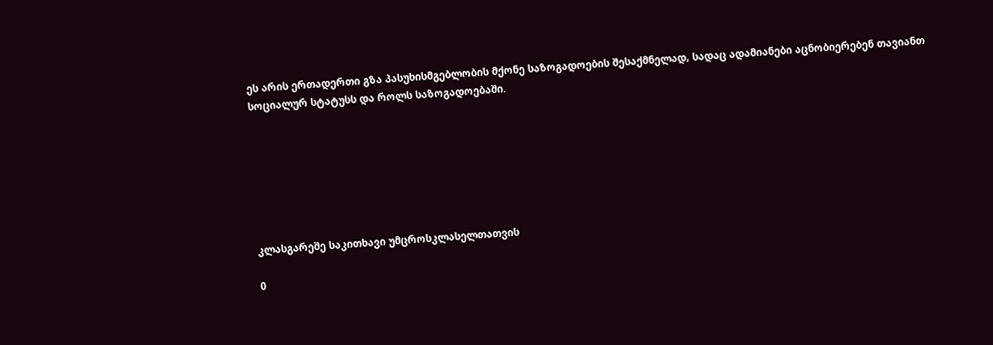ეს არის ერთადერთი გზა პასუხისმგებლობის მქონე საზოგადოების შესაქმნელად, სადაც ადამიანები აცნობიერებენ თავიანთ სოციალურ სტატუსს და როლს საზოგადოებაში.







კლასგარეშე საკითხავი უმცროსკლასელთათვის

0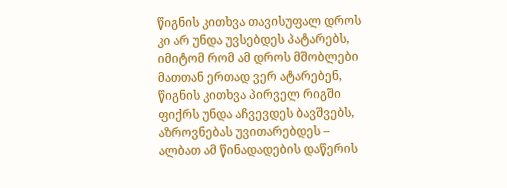წიგნის კითხვა თავისუფალ დროს კი არ უნდა უვსებდეს პატარებს, იმიტომ რომ ამ დროს მშობლები მათთან ერთად ვერ ატარებენ, წიგნის კითხვა პირველ რიგში ფიქრს უნდა აჩვევდეს ბავშვებს, აზროვნებას უვითარებდეს – ალბათ ამ წინადადების დაწერის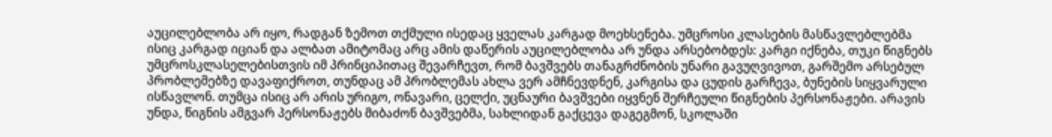აუცილებლობა არ იყო, რადგან ზემოთ თქმული ისედაც ყველას კარგად მოეხსენება. უმცროსი კლასების მასწავლებლებმა ისიც კარგად იციან და ალბათ ამიტომაც არც ამის დაწერის აუცილებლობა არ უნდა არსებობდეს: კარგი იქნება, თუკი წიგნებს უმცროსკლასელებისთვის იმ პრინციპითაც შევარჩევთ, რომ ბავშვებს თანაგრძნობის უნარი გავუღვივოთ, გარშემო არსებულ პრობლემებზე დავაფიქროთ, თუნდაც ამ პრობლემას ახლა ვერ ამჩნევდნენ, კარგისა და ცუდის გარჩევა, ბუნების სიყვარული ისწავლონ. თუმცა ისიც არ არის ურიგო, ონავარი, ცელქი, უცნაური ბავშვები იყვნენ შერჩეული წიგნების პერსონაჟები. არავის უნდა, წიგნის ამგვარ პერსონაჟებს მიბაძონ ბავშვებმა, სახლიდან გაქცევა დაგეგმონ, სკოლაში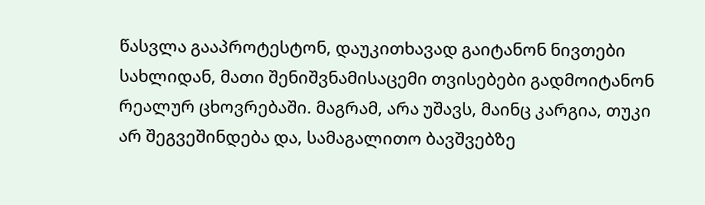წასვლა გააპროტესტონ, დაუკითხავად გაიტანონ ნივთები სახლიდან, მათი შენიშვნამისაცემი თვისებები გადმოიტანონ რეალურ ცხოვრებაში. მაგრამ, არა უშავს, მაინც კარგია, თუკი არ შეგვეშინდება და, სამაგალითო ბავშვებზე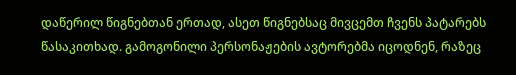დაწერილ წიგნებთან ერთად, ასეთ წიგნებსაც მივცემთ ჩვენს პატარებს წასაკითხად. გამოგონილი პერსონაჟების ავტორებმა იცოდნენ, რაზეც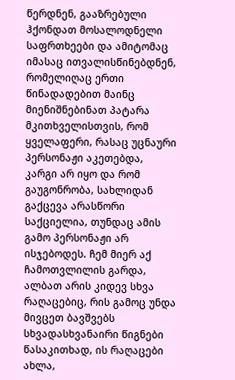წერდნენ, გააზრებული ჰქონდათ მოსალოდნელი საფრთხეები და ამიტომაც იმასაც ითვალისწინებდნენ, რომელიღაც ერთი წინადადებით მაინც მიენიშნებინათ პატარა მკითხველისთვის, რომ ყველაფერი, რასაც უცნაური პერსონაჟი აკეთებდა, კარგი არ იყო და რომ გაუგონრობა, სახლიდან გაქცევა არასწორი საქციელია, თუნდაც ამის გამო პერსონაჟი არ ისჯებოდეს. ჩემ მიერ აქ ჩამოთვლილის გარდა, ალბათ არის კიდევ სხვა რაღაცებიც, რის გამოც უნდა მივცეთ ბავშვებს სხვადასხვანაირი წიგნები წასაკითხად, ის რაღაცები ახლა,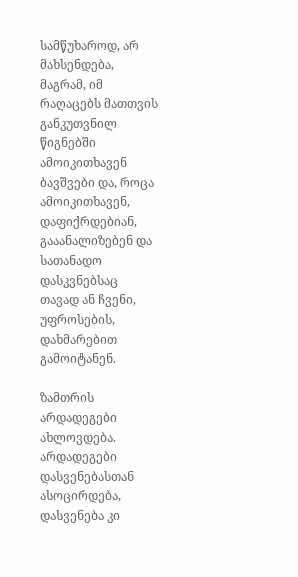სამწუხაროდ, არ მახსენდება, მაგრამ, იმ რაღაცებს მათთვის განკუთვნილ წიგნებში ამოიკითხავენ ბავშვები და, როცა ამოიკითხავენ, დაფიქრდებიან, გააანალიზებენ და სათანადო დასკვნებსაც თავად ან ჩვენი, უფროსების, დახმარებით გამოიტანენ.

ზამთრის არდადეგები ახლოვდება. არდადეგები დასვენებასთან ასოცირდება, დასვენება კი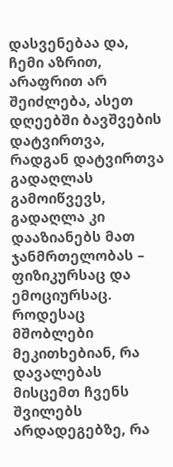დასვენებაა და, ჩემი აზრით, არაფრით არ შეიძლება, ასეთ დღეებში ბავშვების დატვირთვა, რადგან დატვირთვა გადაღლას გამოიწვევს, გადაღლა კი დააზიანებს მათ ჯანმრთელობას – ფიზიკურსაც და ემოციურსაც. როდესაც მშობლები მეკითხებიან, რა დავალებას მისცემთ ჩვენს შვილებს არდადეგებზე, რა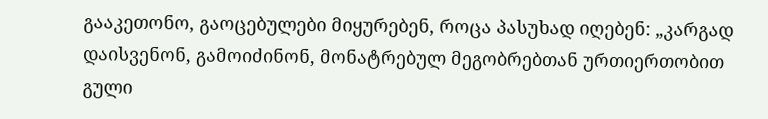გააკეთონო, გაოცებულები მიყურებენ, როცა პასუხად იღებენ: „კარგად დაისვენონ, გამოიძინონ, მონატრებულ მეგობრებთან ურთიერთობით გული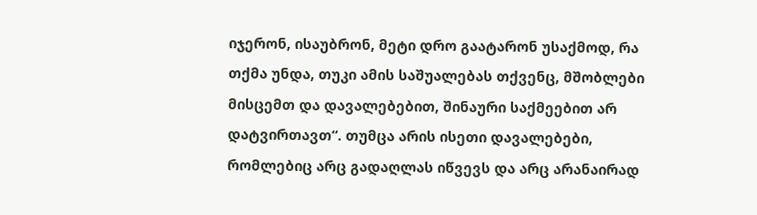იჯერონ, ისაუბრონ, მეტი დრო გაატარონ უსაქმოდ, რა თქმა უნდა, თუკი ამის საშუალებას თქვენც, მშობლები მისცემთ და დავალებებით, შინაური საქმეებით არ დატვირთავთ“. თუმცა არის ისეთი დავალებები, რომლებიც არც გადაღლას იწვევს და არც არანაირად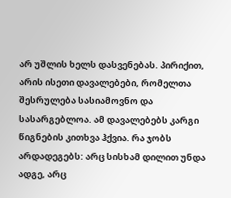არ უშლის ხელს დასვენებას. პირიქით, არის ისეთი დავალებები, რომელთა შესრულება სასიამოვნო და სასარგებლოა. ამ დავალებებს კარგი წიგნების კითხვა ჰქვია. რა ჯობს არდადეგებს: არც სისხამ დილით უნდა ადგე, არც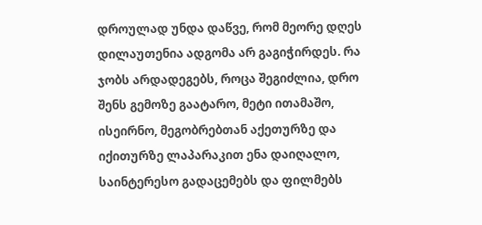დროულად უნდა დაწვე, რომ მეორე დღეს დილაუთენია ადგომა არ გაგიჭირდეს. რა ჯობს არდადეგებს, როცა შეგიძლია, დრო შენს გემოზე გაატარო, მეტი ითამაშო, ისეირნო, მეგობრებთან აქეთურზე და იქითურზე ლაპარაკით ენა დაიღალო, საინტერესო გადაცემებს და ფილმებს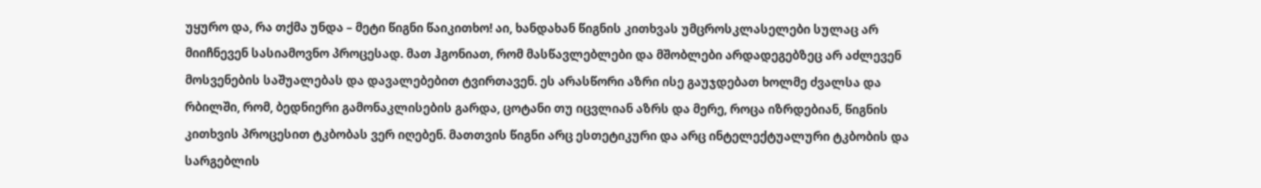უყურო და, რა თქმა უნდა – მეტი წიგნი წაიკითხო! აი, ხანდახან წიგნის კითხვას უმცროსკლასელები სულაც არ მიიჩნევენ სასიამოვნო პროცესად. მათ ჰგონიათ, რომ მასწავლებლები და მშობლები არდადეგებზეც არ აძლევენ მოსვენების საშუალებას და დავალებებით ტვირთავენ. ეს არასწორი აზრი ისე გაუჯდებათ ხოლმე ძვალსა და რბილში, რომ, ბედნიერი გამონაკლისების გარდა, ცოტანი თუ იცვლიან აზრს და მერე, როცა იზრდებიან, წიგნის კითხვის პროცესით ტკბობას ვერ იღებენ. მათთვის წიგნი არც ესთეტიკური და არც ინტელექტუალური ტკბობის და სარგებლის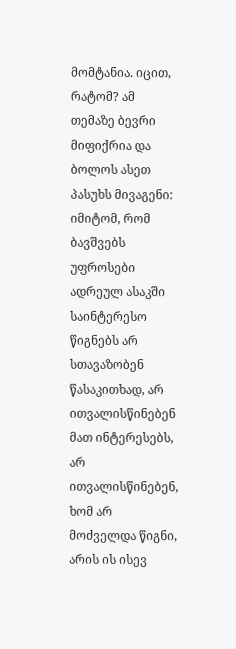მომტანია. იცით, რატომ? ამ თემაზე ბევრი მიფიქრია და ბოლოს ასეთ პასუხს მივაგენი: იმიტომ, რომ ბავშვებს უფროსები ადრეულ ასაკში საინტერესო წიგნებს არ სთავაზობენ წასაკითხად, არ ითვალისწინებენ მათ ინტერესებს, არ ითვალისწინებენ, ხომ არ მოძველდა წიგნი, არის ის ისევ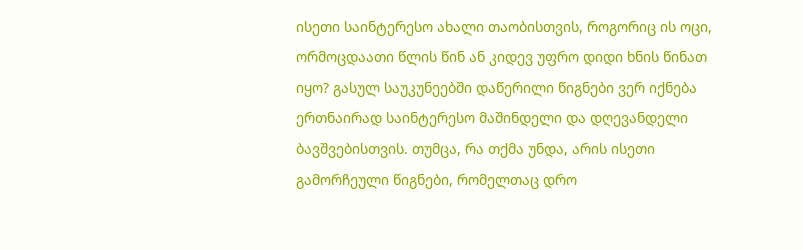ისეთი საინტერესო ახალი თაობისთვის, როგორიც ის ოცი, ორმოცდაათი წლის წინ ან კიდევ უფრო დიდი ხნის წინათ იყო? გასულ საუკუნეებში დაწერილი წიგნები ვერ იქნება ერთნაირად საინტერესო მაშინდელი და დღევანდელი ბავშვებისთვის. თუმცა, რა თქმა უნდა, არის ისეთი გამორჩეული წიგნები, რომელთაც დრო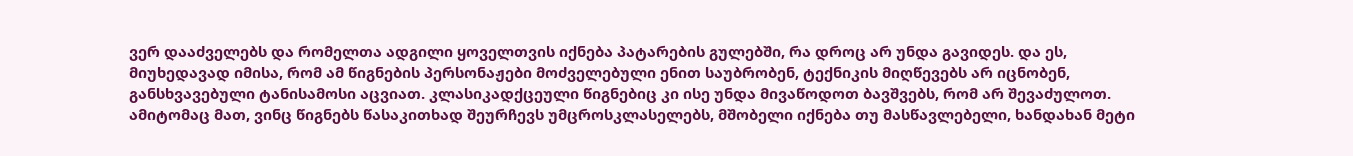ვერ დააძველებს და რომელთა ადგილი ყოველთვის იქნება პატარების გულებში, რა დროც არ უნდა გავიდეს. და ეს, მიუხედავად იმისა, რომ ამ წიგნების პერსონაჟები მოძველებული ენით საუბრობენ, ტექნიკის მიღწევებს არ იცნობენ, განსხვავებული ტანისამოსი აცვიათ. კლასიკადქცეული წიგნებიც კი ისე უნდა მივაწოდოთ ბავშვებს, რომ არ შევაძულოთ. ამიტომაც მათ, ვინც წიგნებს წასაკითხად შეურჩევს უმცროსკლასელებს, მშობელი იქნება თუ მასწავლებელი, ხანდახან მეტი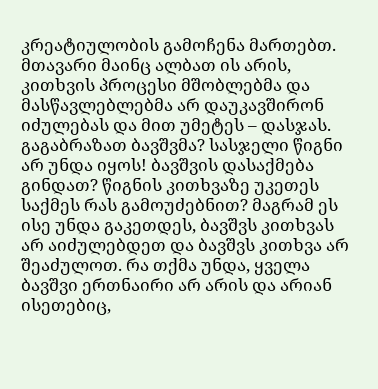კრეატიულობის გამოჩენა მართებთ. მთავარი მაინც ალბათ ის არის, კითხვის პროცესი მშობლებმა და მასწავლებლებმა არ დაუკავშირონ იძულებას და მით უმეტეს – დასჯას. გაგაბრაზათ ბავშვმა? სასჯელი წიგნი არ უნდა იყოს! ბავშვის დასაქმება გინდათ? წიგნის კითხვაზე უკეთეს საქმეს რას გამოუძებნით? მაგრამ ეს ისე უნდა გაკეთდეს, ბავშვს კითხვას არ აიძულებდეთ და ბავშვს კითხვა არ შეაძულოთ. რა თქმა უნდა, ყველა ბავშვი ერთნაირი არ არის და არიან ისეთებიც,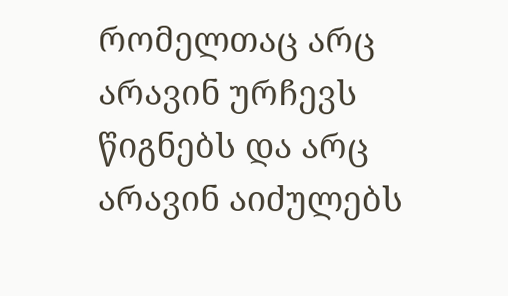რომელთაც არც არავინ ურჩევს წიგნებს და არც არავინ აიძულებს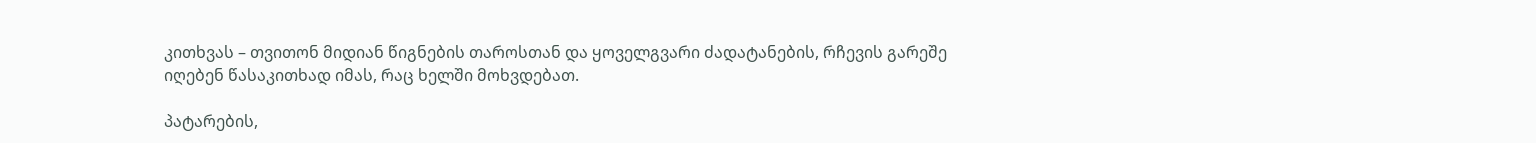კითხვას – თვითონ მიდიან წიგნების თაროსთან და ყოველგვარი ძადატანების, რჩევის გარეშე იღებენ წასაკითხად იმას, რაც ხელში მოხვდებათ.

პატარების,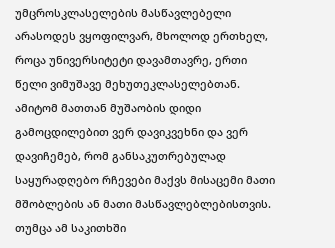უმცროსკლასელების მასწავლებელი არასოდეს ვყოფილვარ, მხოლოდ ერთხელ, როცა უნივერსიტეტი დავამთავრე, ერთი წელი ვიმუშავე მეხუთეკლასელებთან. ამიტომ მათთან მუშაობის დიდი გამოცდილებით ვერ დავიკვეხნი და ვერ დავიჩემებ, რომ განსაკუთრებულად საყურადღებო რჩევები მაქვს მისაცემი მათი მშობლების ან მათი მასწავლებლებისთვის. თუმცა ამ საკითხში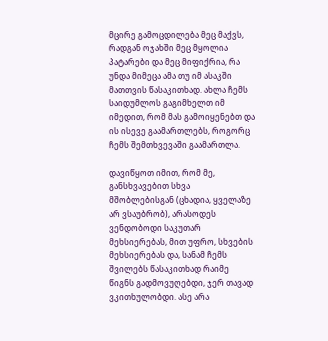მცირე გამოცდილება მეც მაქვს, რადგან ოჯახში მეც მყოლია პატარები და მეც მიფიქრია, რა უნდა მიმეცა ამა თუ იმ ასაკში მათთვის წასაკითხად. ახლა ჩემს საიდუმლოს გაგიმხელთ იმ იმედით, რომ მას გამოიყენებთ და ის ისევე გაამართლებს, როგორც ჩემს შემთხვევაში გაამართლა.

დავიწყოთ იმით, რომ მე, განსხვავებით სხვა მშობლებისგან (ცხადია, ყველაზე არ ვსაუბრობ), არასოდეს ვენდობოდი საკუთარ მეხსიერებას, მით უფრო, სხვების მეხსიერებას და, სანამ ჩემს შვილებს წასაკითხად რაიმე წიგნს გადმოვუღებდი, ჯერ თავად ვკითხულობდი. ასე არა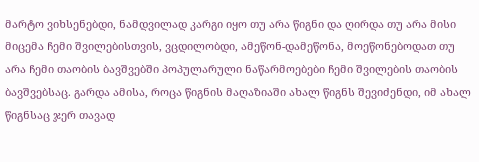მარტო ვიხსენებდი, ნამდვილად კარგი იყო თუ არა წიგნი და ღირდა თუ არა მისი მიცემა ჩემი შვილებისთვის, ვცდილობდი, ამეწონ-დამეწონა, მოეწონებოდათ თუ არა ჩემი თაობის ბავშვებში პოპულარული ნაწარმოებები ჩემი შვილების თაობის ბავშვებსაც. გარდა ამისა, როცა წიგნის მაღაზიაში ახალ წიგნს შევიძენდი, იმ ახალ წიგნსაც ჯერ თავად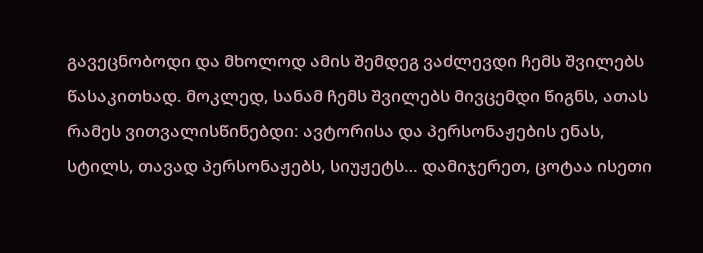გავეცნობოდი და მხოლოდ ამის შემდეგ ვაძლევდი ჩემს შვილებს წასაკითხად. მოკლედ, სანამ ჩემს შვილებს მივცემდი წიგნს, ათას რამეს ვითვალისწინებდი: ავტორისა და პერსონაჟების ენას, სტილს, თავად პერსონაჟებს, სიუჟეტს… დამიჯერეთ, ცოტაა ისეთი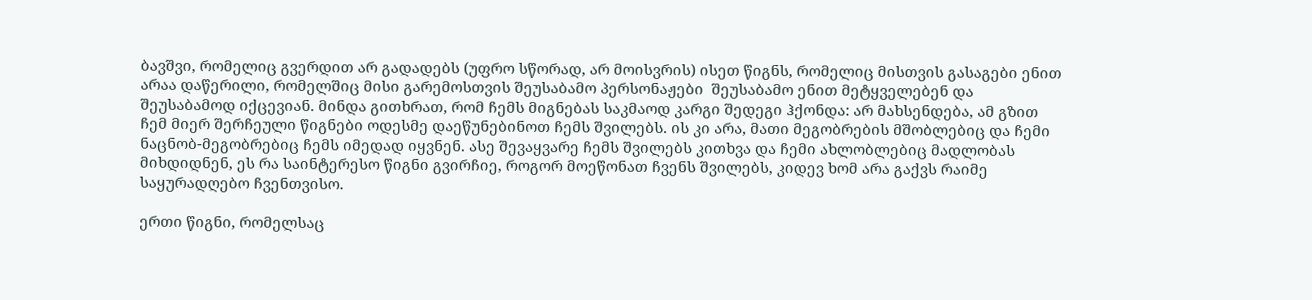ბავშვი, რომელიც გვერდით არ გადადებს (უფრო სწორად, არ მოისვრის) ისეთ წიგნს, რომელიც მისთვის გასაგები ენით არაა დაწერილი, რომელშიც მისი გარემოსთვის შეუსაბამო პერსონაჟები  შეუსაბამო ენით მეტყველებენ და შეუსაბამოდ იქცევიან. მინდა გითხრათ, რომ ჩემს მიგნებას საკმაოდ კარგი შედეგი ჰქონდა: არ მახსენდება, ამ გზით ჩემ მიერ შერჩეული წიგნები ოდესმე დაეწუნებინოთ ჩემს შვილებს. ის კი არა, მათი მეგობრების მშობლებიც და ჩემი ნაცნობ-მეგობრებიც ჩემს იმედად იყვნენ. ასე შევაყვარე ჩემს შვილებს კითხვა და ჩემი ახლობლებიც მადლობას მიხდიდნენ, ეს რა საინტერესო წიგნი გვირჩიე, როგორ მოეწონათ ჩვენს შვილებს, კიდევ ხომ არა გაქვს რაიმე საყურადღებო ჩვენთვისო.

ერთი წიგნი, რომელსაც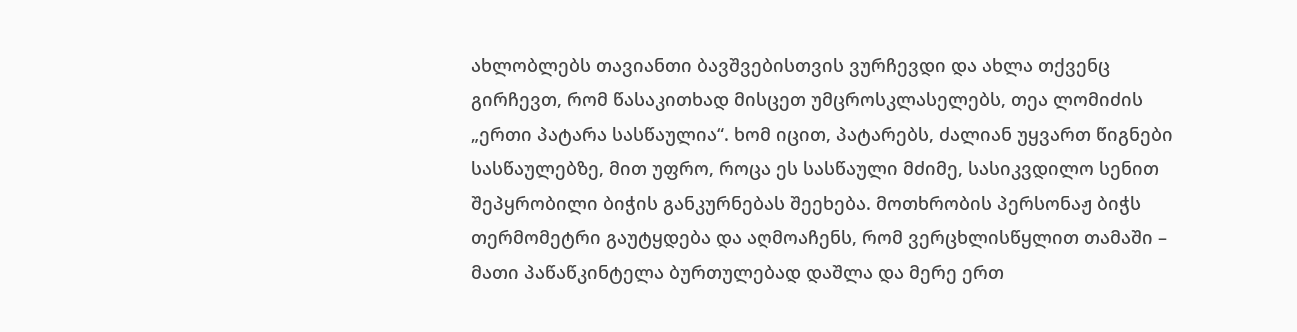ახლობლებს თავიანთი ბავშვებისთვის ვურჩევდი და ახლა თქვენც გირჩევთ, რომ წასაკითხად მისცეთ უმცროსკლასელებს, თეა ლომიძის „ერთი პატარა სასწაულია“. ხომ იცით, პატარებს, ძალიან უყვართ წიგნები სასწაულებზე, მით უფრო, როცა ეს სასწაული მძიმე, სასიკვდილო სენით შეპყრობილი ბიჭის განკურნებას შეეხება. მოთხრობის პერსონაჟ ბიჭს თერმომეტრი გაუტყდება და აღმოაჩენს, რომ ვერცხლისწყლით თამაში – მათი პაწაწკინტელა ბურთულებად დაშლა და მერე ერთ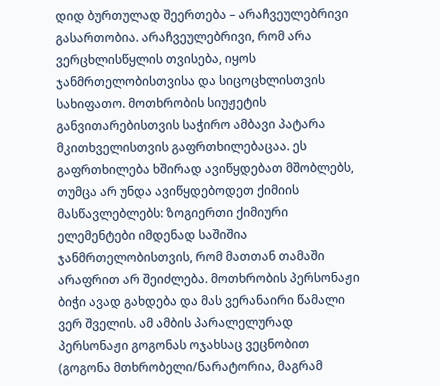დიდ ბურთულად შეერთება – არაჩვეულებრივი გასართობია. არაჩვეულებრივი, რომ არა ვერცხლისწყლის თვისება, იყოს ჯანმრთელობისთვისა და სიცოცხლისთვის სახიფათო. მოთხრობის სიუჟეტის განვითარებისთვის საჭირო ამბავი პატარა მკითხველისთვის გაფრთხილებაცაა. ეს გაფრთხილება ხშირად ავიწყდებათ მშობლებს, თუმცა არ უნდა ავიწყდებოდეთ ქიმიის მასწავლებლებს: ზოგიერთი ქიმიური ელემენტები იმდენად საშიშია ჯანმრთელობისთვის, რომ მათთან თამაში არაფრით არ შეიძლება. მოთხრობის პერსონაჟი ბიჭი ავად გახდება და მას ვერანაირი წამალი ვერ შველის. ამ ამბის პარალელურად პერსონაჟი გოგონას ოჯახსაც ვეცნობით (გოგონა მთხრობელი/ნარატორია, მაგრამ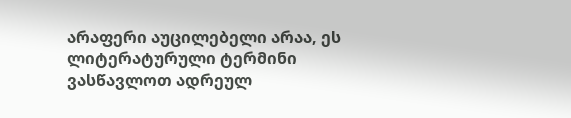არაფერი აუცილებელი არაა, ეს ლიტერატურული ტერმინი ვასწავლოთ ადრეულ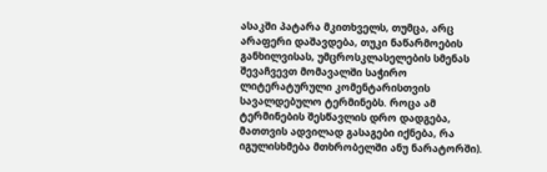ასაკში პატარა მკითხველს, თუმცა, არც არაფერი დაშავდება, თუკი ნაწარმოების განხილვისას, უმცროსკლასელების სმენას შევაჩვევთ მომავალში საჭირო ლიტერატურული კომენტარისთვის სავალდებულო ტერმინებს. როცა ამ ტერმინების შესწავლის დრო დადგება, მათთვის ადვილად გასაგები იქნება, რა იგულისხმება მთხრობელში ანუ ნარატორში).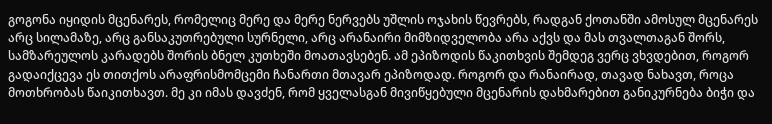გოგონა იყიდის მცენარეს, რომელიც მერე და მერე ნერვებს უშლის ოჯახის წევრებს, რადგან ქოთანში ამოსულ მცენარეს არც სილამაზე, არც განსაკუთრებული სურნელი, არც არანაირი მიმზიდველობა არა აქვს და მას თვალთაგან შორს, სამზარეულოს კარადებს შორის ბნელ კუთხეში მოათავსებენ. ამ ეპიზოდის წაკითხვის შემდეგ ვერც ვხვდებით, როგორ გადაიქცევა ეს თითქოს არაფრისმომცემი ჩანართი მთავარ ეპიზოდად. როგორ და რანაირად, თავად ნახავთ, როცა მოთხრობას წაიკითხავთ. მე კი იმას დავძენ, რომ ყველასგან მივიწყებული მცენარის დახმარებით განიკურნება ბიჭი და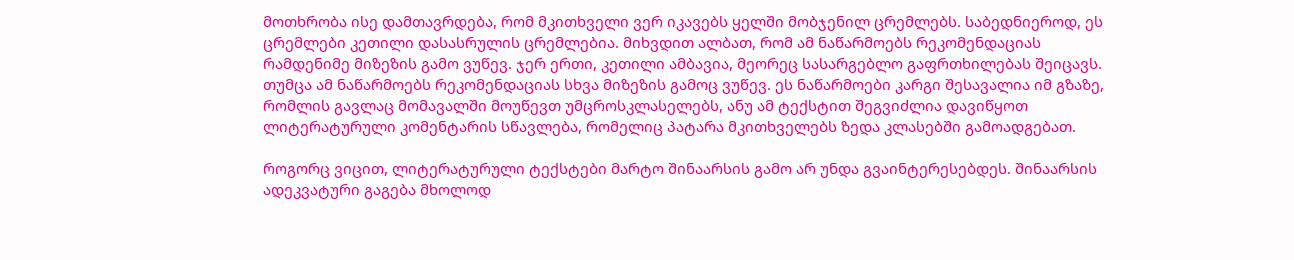მოთხრობა ისე დამთავრდება, რომ მკითხველი ვერ იკავებს ყელში მობჯენილ ცრემლებს. საბედნიეროდ, ეს ცრემლები კეთილი დასასრულის ცრემლებია. მიხვდით ალბათ, რომ ამ ნაწარმოებს რეკომენდაციას რამდენიმე მიზეზის გამო ვუწევ. ჯერ ერთი, კეთილი ამბავია, მეორეც სასარგებლო გაფრთხილებას შეიცავს. თუმცა ამ ნაწარმოებს რეკომენდაციას სხვა მიზეზის გამოც ვუწევ. ეს ნაწარმოები კარგი შესავალია იმ გზაზე, რომლის გავლაც მომავალში მოუწევთ უმცროსკლასელებს, ანუ ამ ტექსტით შეგვიძლია დავიწყოთ ლიტერატურული კომენტარის სწავლება, რომელიც პატარა მკითხველებს ზედა კლასებში გამოადგებათ.

როგორც ვიცით, ლიტერატურული ტექსტები მარტო შინაარსის გამო არ უნდა გვაინტერესებდეს. შინაარსის ადეკვატური გაგება მხოლოდ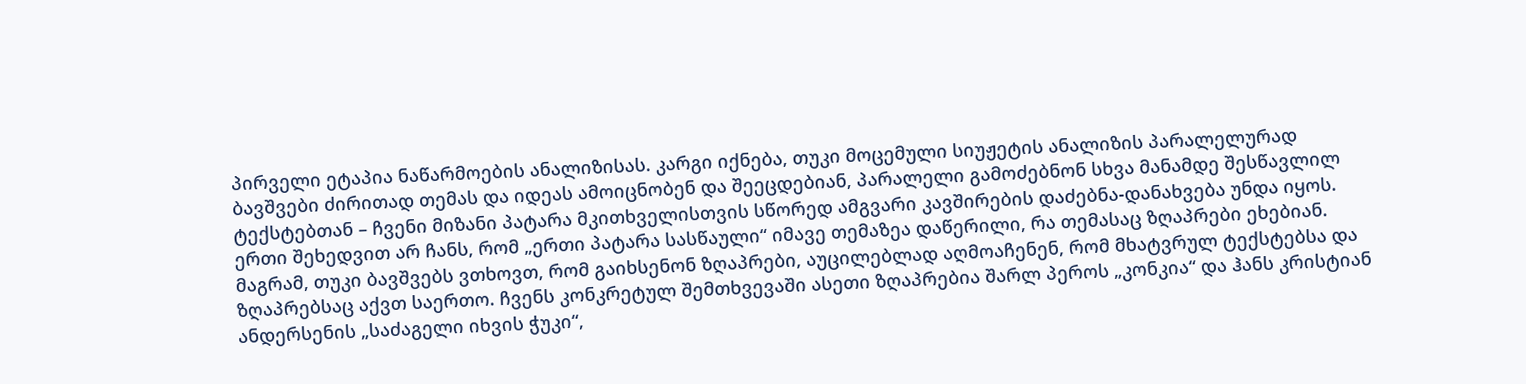პირველი ეტაპია ნაწარმოების ანალიზისას. კარგი იქნება, თუკი მოცემული სიუჟეტის ანალიზის პარალელურად ბავშვები ძირითად თემას და იდეას ამოიცნობენ და შეეცდებიან, პარალელი გამოძებნონ სხვა მანამდე შესწავლილ ტექსტებთან – ჩვენი მიზანი პატარა მკითხველისთვის სწორედ ამგვარი კავშირების დაძებნა-დანახვება უნდა იყოს. ერთი შეხედვით არ ჩანს, რომ „ერთი პატარა სასწაული“ იმავე თემაზეა დაწერილი, რა თემასაც ზღაპრები ეხებიან. მაგრამ, თუკი ბავშვებს ვთხოვთ, რომ გაიხსენონ ზღაპრები, აუცილებლად აღმოაჩენენ, რომ მხატვრულ ტექსტებსა და ზღაპრებსაც აქვთ საერთო. ჩვენს კონკრეტულ შემთხვევაში ასეთი ზღაპრებია შარლ პეროს „კონკია“ და ჰანს კრისტიან ანდერსენის „საძაგელი იხვის ჭუკი“,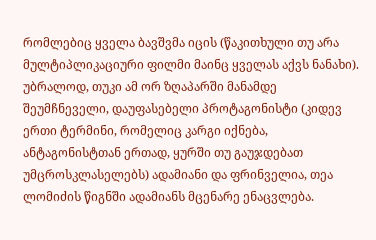რომლებიც ყველა ბავშვმა იცის (წაკითხული თუ არა მულტიპლიკაციური ფილმი მაინც ყველას აქვს ნანახი). უბრალოდ, თუკი ამ ორ ზღაპარში მანამდე შეუმჩნეველი, დაუფასებელი პროტაგონისტი (კიდევ ერთი ტერმინი, რომელიც კარგი იქნება, ანტაგონისტთან ერთად, ყურში თუ გაუჯდებათ უმცროსკლასელებს) ადამიანი და ფრინველია, თეა ლომიძის წიგნში ადამიანს მცენარე ენაცვლება.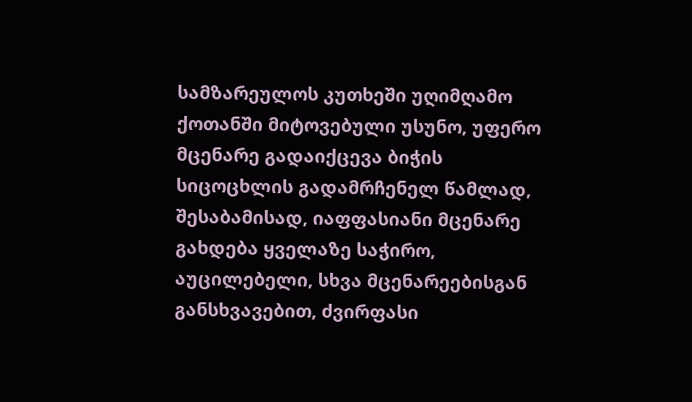სამზარეულოს კუთხეში უღიმღამო ქოთანში მიტოვებული უსუნო, უფერო მცენარე გადაიქცევა ბიჭის სიცოცხლის გადამრჩენელ წამლად, შესაბამისად, იაფფასიანი მცენარე გახდება ყველაზე საჭირო, აუცილებელი, სხვა მცენარეებისგან განსხვავებით, ძვირფასი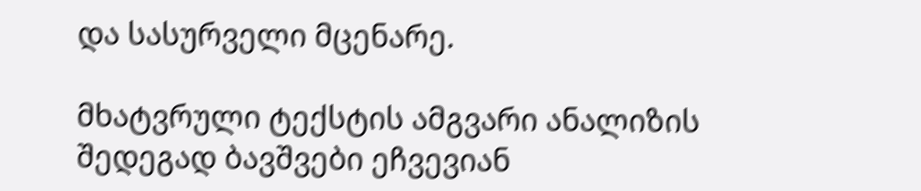და სასურველი მცენარე.

მხატვრული ტექსტის ამგვარი ანალიზის შედეგად ბავშვები ეჩვევიან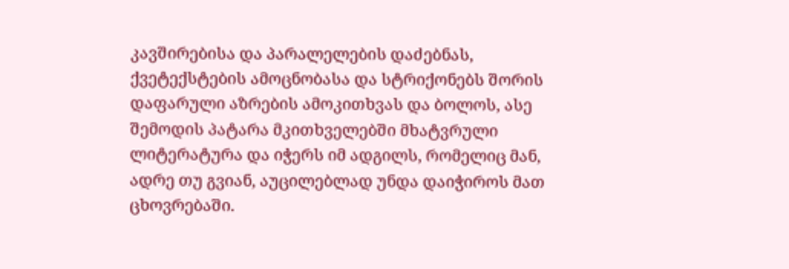კავშირებისა და პარალელების დაძებნას, ქვეტექსტების ამოცნობასა და სტრიქონებს შორის დაფარული აზრების ამოკითხვას და ბოლოს, ასე შემოდის პატარა მკითხველებში მხატვრული ლიტერატურა და იჭერს იმ ადგილს, რომელიც მან, ადრე თუ გვიან, აუცილებლად უნდა დაიჭიროს მათ ცხოვრებაში.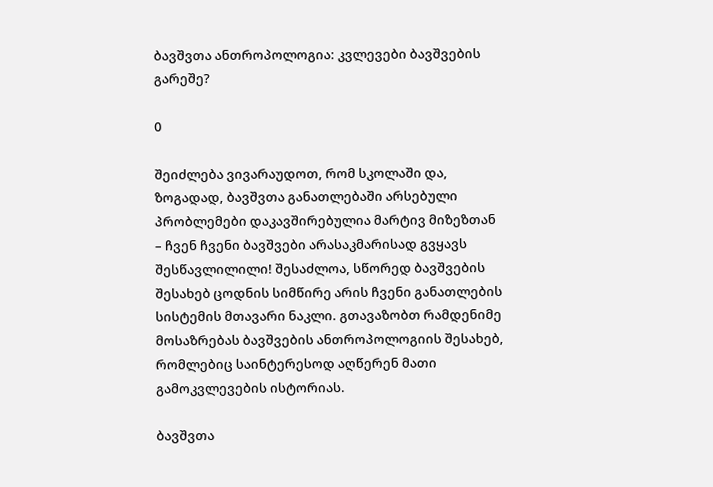ბავშვთა ანთროპოლოგია: კვლევები ბავშვების გარეშე?

0

შეიძლება ვივარაუდოთ, რომ სკოლაში და, ზოგადად, ბავშვთა განათლებაში არსებული პრობლემები დაკავშირებულია მარტივ მიზეზთან – ჩვენ ჩვენი ბავშვები არასაკმარისად გვყავს შესწავლილილი! შესაძლოა, სწორედ ბავშვების შესახებ ცოდნის სიმწირე არის ჩვენი განათლების სისტემის მთავარი ნაკლი. გთავაზობთ რამდენიმე მოსაზრებას ბავშვების ანთროპოლოგიის შესახებ, რომლებიც საინტერესოდ აღწერენ მათი გამოკვლევების ისტორიას.

ბავშვთა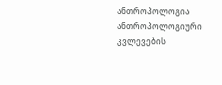ანთროპოლოგია ანთროპოლოგიური კვლევების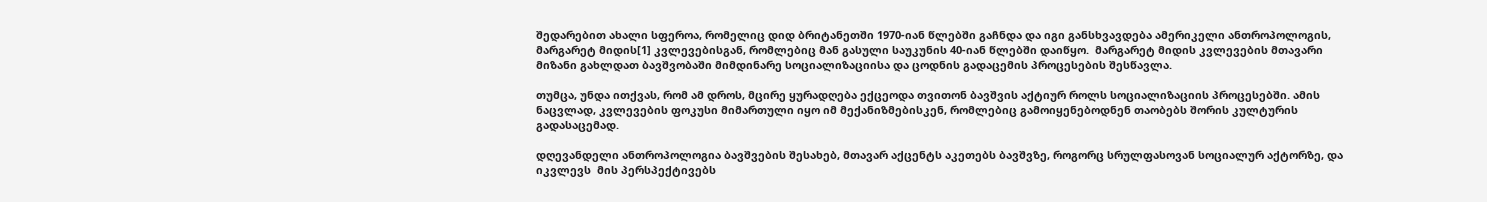შედარებით ახალი სფეროა, რომელიც დიდ ბრიტანეთში 1970-იან წლებში გაჩნდა და იგი განსხვავდება ამერიკელი ანთროპოლოგის, მარგარეტ მიდის[1] კვლევებისგან, რომლებიც მან გასული საუკუნის 40-იან წლებში დაიწყო.  მარგარეტ მიდის კვლევების მთავარი მიზანი გახლდათ ბავშვობაში მიმდინარე სოციალიზაციისა და ცოდნის გადაცემის პროცესების შესწავლა.

თუმცა, უნდა ითქვას, რომ ამ დროს, მცირე ყურადღება ექცეოდა თვითონ ბავშვის აქტიურ როლს სოციალიზაციის პროცესებში. ამის ნაცვლად, კვლევების ფოკუსი მიმართული იყო იმ მექანიზმებისკენ, რომლებიც გამოიყენებოდნენ თაობებს შორის კულტურის გადასაცემად.

დღევანდელი ანთროპოლოგია ბავშვების შესახებ, მთავარ აქცენტს აკეთებს ბავშვზე, როგორც სრულფასოვან სოციალურ აქტორზე, და იკვლევს  მის პერსპექტივებს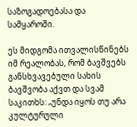საზოგადოებასა და სამყაროში.

ეს მიდგომა ითვალისწინებს იმ რეალობას, რომ ბავშვებს განსხვავებული სახის ბავშვობა აქვთ და სვამ საკითხს: „უნდა იყოს თუ არა კულტურული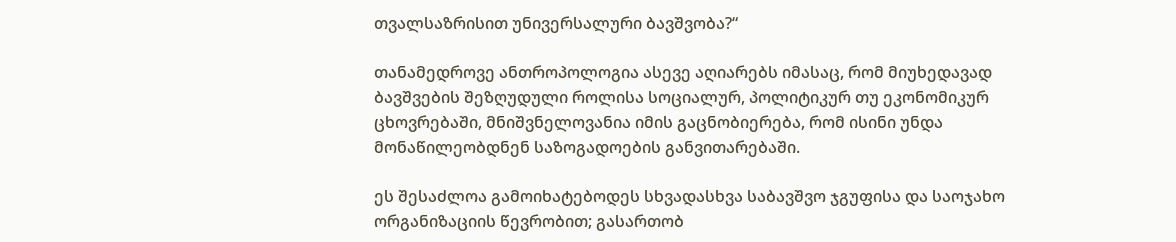თვალსაზრისით უნივერსალური ბავშვობა?“

თანამედროვე ანთროპოლოგია ასევე აღიარებს იმასაც, რომ მიუხედავად ბავშვების შეზღუდული როლისა სოციალურ, პოლიტიკურ თუ ეკონომიკურ ცხოვრებაში, მნიშვნელოვანია იმის გაცნობიერება, რომ ისინი უნდა მონაწილეობდნენ საზოგადოების განვითარებაში.

ეს შესაძლოა გამოიხატებოდეს სხვადასხვა საბავშვო ჯგუფისა და საოჯახო ორგანიზაციის წევრობით; გასართობ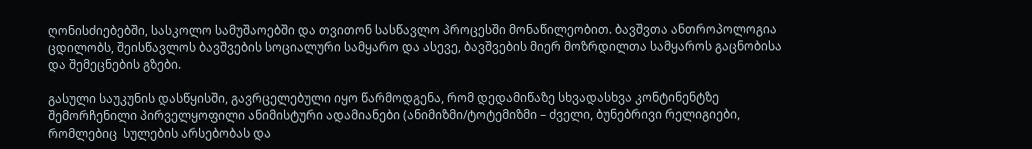ღონისძიებებში, სასკოლო სამუშაოებში და თვითონ სასწავლო პროცესში მონაწილეობით. ბავშვთა ანთროპოლოგია ცდილობს, შეისწავლოს ბავშვების სოციალური სამყარო და ასევე, ბავშვების მიერ მოზრდილთა სამყაროს გაცნობისა და შემეცნების გზები.

გასული საუკუნის დასწყისში, გავრცელებული იყო წარმოდგენა, რომ დედამიწაზე სხვადასხვა კონტინენტზე შემორჩენილი პირველყოფილი ანიმისტური ადამიანები (ანიმიზმი/ტოტემიზმი – ძველი, ბუნებრივი რელიგიები, რომლებიც  სულების არსებობას და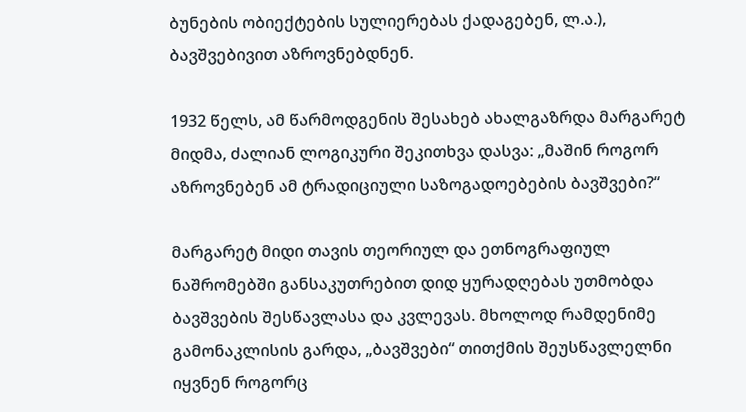ბუნების ობიექტების სულიერებას ქადაგებენ, ლ.ა.), ბავშვებივით აზროვნებდნენ.

1932 წელს, ამ წარმოდგენის შესახებ ახალგაზრდა მარგარეტ მიდმა, ძალიან ლოგიკური შეკითხვა დასვა: „მაშინ როგორ აზროვნებენ ამ ტრადიციული საზოგადოებების ბავშვები?“

მარგარეტ მიდი თავის თეორიულ და ეთნოგრაფიულ ნაშრომებში განსაკუთრებით დიდ ყურადღებას უთმობდა ბავშვების შესწავლასა და კვლევას. მხოლოდ რამდენიმე გამონაკლისის გარდა, „ბავშვები“ თითქმის შეუსწავლელნი იყვნენ როგორც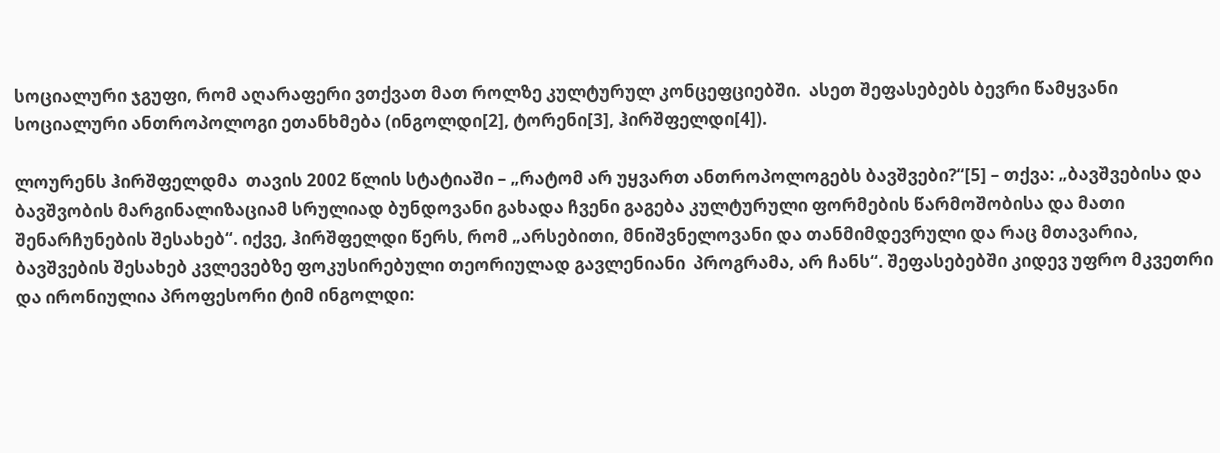სოციალური ჯგუფი, რომ აღარაფერი ვთქვათ მათ როლზე კულტურულ კონცეფციებში.  ასეთ შეფასებებს ბევრი წამყვანი სოციალური ანთროპოლოგი ეთანხმება (ინგოლდი[2], ტორენი[3], ჰირშფელდი[4]).

ლოურენს ჰირშფელდმა  თავის 2002 წლის სტატიაში – „რატომ არ უყვართ ანთროპოლოგებს ბავშვები?“[5] – თქვა: „ბავშვებისა და ბავშვობის მარგინალიზაციამ სრულიად ბუნდოვანი გახადა ჩვენი გაგება კულტურული ფორმების წარმოშობისა და მათი შენარჩუნების შესახებ“. იქვე, ჰირშფელდი წერს, რომ „არსებითი, მნიშვნელოვანი და თანმიმდევრული და რაც მთავარია, ბავშვების შესახებ კვლევებზე ფოკუსირებული თეორიულად გავლენიანი  პროგრამა, არ ჩანს“. შეფასებებში კიდევ უფრო მკვეთრი და ირონიულია პროფესორი ტიმ ინგოლდი: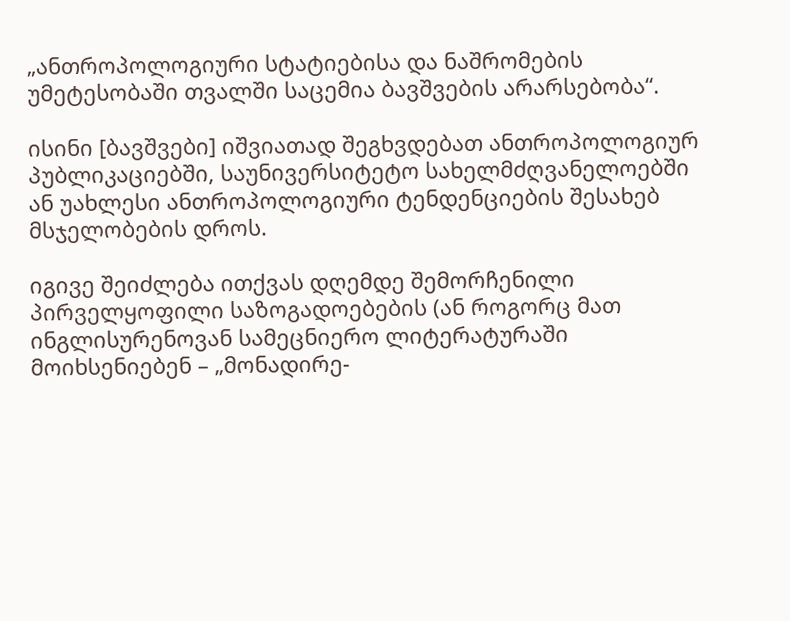„ანთროპოლოგიური სტატიებისა და ნაშრომების უმეტესობაში თვალში საცემია ბავშვების არარსებობა“.

ისინი [ბავშვები] იშვიათად შეგხვდებათ ანთროპოლოგიურ პუბლიკაციებში, საუნივერსიტეტო სახელმძღვანელოებში ან უახლესი ანთროპოლოგიური ტენდენციების შესახებ მსჯელობების დროს.

იგივე შეიძლება ითქვას დღემდე შემორჩენილი პირველყოფილი საზოგადოებების (ან როგორც მათ ინგლისურენოვან სამეცნიერო ლიტერატურაში მოიხსენიებენ – „მონადირე-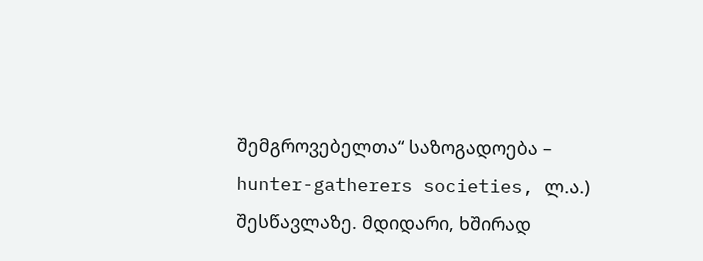შემგროვებელთა“ საზოგადოება – hunter-gatherers societies, ლ.ა.) შესწავლაზე. მდიდარი, ხშირად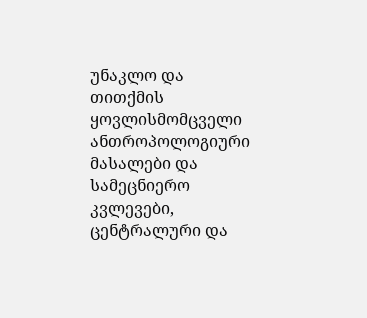უნაკლო და თითქმის ყოვლისმომცველი ანთროპოლოგიური მასალები და სამეცნიერო კვლევები, ცენტრალური და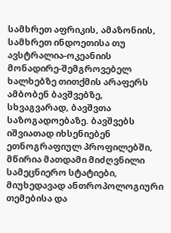სამხრეთ აფრიკის, ამაზონიის, სამხრეთ ინდოეთისა თუ ავსტრალია-ოკეანიის მონადირე-შემგროვებელ ხალხებზე თითქმის არაფერს ამბობენ ბავშვებზე, სხვაგვარად, ბავშვთა საზოგადოებაზე. ბავშვებს იშვიათად იხსენიებენ ეთნოგრაფიულ პროფილებში, მწირია მათდამი მიძღვნილი სამეცნიერო სტატიები, მიუხედავად ანთროპოლოგიური თემებისა და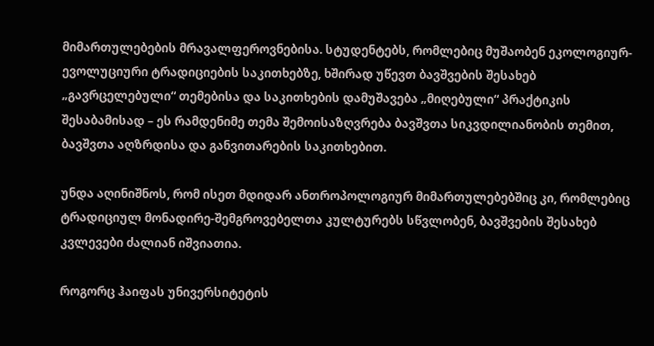მიმართულებების მრავალფეროვნებისა. სტუდენტებს, რომლებიც მუშაობენ ეკოლოგიურ-ევოლუციური ტრადიციების საკითხებზე, ხშირად უწევთ ბავშვების შესახებ „გავრცელებული“ თემებისა და საკითხების დამუშავება „მიღებული“ პრაქტიკის შესაბამისად – ეს რამდენიმე თემა შემოისაზღვრება ბავშვთა სიკვდილიანობის თემით, ბავშვთა აღზრდისა და განვითარების საკითხებით.

უნდა აღინიშნოს, რომ ისეთ მდიდარ ანთროპოლოგიურ მიმართულებებშიც კი, რომლებიც ტრადიციულ მონადირე-შემგროვებელთა კულტურებს სწვლობენ, ბავშვების შესახებ კვლევები ძალიან იშვიათია.

როგორც ჰაიფას უნივერსიტეტის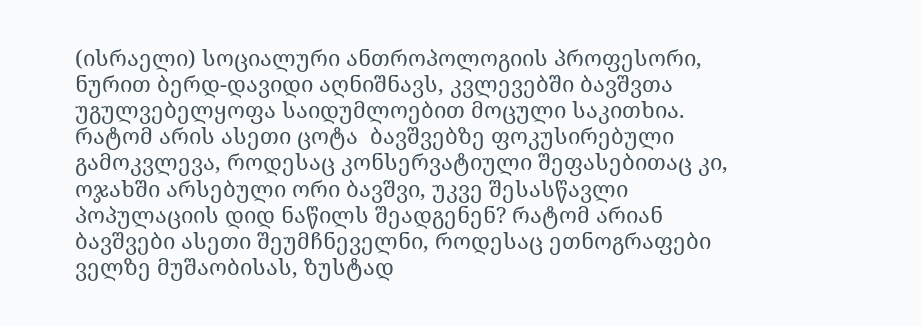(ისრაელი) სოციალური ანთროპოლოგიის პროფესორი, ნურით ბერდ-დავიდი აღნიშნავს, კვლევებში ბავშვთა უგულვებელყოფა საიდუმლოებით მოცული საკითხია. რატომ არის ასეთი ცოტა  ბავშვებზე ფოკუსირებული გამოკვლევა, როდესაც კონსერვატიული შეფასებითაც კი, ოჯახში არსებული ორი ბავშვი, უკვე შესასწავლი პოპულაციის დიდ ნაწილს შეადგენენ? რატომ არიან ბავშვები ასეთი შეუმჩნეველნი, როდესაც ეთნოგრაფები ველზე მუშაობისას, ზუსტად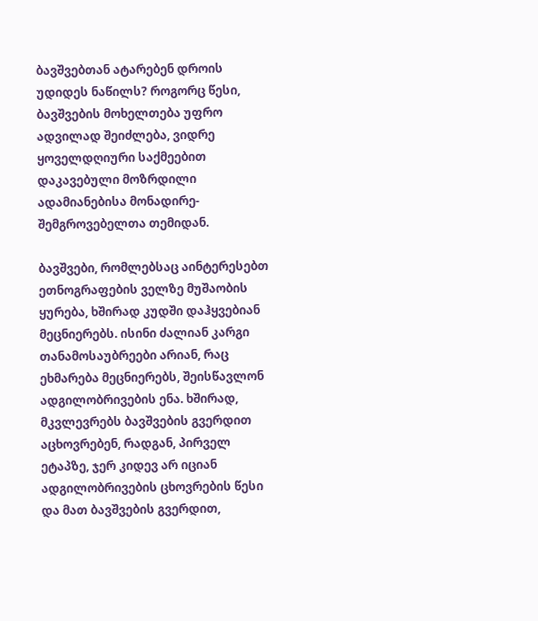ბავშვებთან ატარებენ დროის უდიდეს ნაწილს? როგორც წესი, ბავშვების მოხელთება უფრო ადვილად შეიძლება, ვიდრე ყოველდღიური საქმეებით დაკავებული მოზრდილი ადამიანებისა მონადირე-შემგროვებელთა თემიდან.

ბავშვები, რომლებსაც აინტერესებთ ეთნოგრაფების ველზე მუშაობის ყურება, ხშირად კუდში დაჰყვებიან მეცნიერებს. ისინი ძალიან კარგი თანამოსაუბრეები არიან, რაც ეხმარება მეცნიერებს, შეისწავლონ ადგილობრივების ენა. ხშირად, მკვლევრებს ბავშვების გვერდით აცხოვრებენ, რადგან, პირველ ეტაპზე, ჯერ კიდევ არ იციან ადგილობრივების ცხოვრების წესი და მათ ბავშვების გვერდით,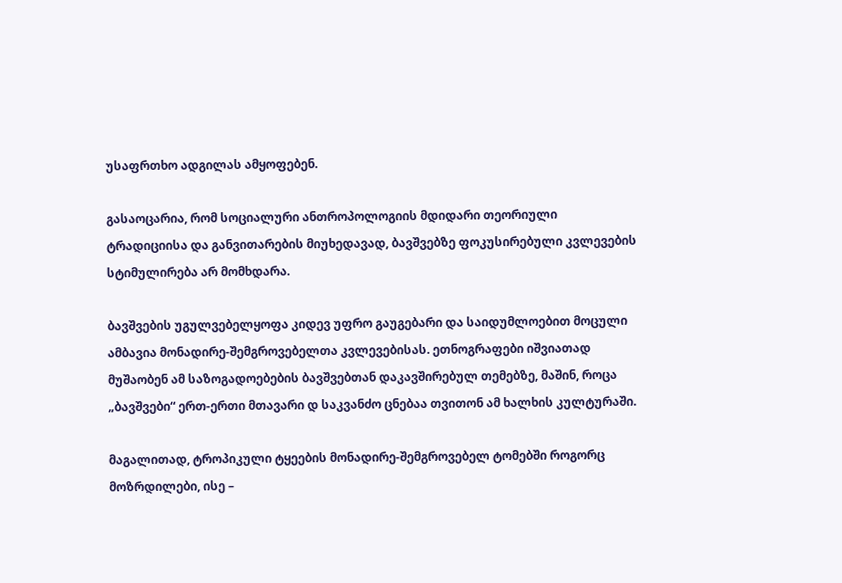უსაფრთხო ადგილას ამყოფებენ.

გასაოცარია, რომ სოციალური ანთროპოლოგიის მდიდარი თეორიული ტრადიციისა და განვითარების მიუხედავად, ბავშვებზე ფოკუსირებული კვლევების სტიმულირება არ მომხდარა.

ბავშვების უგულვებელყოფა კიდევ უფრო გაუგებარი და საიდუმლოებით მოცული ამბავია მონადირე-შემგროვებელთა კვლევებისას. ეთნოგრაფები იშვიათად მუშაობენ ამ საზოგადოებების ბავშვებთან დაკავშირებულ თემებზე, მაშინ, როცა „ბავშვები“ ერთ-ერთი მთავარი დ საკვანძო ცნებაა თვითონ ამ ხალხის კულტურაში.

მაგალითად, ტროპიკული ტყეების მონადირე-შემგროვებელ ტომებში როგორც მოზრდილები, ისე –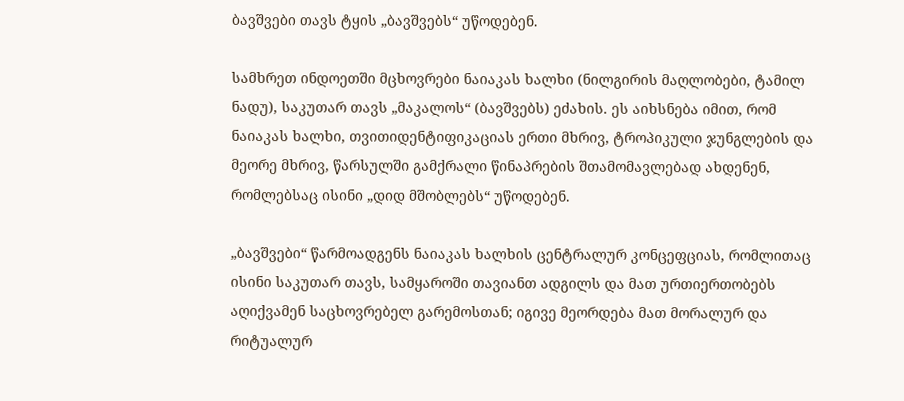ბავშვები თავს ტყის „ბავშვებს“ უწოდებენ.

სამხრეთ ინდოეთში მცხოვრები ნაიაკას ხალხი (ნილგირის მაღლობები, ტამილ ნადუ), საკუთარ თავს „მაკალოს“ (ბავშვებს) ეძახის. ეს აიხსნება იმით, რომ ნაიაკას ხალხი, თვითიდენტიფიკაციას ერთი მხრივ, ტროპიკული ჯუნგლების და მეორე მხრივ, წარსულში გამქრალი წინაპრების შთამომავლებად ახდენენ, რომლებსაც ისინი „დიდ მშობლებს“ უწოდებენ.

„ბავშვები“ წარმოადგენს ნაიაკას ხალხის ცენტრალურ კონცეფციას, რომლითაც ისინი საკუთარ თავს, სამყაროში თავიანთ ადგილს და მათ ურთიერთობებს აღიქვამენ საცხოვრებელ გარემოსთან; იგივე მეორდება მათ მორალურ და რიტუალურ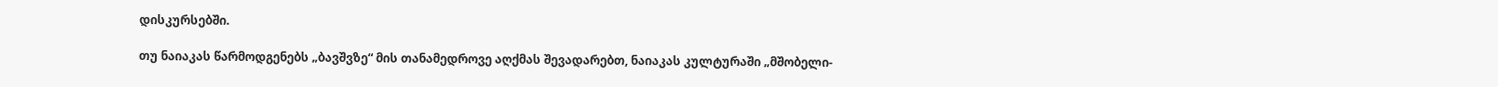დისკურსებში.

თუ ნაიაკას წარმოდგენებს „ბავშვზე“ მის თანამედროვე აღქმას შევადარებთ, ნაიაკას კულტურაში „მშობელი-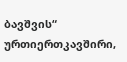ბავშვის“ ურთიერთკავშირი,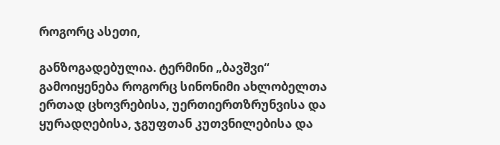როგორც ასეთი,

განზოგადებულია. ტერმინი „ბავშვი“ გამოიყენება როგორც სინონიმი ახლობელთა ერთად ცხოვრებისა, უერთიერთზრუნვისა და ყურადღებისა, ჯგუფთან კუთვნილებისა და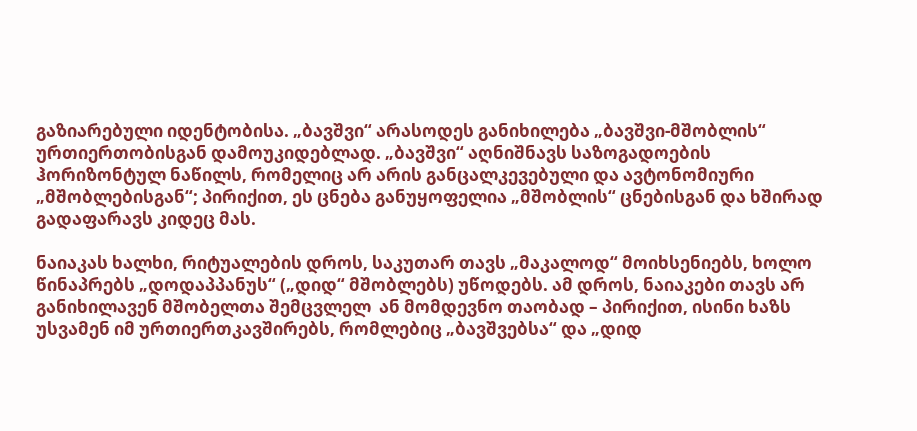გაზიარებული იდენტობისა. „ბავშვი“ არასოდეს განიხილება „ბავშვი-მშობლის“ ურთიერთობისგან დამოუკიდებლად. „ბავშვი“ აღნიშნავს საზოგადოების ჰორიზონტულ ნაწილს, რომელიც არ არის განცალკევებული და ავტონომიური „მშობლებისგან“; პირიქით, ეს ცნება განუყოფელია „მშობლის“ ცნებისგან და ხშირად გადაფარავს კიდეც მას.

ნაიაკას ხალხი, რიტუალების დროს, საკუთარ თავს „მაკალოდ“ მოიხსენიებს, ხოლო წინაპრებს „დოდაპპანუს“ („დიდ“ მშობლებს) უწოდებს. ამ დროს, ნაიაკები თავს არ განიხილავენ მშობელთა შემცვლელ  ან მომდევნო თაობად – პირიქით, ისინი ხაზს უსვამენ იმ ურთიერთკავშირებს, რომლებიც „ბავშვებსა“ და „დიდ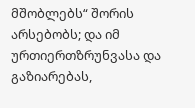მშობლებს“ შორის არსებობს; და იმ ურთიერთზრუნვასა და გაზიარებას,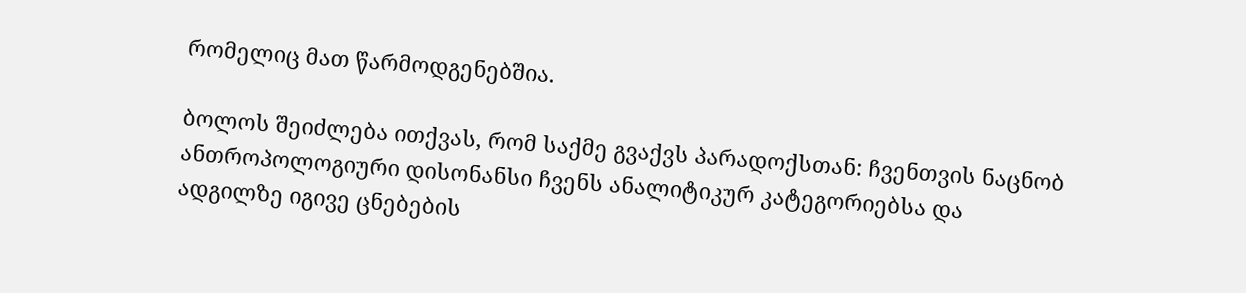რომელიც მათ წარმოდგენებშია.

ბოლოს შეიძლება ითქვას, რომ საქმე გვაქვს პარადოქსთან: ჩვენთვის ნაცნობ ანთროპოლოგიური დისონანსი ჩვენს ანალიტიკურ კატეგორიებსა და ადგილზე იგივე ცნებების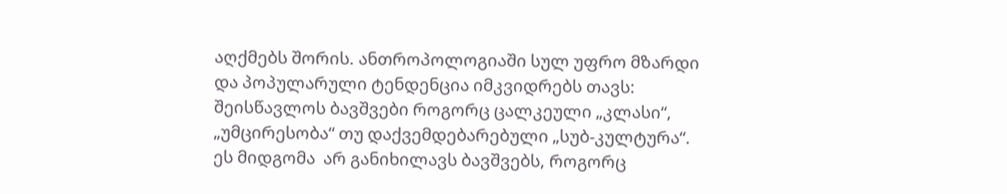აღქმებს შორის. ანთროპოლოგიაში სულ უფრო მზარდი და პოპულარული ტენდენცია იმკვიდრებს თავს: შეისწავლოს ბავშვები როგორც ცალკეული „კლასი“, „უმცირესობა“ თუ დაქვემდებარებული „სუბ-კულტურა“. ეს მიდგომა  არ განიხილავს ბავშვებს, როგორც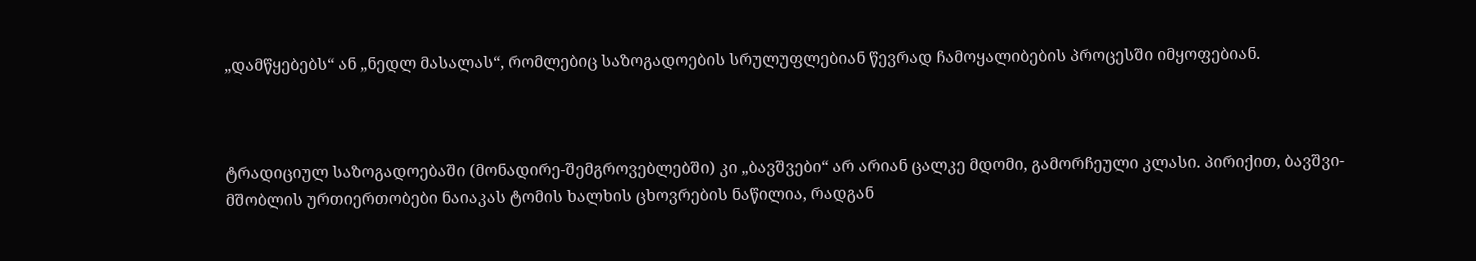„დამწყებებს“ ან „ნედლ მასალას“, რომლებიც საზოგადოების სრულუფლებიან წევრად ჩამოყალიბების პროცესში იმყოფებიან.



ტრადიციულ საზოგადოებაში (მონადირე-შემგროვებლებში) კი „ბავშვები“ არ არიან ცალკე მდომი, გამორჩეული კლასი. პირიქით, ბავშვი-მშობლის ურთიერთობები ნაიაკას ტომის ხალხის ცხოვრების ნაწილია, რადგან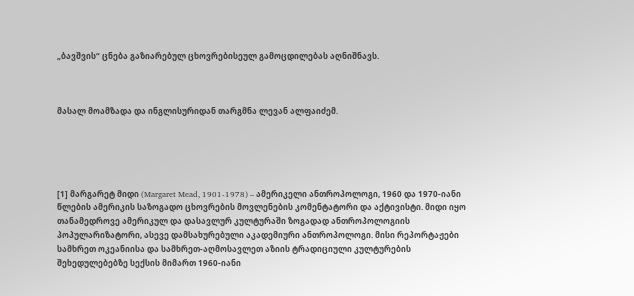„ბავშვის“ ცნება გაზიარებულ ცხოვრებისეულ გამოცდილებას აღნიშნავს.



მასალ მოამზადა და ინგლისურიდან თარგმნა ლევან ალფაიძემ.





[1] მარგარეტ მიდი (Margaret Mead, 1901-1978) – ამერიკელი ანთროპოლოგი, 1960 და 1970-იანი წლების ამერიკის საზოგადო ცხოვრების მოვლენების კომენტატორი და აქტივისტი. მიდი იყო თანამედროვე ამერიკულ და დასავლურ კულტურაში ზოგადად ანთროპოლოგიის პოპულარიზატორი, ასევე დამსახურებული აკადემიური ანთროპოლოგი. მისი რეპორტაჟები სამხრეთ ოკეანიისა და სამხრეთ-აღმოსავლეთ აზიის ტრადიციული კულტურების შეხედულებებზე სექსის მიმართ 1960-იანი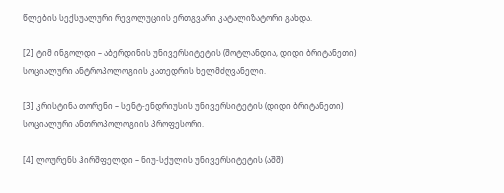წლების სექსუალური რევოლუციის ერთგვარი კატალიზატორი გახდა.

[2] ტიმ ინგოლდი – აბერდინის უნივერსიტეტის (შოტლანდია, დიდი ბრიტანეთი) სოციალური ანტროპოლოგიის კათედრის ხელმძღვანელი.

[3] კრისტინა თორენი – სენტ-ენდრიუსის უნივერსიტეტის (დიდი ბრიტანეთი) სოციალური ანთროპოლოგიის პროფესორი.

[4] ლოურენს ჰირშფელდი – ნიუ-სქულის უნივერსიტეტის (აშშ)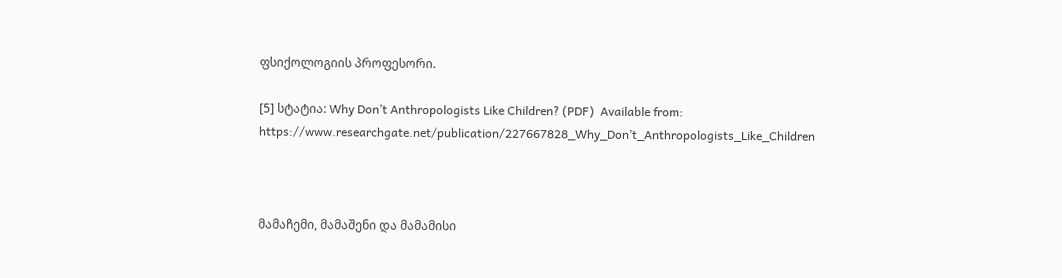ფსიქოლოგიის პროფესორი.

[5] სტატია: Why Don’t Anthropologists Like Children? (PDF)  Available from: https://www.researchgate.net/publication/227667828_Why_Don’t_Anthropologists_Like_Children



მამაჩემი, მამაშენი და მამამისი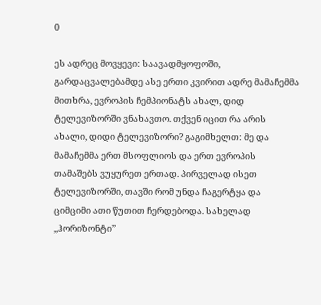0

ეს ადრეც მოვყევი: საავადმყოფოში, გარდაცვალებამდე ასე ერთი კვირით ადრე მამაჩემმა მითხრა, ევროპის ჩემპიონატს ახალ, დიდ ტელევიზორში ვნახავთო. თქვენ იცით რა არის ახალი, დიდი ტელევიზორი? გაგიმხელთ: მე და მამაჩემმა ერთ მსოფლიოს და ერთ ევროპის თამაშებს ვუყურეთ ერთად. პირველად ისეთ ტელევიზორში, თავში რომ უნდა ჩაგერტყა და ციმციმი ათი წუთით ჩერდებოდა. სახელად ,,ჰორიზონტი’’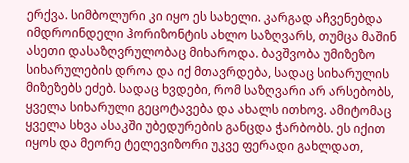ერქვა. სიმბოლური კი იყო ეს სახელი. კარგად აჩვენებდა იმდროინდელი ჰორიზონტის ახლო საზღვარს, თუმცა მაშინ ასეთი დასაზღვრულობაც მიხაროდა. ბავშვობა უმიზეზო სიხარულების დროა და იქ მთავრდება, სადაც სიხარულის მიზეზებს ეძებ. სადაც ხვდები, რომ საზღვარი არ არსებობს, ყველა სიხარული გეცოტავება და ახალს ითხოვ. ამიტომაც ყველა სხვა ასაკში უბედურების განცდა ჭარბობს. ეს იქით იყოს და მეორე ტელევიზორი უკვე ფერადი გახლდათ,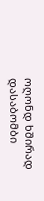ოღონდ ხშირად დასაბომბი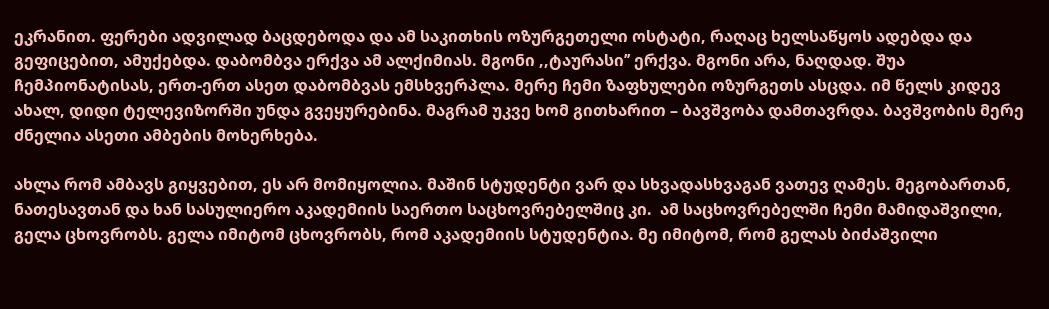ეკრანით. ფერები ადვილად ბაცდებოდა და ამ საკითხის ოზურგეთელი ოსტატი, რაღაც ხელსაწყოს ადებდა და გეფიცებით, ამუქებდა. დაბომბვა ერქვა ამ ალქიმიას. მგონი ,,ტაურასი’’ ერქვა. მგონი არა, ნაღდად. შუა ჩემპიონატისას, ერთ-ერთ ასეთ დაბომბვას ემსხვერპლა. მერე ჩემი ზაფხულები ოზურგეთს ასცდა. იმ წელს კიდევ ახალ, დიდი ტელევიზორში უნდა გვეყურებინა. მაგრამ უკვე ხომ გითხარით – ბავშვობა დამთავრდა. ბავშვობის მერე ძნელია ასეთი ამბების მოხერხება.

ახლა რომ ამბავს გიყვებით, ეს არ მომიყოლია. მაშინ სტუდენტი ვარ და სხვადასხვაგან ვათევ ღამეს. მეგობართან, ნათესავთან და ხან სასულიერო აკადემიის საერთო საცხოვრებელშიც კი.  ამ საცხოვრებელში ჩემი მამიდაშვილი, გელა ცხოვრობს. გელა იმიტომ ცხოვრობს, რომ აკადემიის სტუდენტია. მე იმიტომ, რომ გელას ბიძაშვილი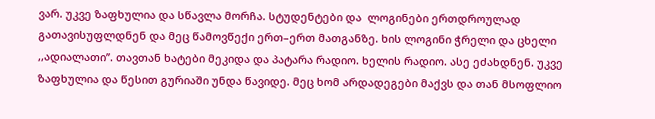ვარ. უკვე ზაფხულია და სწავლა მორჩა. სტუდენტები და  ლოგინები ერთდროულად გათავისუფლდნენ და მეც წამოვწექი ერთ–ერთ მათგანზე. ხის ლოგინი ჭრელი და ცხელი ,,ადიალათი’’. თავთან ხატები მეკიდა და პატარა რადიო. ხელის რადიო. ასე ეძახდნენ. უკვე ზაფხულია და წესით გურიაში უნდა წავიდე. მეც ხომ არდადეგები მაქვს და თან მსოფლიო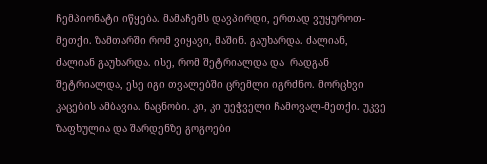ჩემპიონატი იწყება. მამაჩემს დავპირდი, ერთად ვუყუროთ-მეთქი. ზამთარში რომ ვიყავი, მაშინ. გაუხარდა. ძალიან, ძალიან გაუხარდა. ისე, რომ შეტრიალდა და  რადგან შეტრიალდა, ესე იგი თვალებში ცრემლი იგრძნო. მორცხვი კაცების ამბავია. ნაცნობი. კი, კი უეჭველი ჩამოვალ-მეთქი. უკვე ზაფხულია და შარდენზე გოგოები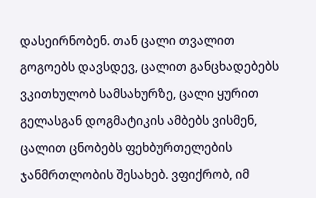დასეირნობენ. თან ცალი თვალით გოგოებს დავსდევ, ცალით განცხადებებს ვკითხულობ სამსახურზე, ცალი ყურით გელასგან დოგმატიკის ამბებს ვისმენ, ცალით ცნობებს ფეხბურთელების ჯანმრთლობის შესახებ. ვფიქრობ, იმ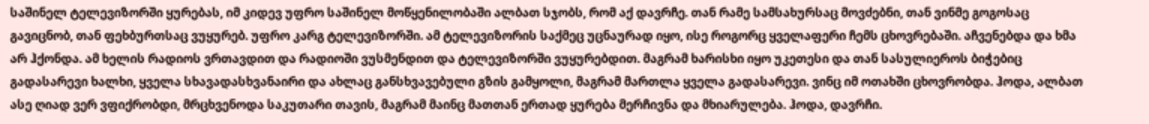საშინელ ტელევიზორში ყურებას, იმ კიდევ უფრო საშინელ მოწყენილობაში ალბათ სჯობს, რომ აქ დავრჩე. თან რამე სამსახურსაც მოვძებნი, თან ვინმე გოგოსაც გავიცნობ, თან ფეხბურთსაც ვუყურებ. უფრო კარგ ტელევიზორში. ამ ტელევიზორის საქმეც უცნაურად იყო, ისე როგორც ყველაფერი ჩემს ცხოვრებაში. აჩვენებდა და ხმა არ ჰქონდა. ამ ხელის რადიოს ვრთავდით და რადიოში ვუსმენდით და ტელევიზორში ვუყურებდით. მაგრამ ხარისხი იყო უკეთესი და თან სასულიეროს ბიჭებიც გადასარევი ხალხი, ყველა სხავადასხვანაირი და ახლაც განსხვავებული გზის გამყოლი, მაგრამ მართლა ყველა გადასარევი. ვინც იმ ოთახში ცხოვრობდა. ჰოდა, ალბათ ასე ღიად ვერ ვფიქრობდი, მრცხვენოდა საკუთარი თავის, მაგრამ მაინც მათთან ერთად ყურება მერჩივნა და მხიარულება. ჰოდა, დავრჩი.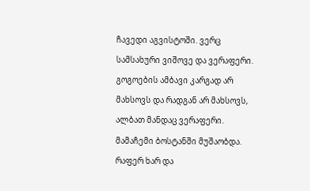ჩავედი აგვისტოში. ვერც სამსახური ვიშოვე და ვერაფერი. გოგოების ამბავი კარგად არ მახსოვს და რადგან არ მახსოვს, ალბათ მანდაც ვერაფერი. მამაჩემი ბოსტანში მუშაობდა. რაფერ ხარ და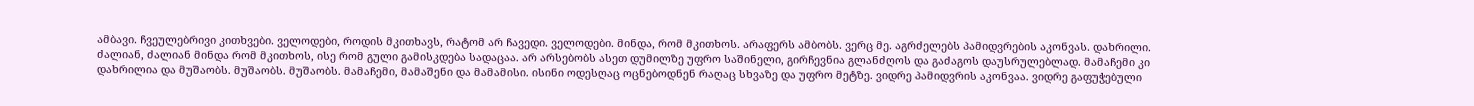ამბავი. ჩვეულებრივი კითხვები. ველოდები, როდის მკითხავს, რატომ არ ჩავედი. ველოდები. მინდა, რომ მკითხოს. არაფერს ამბობს. ვერც მე. აგრძელებს პამიდვრების აკონვას. დახრილი. ძალიან, ძალიან მინდა რომ მკითხოს, ისე რომ გული გამისკდება სადაცაა. არ არსებობს ასეთ დუმილზე უფრო საშინელი, გირჩევნია გლანძღოს და გაძაგოს დაუსრულებლად. მამაჩემი კი დახრილია და მუშაობს. მუშაობს. მუშაობს. მამაჩემი, მამაშენი და მამამისი. ისინი ოდესღაც ოცნებოდნენ რაღაც სხვაზე და უფრო მეტზე. ვიდრე პამიდვრის აკონვაა. ვიდრე გაფუჭებული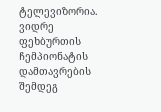ტელევიზორია. ვიდრე ფეხბურთის ჩემპიონატის დამთავრების შემდეგ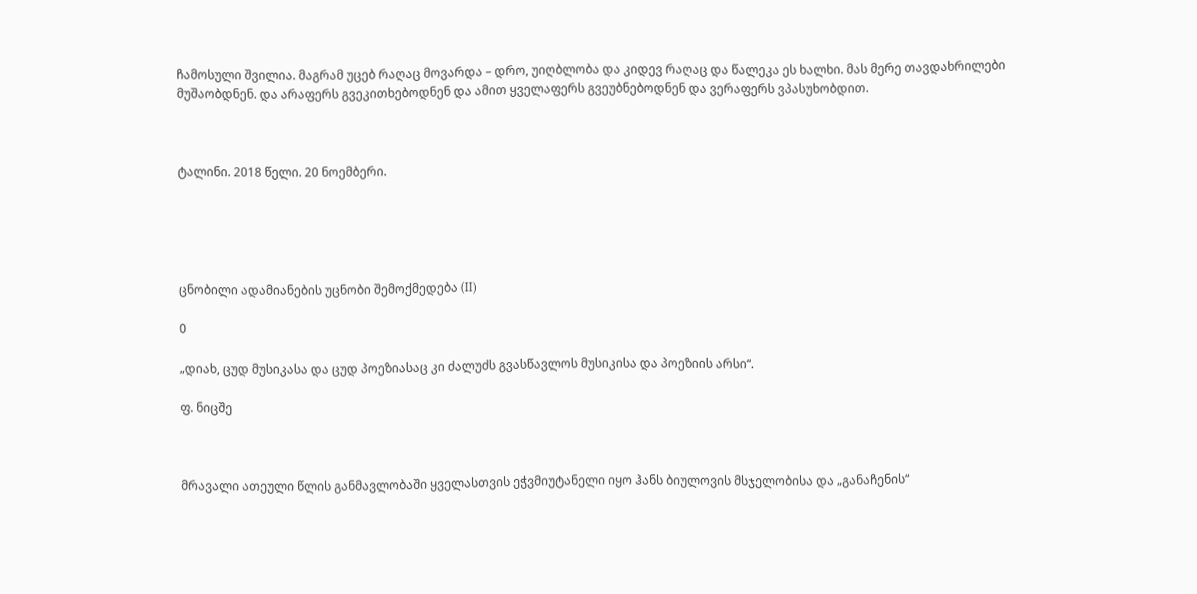ჩამოსული შვილია. მაგრამ უცებ რაღაც მოვარდა – დრო, უიღბლობა და კიდევ რაღაც და წალეკა ეს ხალხი. მას მერე თავდახრილები მუშაობდნენ. და არაფერს გვეკითხებოდნენ და ამით ყველაფერს გვეუბნებოდნენ და ვერაფერს ვპასუხობდით.



ტალინი. 2018 წელი. 20 ნოემბერი.





ცნობილი ადამიანების უცნობი შემოქმედება (II)

0

„დიახ, ცუდ მუსიკასა და ცუდ პოეზიასაც კი ძალუძს გვასწავლოს მუსიკისა და პოეზიის არსი“.

ფ. ნიცშე



მრავალი ათეული წლის განმავლობაში ყველასთვის ეჭვმიუტანელი იყო ჰანს ბიულოვის მსჯელობისა და „განაჩენის“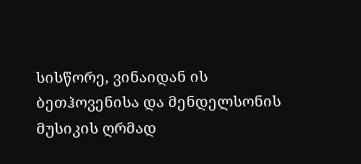სისწორე, ვინაიდან ის ბეთჰოვენისა და მენდელსონის მუსიკის ღრმად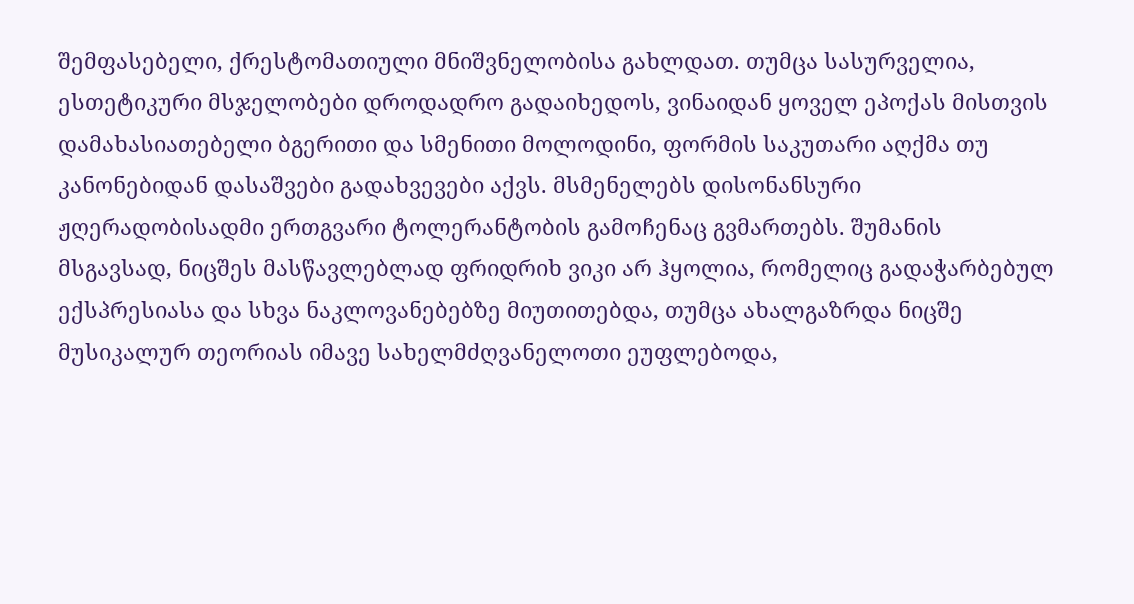შემფასებელი, ქრესტომათიული მნიშვნელობისა გახლდათ. თუმცა სასურველია, ესთეტიკური მსჯელობები დროდადრო გადაიხედოს, ვინაიდან ყოველ ეპოქას მისთვის დამახასიათებელი ბგერითი და სმენითი მოლოდინი, ფორმის საკუთარი აღქმა თუ კანონებიდან დასაშვები გადახვევები აქვს. მსმენელებს დისონანსური ჟღერადობისადმი ერთგვარი ტოლერანტობის გამოჩენაც გვმართებს. შუმანის მსგავსად, ნიცშეს მასწავლებლად ფრიდრიხ ვიკი არ ჰყოლია, რომელიც გადაჭარბებულ ექსპრესიასა და სხვა ნაკლოვანებებზე მიუთითებდა, თუმცა ახალგაზრდა ნიცშე მუსიკალურ თეორიას იმავე სახელმძღვანელოთი ეუფლებოდა,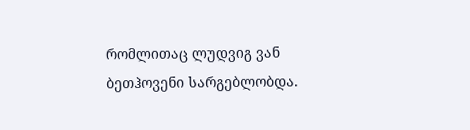რომლითაც ლუდვიგ ვან ბეთჰოვენი სარგებლობდა.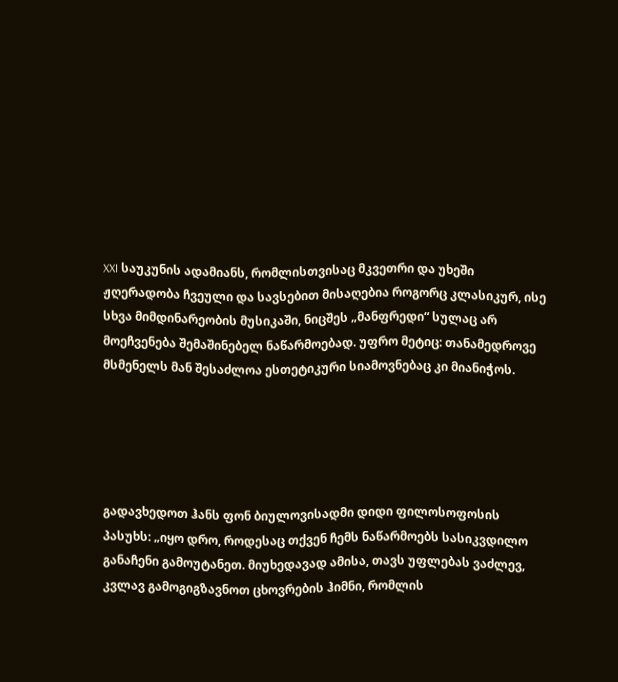XXI საუკუნის ადამიანს, რომლისთვისაც მკვეთრი და უხეში ჟღერადობა ჩვეული და სავსებით მისაღებია როგორც კლასიკურ, ისე სხვა მიმდინარეობის მუსიკაში, ნიცშეს „მანფრედი“ სულაც არ მოეჩვენება შემაშინებელ ნაწარმოებად. უფრო მეტიც: თანამედროვე მსმენელს მან შესაძლოა ესთეტიკური სიამოვნებაც კი მიანიჭოს.





გადავხედოთ ჰანს ფონ ბიულოვისადმი დიდი ფილოსოფოსის პასუხს: „იყო დრო, როდესაც თქვენ ჩემს ნაწარმოებს სასიკვდილო განაჩენი გამოუტანეთ. მიუხედავად ამისა, თავს უფლებას ვაძლევ, კვლავ გამოგიგზავნოთ ცხოვრების ჰიმნი, რომლის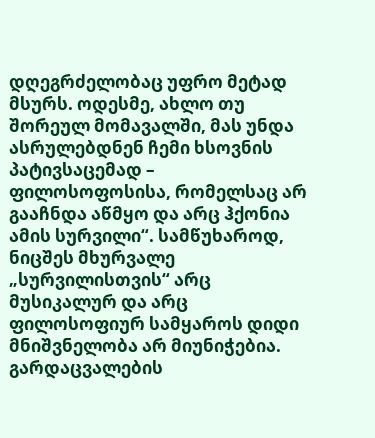დღეგრძელობაც უფრო მეტად მსურს. ოდესმე, ახლო თუ შორეულ მომავალში, მას უნდა ასრულებდნენ ჩემი ხსოვნის პატივსაცემად – ფილოსოფოსისა, რომელსაც არ გააჩნდა აწმყო და არც ჰქონია ამის სურვილი“. სამწუხაროდ, ნიცშეს მხურვალე „სურვილისთვის“ არც მუსიკალურ და არც ფილოსოფიურ სამყაროს დიდი მნიშვნელობა არ მიუნიჭებია. გარდაცვალების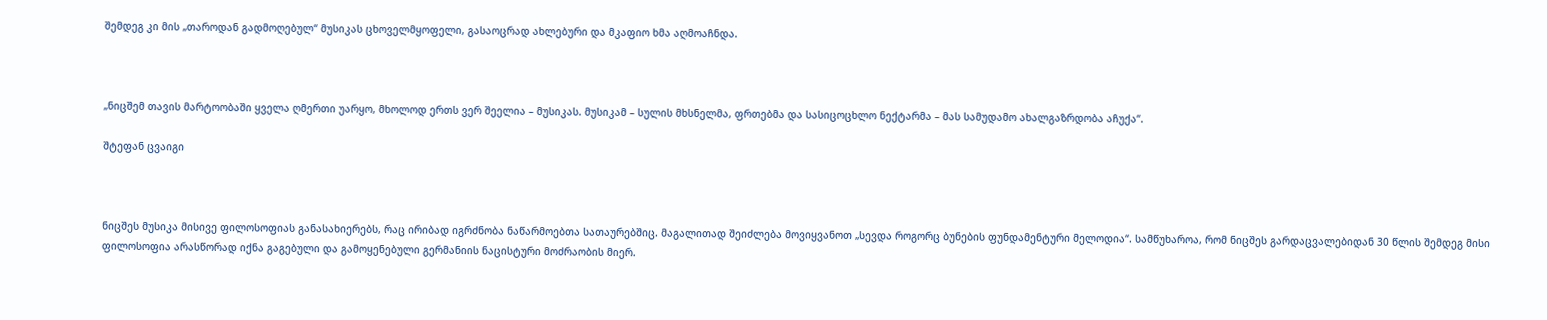შემდეგ კი მის „თაროდან გადმოღებულ“ მუსიკას ცხოველმყოფელი, გასაოცრად ახლებური და მკაფიო ხმა აღმოაჩნდა.



„ნიცშემ თავის მარტოობაში ყველა ღმერთი უარყო, მხოლოდ ერთს ვერ შეელია – მუსიკას. მუსიკამ – სულის მხსნელმა, ფრთებმა და სასიცოცხლო ნექტარმა – მას სამუდამო ახალგაზრდობა აჩუქა“.

შტეფან ცვაიგი



ნიცშეს მუსიკა მისივე ფილოსოფიას განასახიერებს, რაც ირიბად იგრძნობა ნაწარმოებთა სათაურებშიც. მაგალითად შეიძლება მოვიყვანოთ „სევდა როგორც ბუნების ფუნდამენტური მელოდია“. სამწუხაროა, რომ ნიცშეს გარდაცვალებიდან 30 წლის შემდეგ მისი ფილოსოფია არასწორად იქნა გაგებული და გამოყენებული გერმანიის ნაცისტური მოძრაობის მიერ.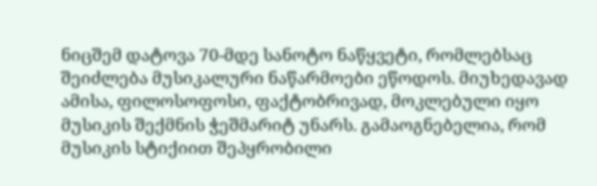ნიცშემ დატოვა 70-მდე სანოტო ნაწყვეტი, რომლებსაც შეიძლება მუსიკალური ნაწარმოები ეწოდოს. მიუხედავად ამისა, ფილოსოფოსი, ფაქტობრივად, მოკლებული იყო მუსიკის შექმნის ჭეშმარიტ უნარს. გამაოგნებელია, რომ მუსიკის სტიქიით შეპყრობილი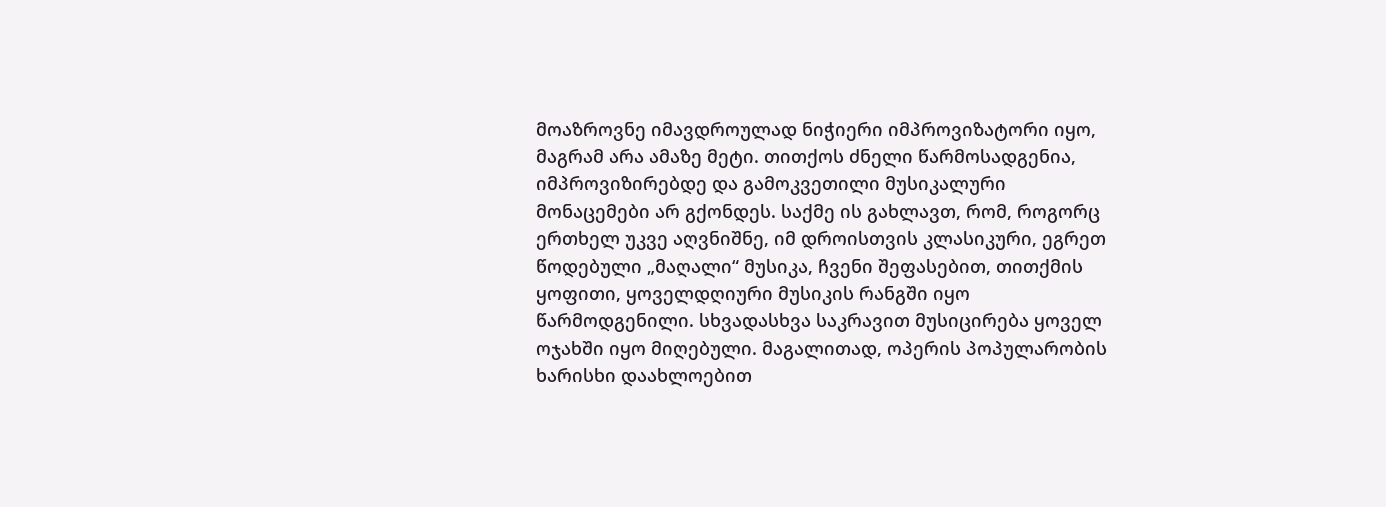მოაზროვნე იმავდროულად ნიჭიერი იმპროვიზატორი იყო, მაგრამ არა ამაზე მეტი. თითქოს ძნელი წარმოსადგენია, იმპროვიზირებდე და გამოკვეთილი მუსიკალური მონაცემები არ გქონდეს. საქმე ის გახლავთ, რომ, როგორც ერთხელ უკვე აღვნიშნე, იმ დროისთვის კლასიკური, ეგრეთ წოდებული „მაღალი“ მუსიკა, ჩვენი შეფასებით, თითქმის ყოფითი, ყოველდღიური მუსიკის რანგში იყო წარმოდგენილი. სხვადასხვა საკრავით მუსიცირება ყოველ ოჯახში იყო მიღებული. მაგალითად, ოპერის პოპულარობის ხარისხი დაახლოებით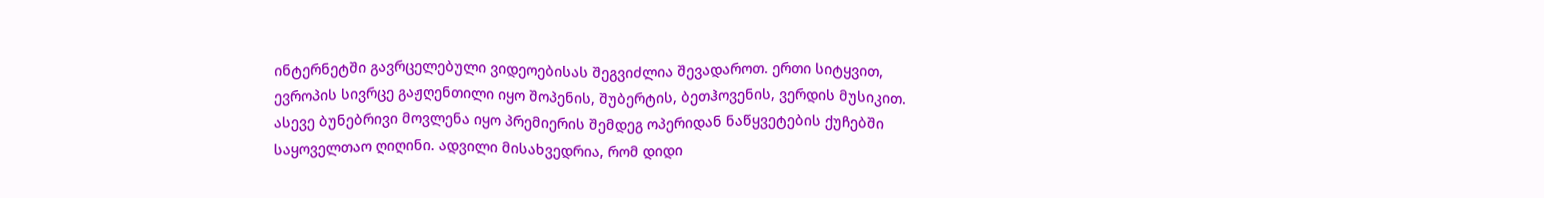ინტერნეტში გავრცელებული ვიდეოებისას შეგვიძლია შევადაროთ. ერთი სიტყვით, ევროპის სივრცე გაჟღენთილი იყო შოპენის, შუბერტის, ბეთჰოვენის, ვერდის მუსიკით. ასევე ბუნებრივი მოვლენა იყო პრემიერის შემდეგ ოპერიდან ნაწყვეტების ქუჩებში საყოველთაო ღიღინი. ადვილი მისახვედრია, რომ დიდი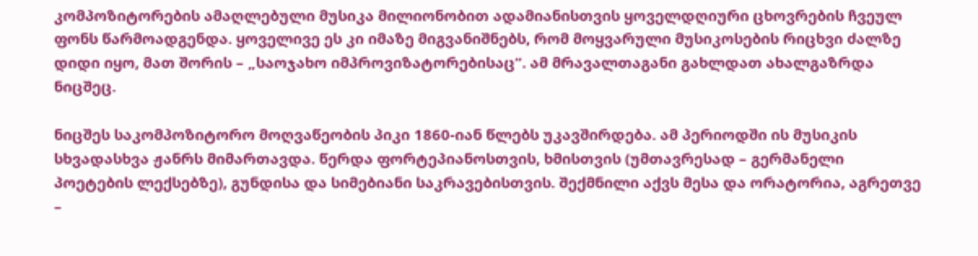კომპოზიტორების ამაღლებული მუსიკა მილიონობით ადამიანისთვის ყოველდღიური ცხოვრების ჩვეულ ფონს წარმოადგენდა. ყოველივე ეს კი იმაზე მიგვანიშნებს, რომ მოყვარული მუსიკოსების რიცხვი ძალზე დიდი იყო, მათ შორის – „საოჯახო იმპროვიზატორებისაც“. ამ მრავალთაგანი გახლდათ ახალგაზრდა ნიცშეც.

ნიცშეს საკომპოზიტორო მოღვაწეობის პიკი 1860-იან წლებს უკავშირდება. ამ პერიოდში ის მუსიკის სხვადასხვა ჟანრს მიმართავდა. წერდა ფორტეპიანოსთვის, ხმისთვის (უმთავრესად – გერმანელი პოეტების ლექსებზე), გუნდისა და სიმებიანი საკრავებისთვის. შექმნილი აქვს მესა და ორატორია, აგრეთვე –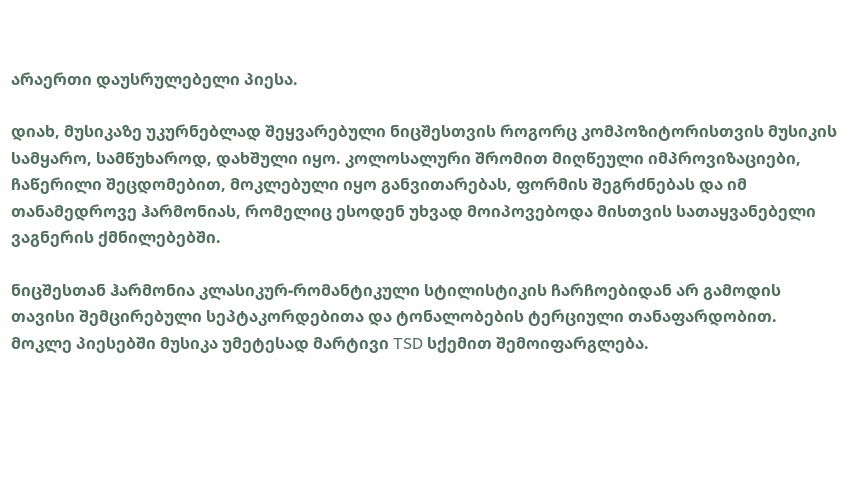არაერთი დაუსრულებელი პიესა.

დიახ, მუსიკაზე უკურნებლად შეყვარებული ნიცშესთვის როგორც კომპოზიტორისთვის მუსიკის სამყარო, სამწუხაროდ, დახშული იყო. კოლოსალური შრომით მიღწეული იმპროვიზაციები, ჩაწერილი შეცდომებით, მოკლებული იყო განვითარებას, ფორმის შეგრძნებას და იმ თანამედროვე ჰარმონიას, რომელიც ესოდენ უხვად მოიპოვებოდა მისთვის სათაყვანებელი ვაგნერის ქმნილებებში.

ნიცშესთან ჰარმონია კლასიკურ-რომანტიკული სტილისტიკის ჩარჩოებიდან არ გამოდის თავისი შემცირებული სეპტაკორდებითა და ტონალობების ტერციული თანაფარდობით. მოკლე პიესებში მუსიკა უმეტესად მარტივი TSD სქემით შემოიფარგლება.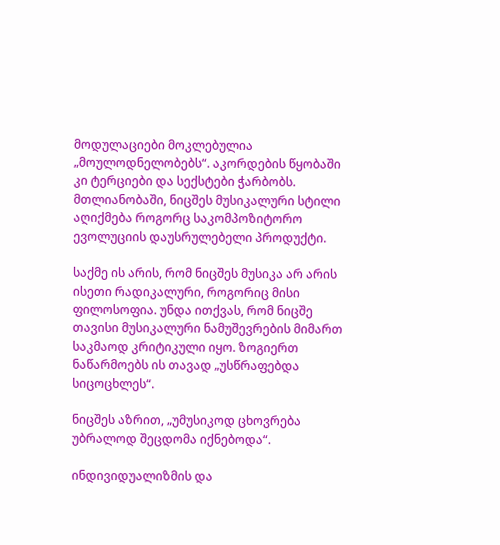მოდულაციები მოკლებულია „მოულოდნელობებს“. აკორდების წყობაში კი ტერციები და სექსტები ჭარბობს. მთლიანობაში, ნიცშეს მუსიკალური სტილი აღიქმება როგორც საკომპოზიტორო ევოლუციის დაუსრულებელი პროდუქტი.

საქმე ის არის, რომ ნიცშეს მუსიკა არ არის ისეთი რადიკალური, როგორიც მისი ფილოსოფია. უნდა ითქვას, რომ ნიცშე თავისი მუსიკალური ნამუშევრების მიმართ საკმაოდ კრიტიკული იყო. ზოგიერთ ნაწარმოებს ის თავად „უსწრაფებდა სიცოცხლეს“.

ნიცშეს აზრით, „უმუსიკოდ ცხოვრება უბრალოდ შეცდომა იქნებოდა“.

ინდივიდუალიზმის და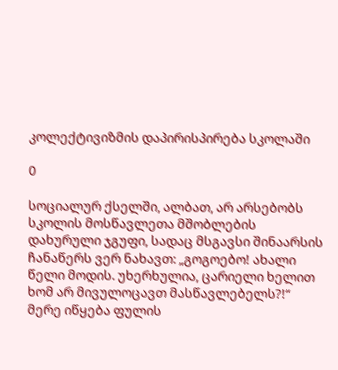კოლექტივიზმის დაპირისპირება სკოლაში

0

სოციალურ ქსელში, ალბათ, არ არსებობს სკოლის მოსწავლეთა მშობლების დახურული ჯგუფი, სადაც მსგავსი შინაარსის ჩანაწერს ვერ ნახავთ: „გოგოებო! ახალი წელი მოდის. უხერხულია, ცარიელი ხელით ხომ არ მივულოცავთ მასწავლებელს?!“ მერე იწყება ფულის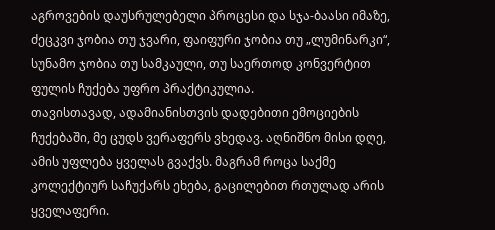აგროვების დაუსრულებელი პროცესი და სჯა-ბაასი იმაზე, ძეცკვი ჯობია თუ ჯვარი, ფაიფური ჯობია თუ „ლუმინარკი“, სუნამო ჯობია თუ სამკაული, თუ საერთოდ კონვერტით ფულის ჩუქება უფრო პრაქტიკულია.
თავისთავად, ადამიანისთვის დადებითი ემოციების ჩუქებაში, მე ცუდს ვერაფერს ვხედავ. აღნიშნო მისი დღე, ამის უფლება ყველას გვაქვს. მაგრამ როცა საქმე კოლექტიურ საჩუქარს ეხება, გაცილებით რთულად არის ყველაფერი.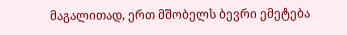მაგალითად, ერთ მშობელს ბევრი ემეტება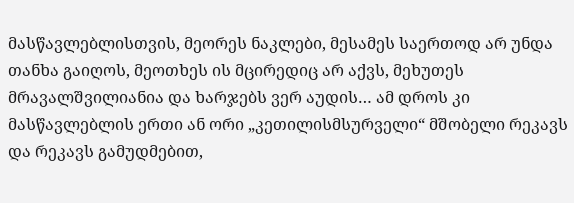მასწავლებლისთვის, მეორეს ნაკლები, მესამეს საერთოდ არ უნდა თანხა გაიღოს, მეოთხეს ის მცირედიც არ აქვს, მეხუთეს მრავალშვილიანია და ხარჯებს ვერ აუდის… ამ დროს კი მასწავლებლის ერთი ან ორი „კეთილისმსურველი“ მშობელი რეკავს და რეკავს გამუდმებით,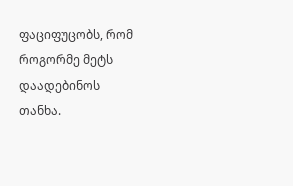ფაციფუცობს, რომ როგორმე მეტს დაადებინოს თანხა.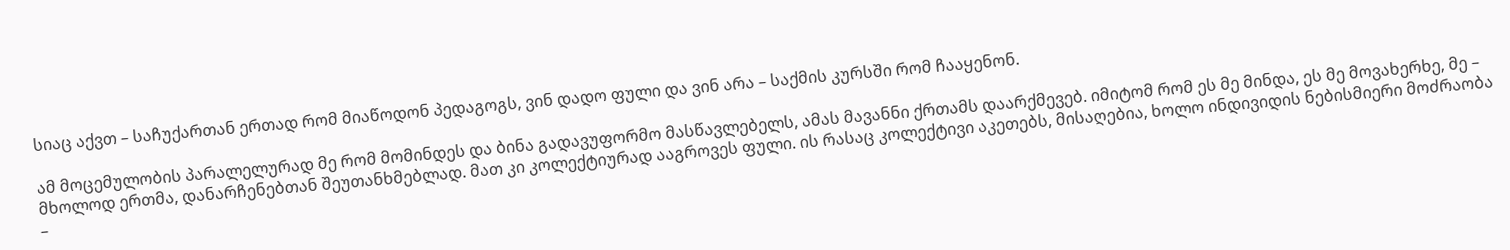სიაც აქვთ – საჩუქართან ერთად რომ მიაწოდონ პედაგოგს, ვინ დადო ფული და ვინ არა – საქმის კურსში რომ ჩააყენონ.

ამ მოცემულობის პარალელურად მე რომ მომინდეს და ბინა გადავუფორმო მასწავლებელს, ამას მავანნი ქრთამს დაარქმევებ. იმიტომ რომ ეს მე მინდა, ეს მე მოვახერხე, მე – მხოლოდ ერთმა, დანარჩენებთან შეუთანხმებლად. მათ კი კოლექტიურად ააგროვეს ფული. ის რასაც კოლექტივი აკეთებს, მისაღებია, ხოლო ინდივიდის ნებისმიერი მოძრაობა –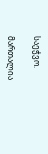საეჭვო.

მართალია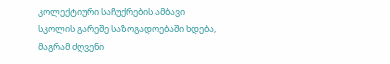კოლექტიური საჩუქრების ამბავი სკოლის გარეშე საზოგადოებაში ხდება, მაგრამ ძღვენი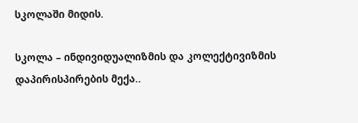სკოლაში მიდის.

სკოლა – ინდივიდუალიზმის და კოლექტივიზმის დაპირისპირების მექა..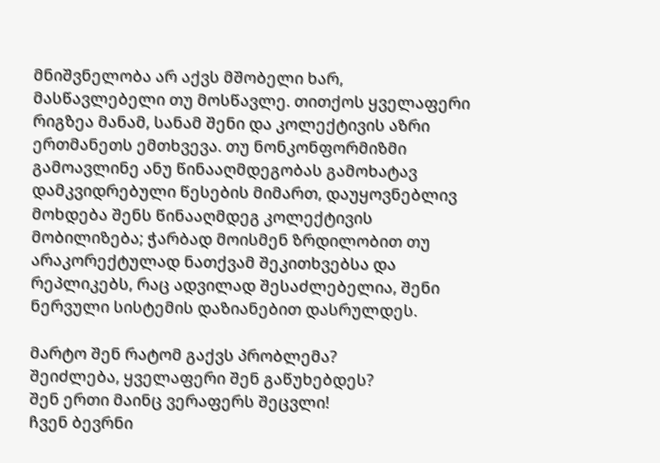მნიშვნელობა არ აქვს მშობელი ხარ, მასწავლებელი თუ მოსწავლე. თითქოს ყველაფერი რიგზეა მანამ, სანამ შენი და კოლექტივის აზრი ერთმანეთს ემთხვევა. თუ ნონკონფორმიზმი გამოავლინე ანუ წინააღმდეგობას გამოხატავ დამკვიდრებული წესების მიმართ, დაუყოვნებლივ მოხდება შენს წინააღმდეგ კოლექტივის მობილიზება; ჭარბად მოისმენ ზრდილობით თუ არაკორექტულად ნათქვამ შეკითხვებსა და რეპლიკებს, რაც ადვილად შესაძლებელია, შენი ნერვული სისტემის დაზიანებით დასრულდეს.

მარტო შენ რატომ გაქვს პრობლემა?
შეიძლება, ყველაფერი შენ გაწუხებდეს?
შენ ერთი მაინც ვერაფერს შეცვლი!
ჩვენ ბევრნი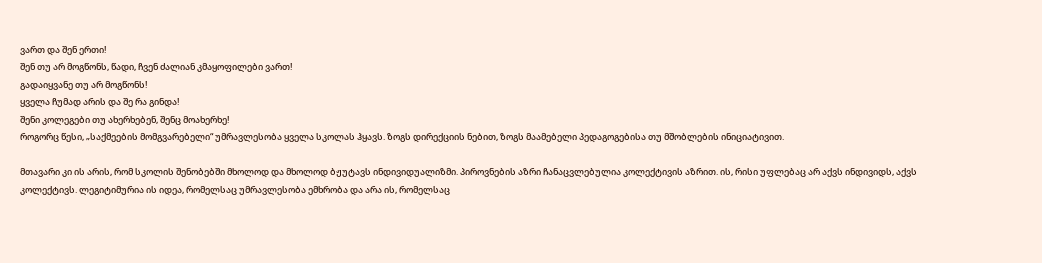ვართ და შენ ერთი!
შენ თუ არ მოგწონს, წადი, ჩვენ ძალიან კმაყოფილები ვართ!
გადაიყვანე თუ არ მოგწონს!
ყველა ჩუმად არის და შე რა გინდა!
შენი კოლეგები თუ ახერხებენ, შენც მოახერხე!
როგორც წესი, „საქმეების მომგვარებელი“ უმრავლესობა ყველა სკოლას ჰყავს. ზოგს დირექციის ნებით, ზოგს მაამებელი პედაგოგებისა თუ მშობლების ინიციატივით.

მთავარი კი ის არის, რომ სკოლის შენობებში მხოლოდ და მხოლოდ ბჟუტავს ინდივიდუალიზმი. პიროვნების აზრი ჩანაცვლებულია კოლექტივის აზრით. ის, რისი უფლებაც არ აქვს ინდივიდს, აქვს კოლექტივს. ლეგიტიმურია ის იდეა, რომელსაც უმრავლესობა ემხრობა და არა ის, რომელსაც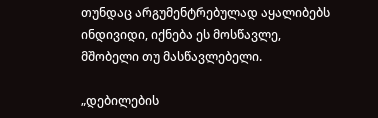თუნდაც არგუმენტრებულად აყალიბებს ინდივიდი, იქნება ეს მოსწავლე, მშობელი თუ მასწავლებელი.

„დებილების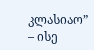კლასიაო” – ისე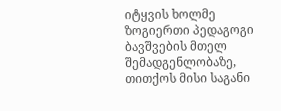იტყვის ხოლმე ზოგიერთი პედაგოგი ბავშვების მთელ შემადგენლობაზე, თითქოს მისი საგანი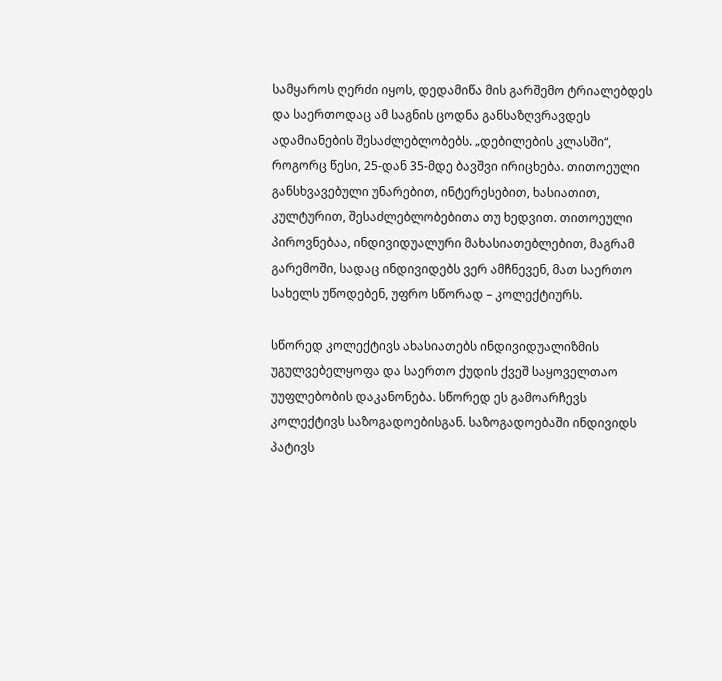სამყაროს ღერძი იყოს, დედამიწა მის გარშემო ტრიალებდეს და საერთოდაც ამ საგნის ცოდნა განსაზღვრავდეს ადამიანების შესაძლებლობებს. „დებილების კლასში“, როგორც წესი, 25-დან 35-მდე ბავშვი ირიცხება. თითოეული განსხვავებული უნარებით, ინტერესებით, ხასიათით, კულტურით, შესაძლებლობებითა თუ ხედვით. თითოეული პიროვნებაა, ინდივიდუალური მახასიათებლებით, მაგრამ გარემოში, სადაც ინდივიდებს ვერ ამჩნევენ, მათ საერთო სახელს უწოდებენ, უფრო სწორად – კოლექტიურს.

სწორედ კოლექტივს ახასიათებს ინდივიდუალიზმის უგულვებელყოფა და საერთო ქუდის ქვეშ საყოველთაო უუფლებობის დაკანონება. სწორედ ეს გამოარჩევს კოლექტივს საზოგადოებისგან. საზოგადოებაში ინდივიდს პატივს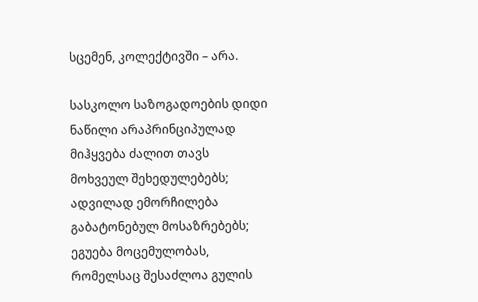სცემენ, კოლექტივში – არა.

სასკოლო საზოგადოების დიდი ნაწილი არაპრინციპულად მიჰყვება ძალით თავს მოხვეულ შეხედულებებს; ადვილად ემორჩილება გაბატონებულ მოსაზრებებს; ეგუება მოცემულობას, რომელსაც შესაძლოა გულის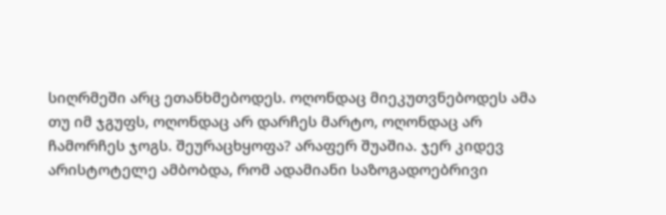სიღრმეში არც ეთანხმებოდეს. ოღონდაც მიეკუთვნებოდეს ამა თუ იმ ჯგუფს, ოღონდაც არ დარჩეს მარტო, ოღონდაც არ ჩამორჩეს ჯოგს. შეურაცხყოფა? არაფერ შუაშია. ჯერ კიდევ არისტოტელე ამბობდა, რომ ადამიანი საზოგადოებრივი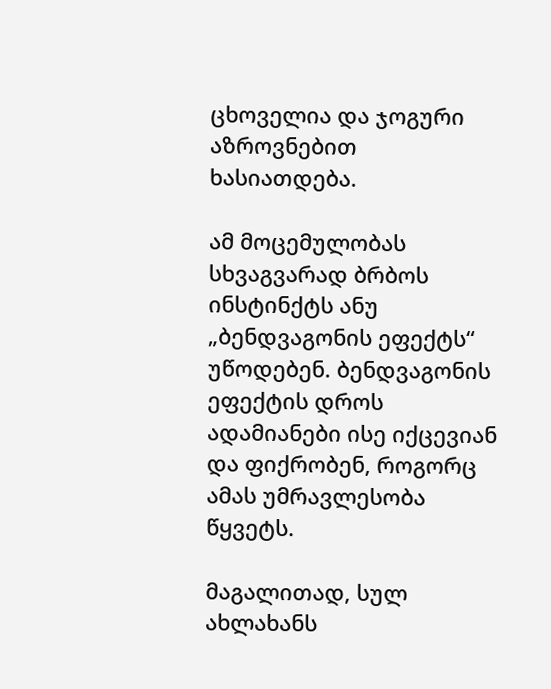ცხოველია და ჯოგური აზროვნებით ხასიათდება.

ამ მოცემულობას სხვაგვარად ბრბოს ინსტინქტს ანუ „ბენდვაგონის ეფექტს“ უწოდებენ. ბენდვაგონის ეფექტის დროს ადამიანები ისე იქცევიან და ფიქრობენ, როგორც ამას უმრავლესობა წყვეტს.

მაგალითად, სულ ახლახანს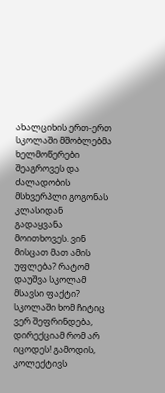ახალციხის ერთ-ერთ სკოლაში მშობლებმა ხელმოწერები შეაგროვეს და ძალადობის მსხვერპლი გოგონას კლასიდან გადაყვანა მოითხოვეს. ვინ მისცათ მათ ამის უფლება? რატომ დაუშვა სკოლამ მსავსი ფაქტი? სკოლაში ხომ ჩიტიც ვერ შეფრინდება, დირექციამ რომ არ იცოდეს! გამოდის, კოლექტივს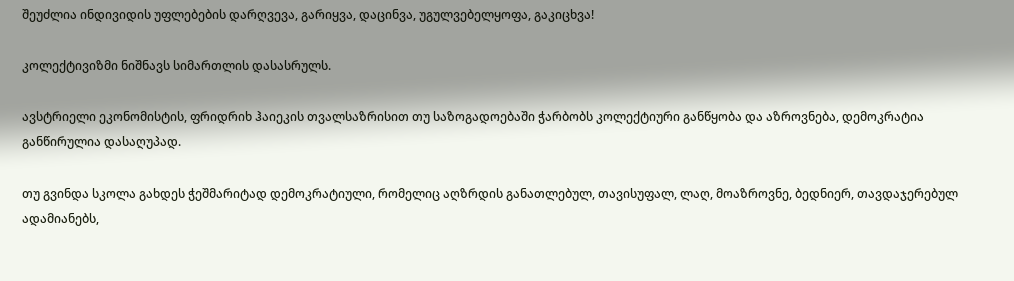შეუძლია ინდივიდის უფლებების დარღვევა, გარიყვა, დაცინვა, უგულვებელყოფა, გაკიცხვა!

კოლექტივიზმი ნიშნავს სიმართლის დასასრულს.

ავსტრიელი ეკონომისტის, ფრიდრიხ ჰაიეკის თვალსაზრისით თუ საზოგადოებაში ჭარბობს კოლექტიური განწყობა და აზროვნება, დემოკრატია განწირულია დასაღუპად.

თუ გვინდა სკოლა გახდეს ჭეშმარიტად დემოკრატიული, რომელიც აღზრდის განათლებულ, თავისუფალ, ლაღ, მოაზროვნე, ბედნიერ, თავდაჯერებულ ადამიანებს,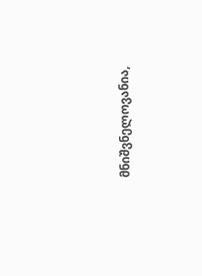მნიშვნელოვანია,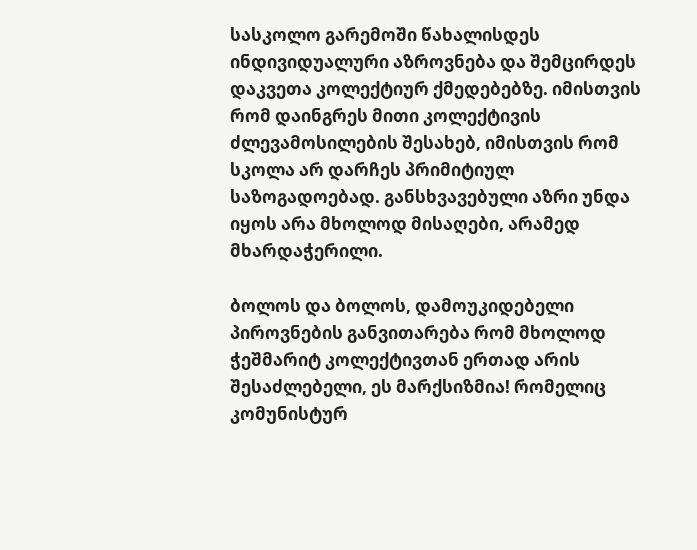სასკოლო გარემოში წახალისდეს ინდივიდუალური აზროვნება და შემცირდეს დაკვეთა კოლექტიურ ქმედებებზე. იმისთვის რომ დაინგრეს მითი კოლექტივის ძლევამოსილების შესახებ, იმისთვის რომ სკოლა არ დარჩეს პრიმიტიულ საზოგადოებად. განსხვავებული აზრი უნდა იყოს არა მხოლოდ მისაღები, არამედ მხარდაჭერილი.

ბოლოს და ბოლოს, დამოუკიდებელი პიროვნების განვითარება რომ მხოლოდ ჭეშმარიტ კოლექტივთან ერთად არის შესაძლებელი, ეს მარქსიზმია! რომელიც კომუნისტურ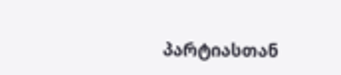პარტიასთან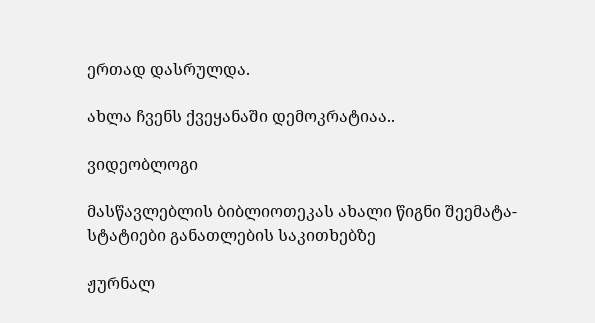ერთად დასრულდა.

ახლა ჩვენს ქვეყანაში დემოკრატიაა..

ვიდეობლოგი

მასწავლებლის ბიბლიოთეკას ახალი წიგნი შეემატა- სტატიები განათლების საკითხებზე

ჟურნალ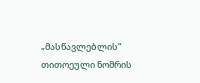„მასწავლებლის“ თითოეული ნომრის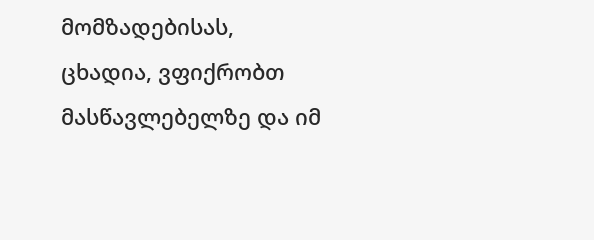მომზადებისას, ცხადია, ვფიქრობთ მასწავლებელზე და იმ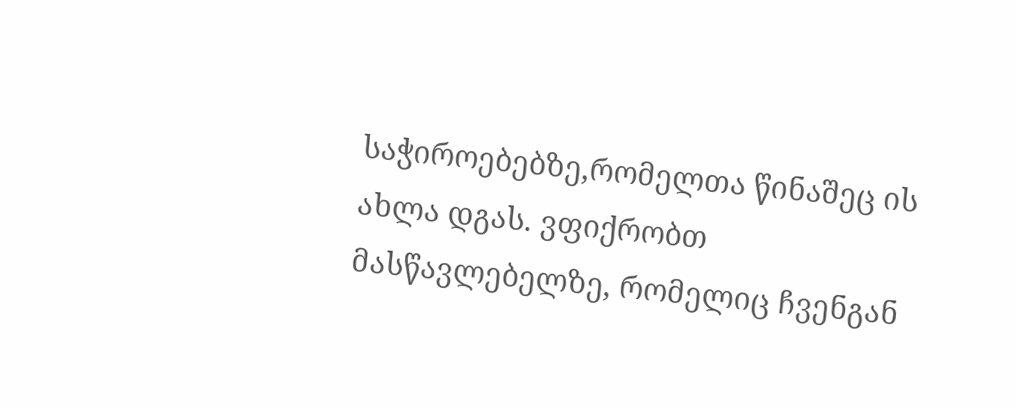საჭიროებებზე,რომელთა წინაშეც ის ახლა დგას. ვფიქრობთ მასწავლებელზე, რომელიც ჩვენგან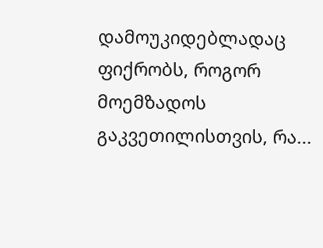დამოუკიდებლადაც ფიქრობს, როგორ მოემზადოს გაკვეთილისთვის, რა...